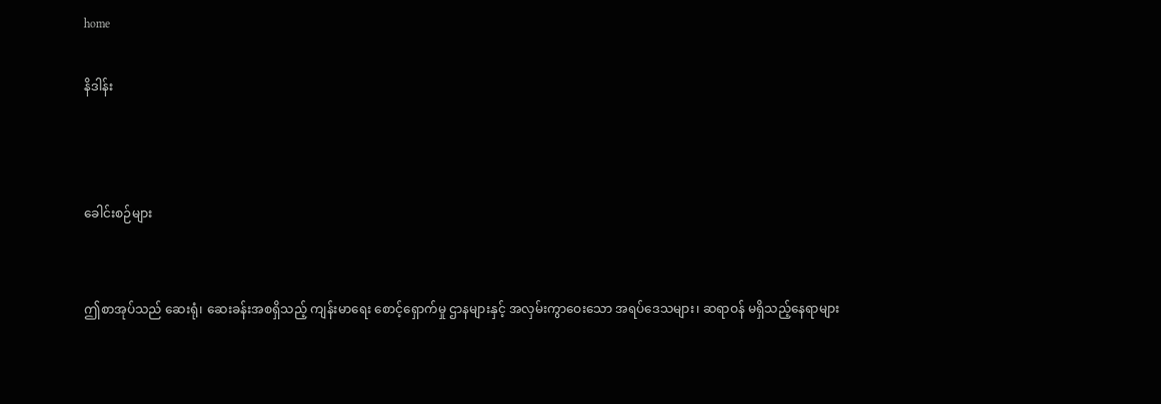home

နိဒါန်း



ခေါင်းစဉ်များ


ဤစာအုပ်သည် ဆေးရုံ၊ ဆေးခန်းအစရှိသည့် ကျန်းမာရေး စောင့်ရှောက်မှု ဌာနများနှင့် အလှမ်းကွာဝေးသော အရပ်ဒေသများ၊ ဆရာဝန် မရှိသည့်နေရာများ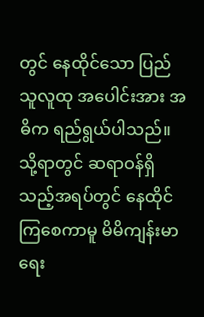တွင် နေထိုင်သော ပြည်သူလူထု အပေါင်းအား အဓိက ရည်ရွယ်ပါသည်။ သို့ရာတွင် ဆရာဝန်ရှိသည့်အရပ်တွင် နေထိုင် ကြစေကာမူ မိမိကျန်းမာရေး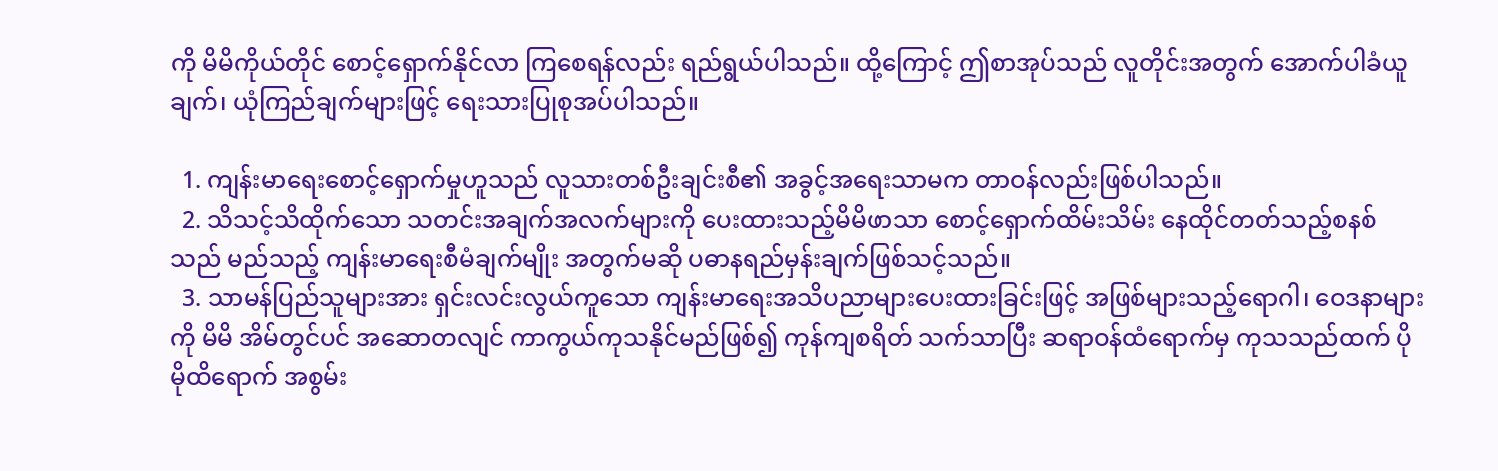ကို မိမိကိုယ်တိုင် စောင့်ရှောက်နိုင်လာ ကြစေရန်လည်း ရည်ရွယ်ပါသည်။ ထို့ကြောင့် ဤစာအုပ်သည် လူတိုင်းအတွက် အောက်ပါခံယူချက်၊ ယုံကြည်ချက်များဖြင့် ရေးသားပြုစုအပ်ပါသည်။

  1. ကျန်းမာရေးစောင့်ရှောက်မှုဟူသည် လူသားတစ်ဦးချင်းစီ၏ အခွင့်အရေးသာမက တာဝန်လည်းဖြစ်ပါသည်။
  2. သိသင့်သိထိုက်သော သတင်းအချက်အလက်များကို ပေးထားသည့်မိမိဖာသာ စောင့်ရှောက်ထိမ်းသိမ်း နေထိုင်တတ်သည့်စနစ်သည် မည်သည့် ကျန်းမာရေးစီမံချက်မျိုး အတွက်မဆို ပဓာနရည်မှန်းချက်ဖြစ်သင့်သည်။
  3. သာမန်ပြည်သူများအား ရှင်းလင်းလွယ်ကူသော ကျန်းမာရေးအသိပညာများပေးထားခြင်းဖြင့် အဖြစ်များသည့်ရောဂါ၊ ဝေဒနာများကို မိမိ အိမ်တွင်ပင် အဆောတလျင် ကာကွယ်ကုသနိုင်မည်ဖြစ်၍ ကုန်ကျစရိတ် သက်သာပြီး ဆရာဝန်ထံရောက်မှ ကုသသည်ထက် ပိုမိုထိရောက် အစွမ်း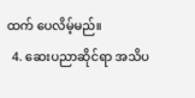ထက် ပေလိမ့်မည်။
  4. ဆေးပညာဆိုင်ရာ အသိပ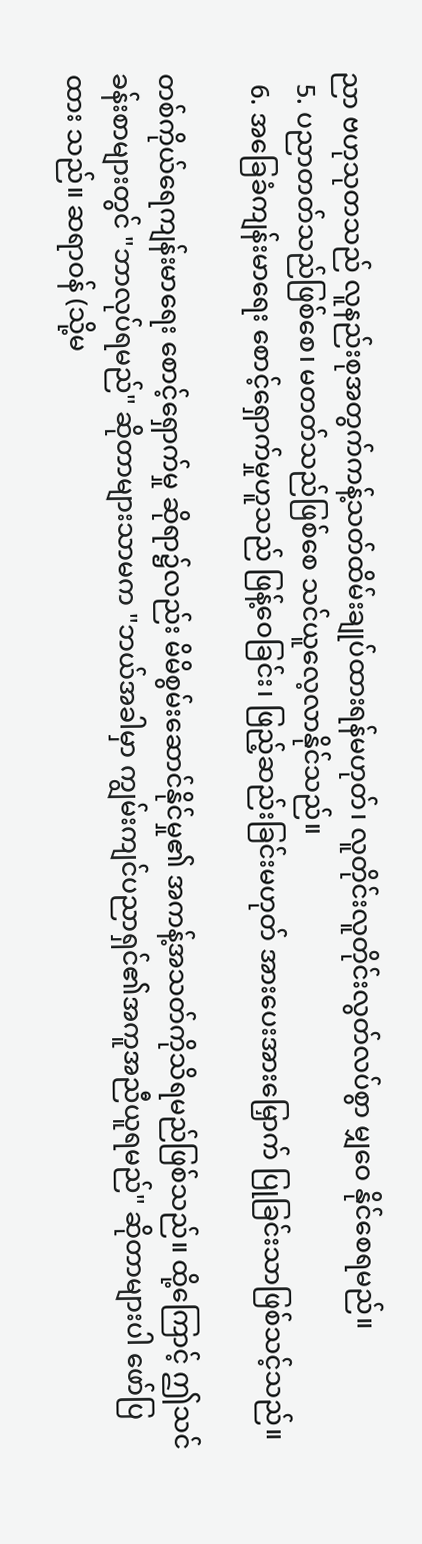ညာ ဗဟုသုတသည် လူနည်းစုအတွက်ကန့်သတ်ထိမ်းချုပ်ထားရန်မဟုတ်၊ လူတိုင်းလူတိုင်းလွတ်လပ်စွာ မျှဝေ နိုင်စေရမည်။
  5. ပညာတတ်သည်ဖြစ်စေ၊ မတတ်သည်ဖြစ်စေ သင်ယူလေ့လာနိုင်သည်။
  6. အခြေခံကျန်းမာရေး စောင့်ရှောက်မှုဟူသည် ဖြန့်ဝေခြင်း၊ ဖြည့်ဆည်းခြင်းမဟုတ် အားပေးအားမြှောက် ပြုခြင်းသာဖြစ်သင့်သည်။

တစ်ကိုယ်ရေကျန်းမာရေး စောင့်ရှောက်မှု ဆိုရာ၌လည်း မိမိစွမ်းဆောင်နိုင်မှု၏ အကန့်အသတ်ကိုသိရမည်ဖြစ်သည်။ ထို့ကြောင့် ဤသင်ခန်းစာများတွင် "ဘာလုပ်ရမည်" ဆိုတာများသာမက "ဘယ်အခါမှာ ကျွမ်းကျင်ပညာရှင်၏အကူအညီယူရမည်" ဆိုတာများပါ ဖော်ပြထား သည်။ ဆရာဝန် (သို့မ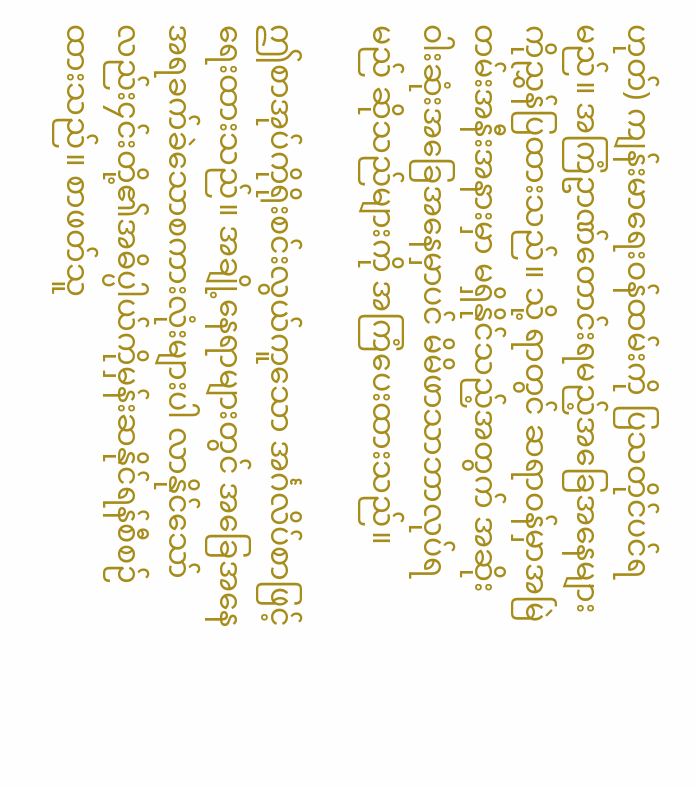ဟုတ်) ကျန်းမာရေးဝန်ထမ်းကို ပြသတိုင်ပင်ရမည်။ အကြံဥာဏ်တောင်းရမည့်အခြေအနေများကိုညွှန်ပြထားသည်။ သို့ ရာတွင် ဆရာဝန်မှာအမြဲတမ်းအနီးအနားမှာ မရှိနိုင်သည့်အတွက် အဆိုးဝါးဆုံးအခြေအနေမှာပင် မိမိဖာသာဘာလုပ်ရမည် ဆိုသည်များကို အကြံပေးထားသည်။

ဤစာအုပ်ကိုရိုးစင်းလွယ်ကူသော အင်္ဂလိပ်စာဖြင့်ရေးထားသည်။ အချို့နေရာများတွင် အခြေအနေအရခက်ခဲသောစကားလုံးများပါ လာနိုင်သော်လည်း၄င်းတို့၏အဓိပ္ပါယ်ကိုမှန်းဆနိုင်ရန်စီစဉ်ထားသည်။ စာဖတ်သူ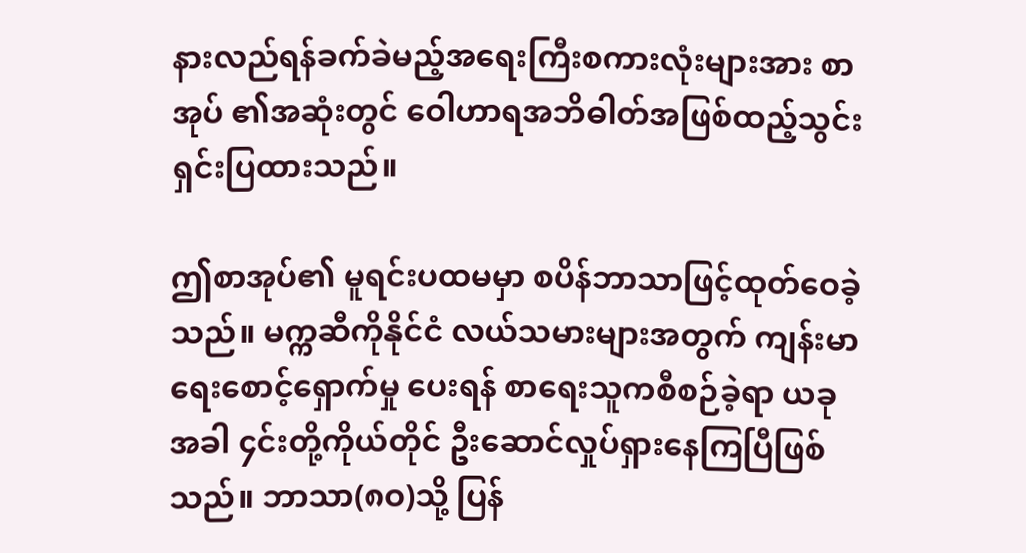နားလည်ရန်ခက်ခဲမည့်အရေးကြီးစကားလုံးများအား စာအုပ် ၏အဆုံးတွင် ဝေါဟာရအဘိဓါတ်အဖြစ်ထည့်သွင်း ရှင်းပြထားသည်။

ဤစာအုပ်၏ မူရင်းပထမမှာ စပိန်ဘာသာဖြင့်ထုတ်ဝေခဲ့သည်။ မက္ကဆီကိုနိုင်ငံ လယ်သမားများအတွက် ကျန်းမာရေးစောင့်ရှောက်မှု ပေးရန် စာရေးသူကစီစဉ်ခဲ့ရာ ယခုအခါ ၄င်းတို့ကိုယ်တိုင် ဦးဆောင်လှုပ်ရှားနေကြပြီဖြစ်သည်။ ဘာသာ(၈ဝ)သို့ ပြန်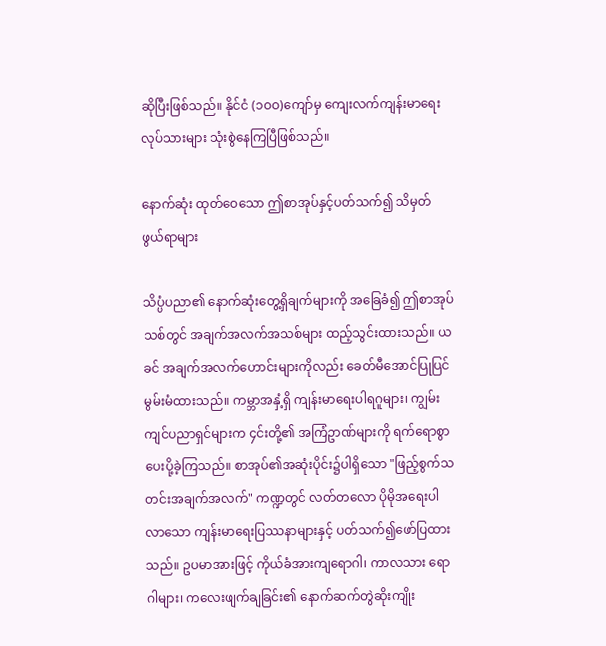ဆိုပြီးဖြစ်သည်။ နိုင်ငံ (၁ဝဝ)ကျော်မှ ကျေးလက်ကျန်းမာရေးလုပ်သားများ သုံးစွဲနေကြပြီဖြစ်သည်။

နောက်ဆုံး ထုတ်ဝေသော ဤစာအုပ်နှင့်ပတ်သက်၍ သိမှတ်ဖွယ်ရာများ

သိပ္ပံပညာ၏ နောက်ဆုံးတွေ့ရှိချက်များကို အခြေခံ၍ ဤစာအုပ်သစ်တွင် အချက်အလက်အသစ်များ ထည့်သွင်းထားသည်။ ယခင် အချက်အလက်ဟောင်းများကိုလည်း ခေတ်မီအောင်ပြုပြင်မွမ်းမံထားသည်။ ကမ္ဘာအနှံ့ရှိ ကျန်းမာရေးပါရဂူများ၊ ကျွမ်းကျင်ပညာရှင်များက ၄င်းတို့၏ အကြံဥာဏ်များကို ရက်ရောစွာပေးပို့ခဲ့ကြသည်။ စာအုပ်၏အဆုံးပိုင်း၌ပါရှိသော "ဖြည့်စွက်သတင်းအချက်အလက်" ကဏ္ဍတွင် လတ်တလော ပိုမိုအရေးပါလာသော ကျန်းမာရေးပြဿနာများနှင့် ပတ်သက်၍ဖော်ပြထားသည်။ ဥပမာအားဖြင့် ကိုယ်ခံအားကျရောဂါ၊ ကာလသား ရောဂါများ၊ ကလေးဖျက်ချခြင်း၏ နောက်ဆက်တွဲဆိုးကျိုး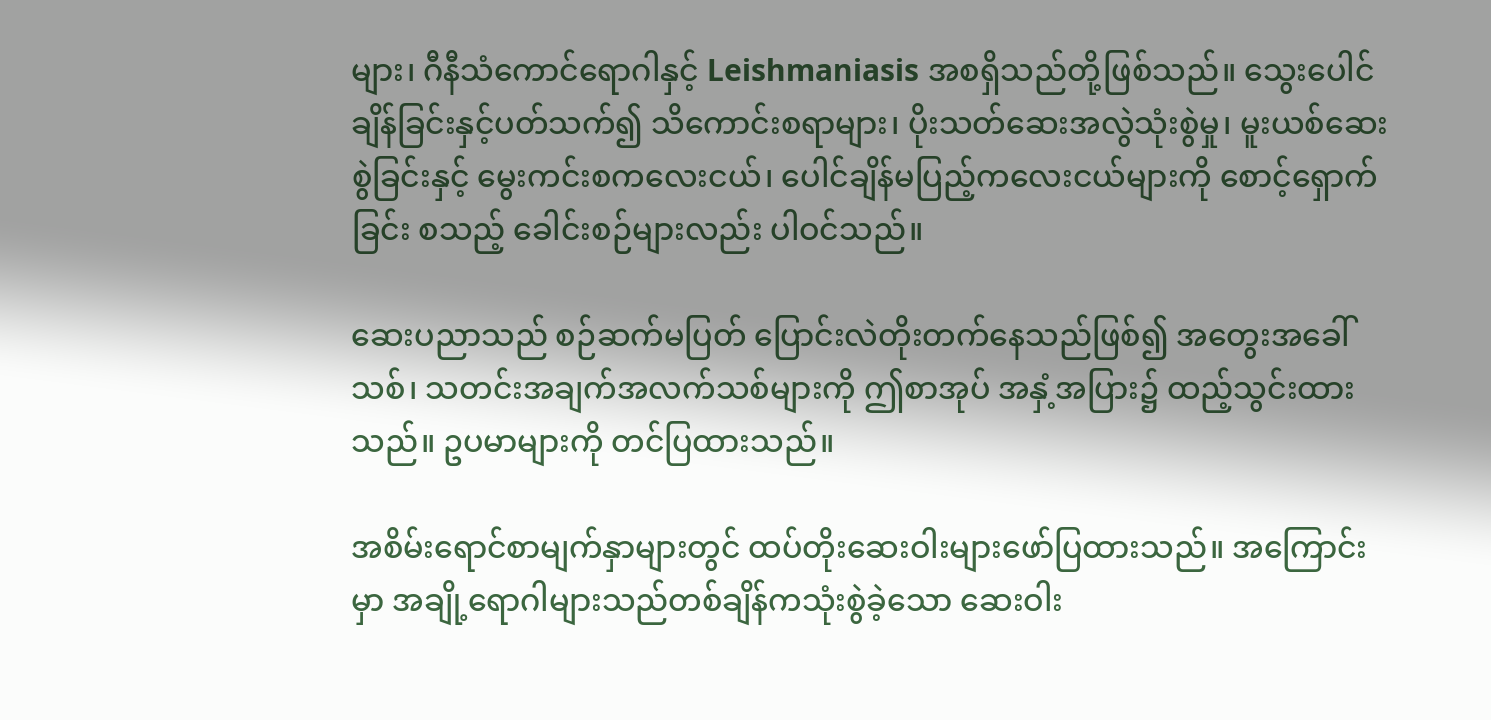များ၊ ဂီနီသံကောင်ရောဂါနှင့် Leishmaniasis အစရှိသည်တို့ဖြစ်သည်။ သွေးပေါင်ချိန်ခြင်းနှင့်ပတ်သက်၍ သိကောင်းစရာများ၊ ပိုးသတ်ဆေးအလွဲသုံးစွဲမှု၊ မူးယစ်ဆေးစွဲခြင်းနှင့် မွေးကင်းစကလေးငယ်၊ ပေါင်ချိန်မပြည့်ကလေးငယ်များကို စောင့်ရှောက်ခြင်း စသည့် ခေါင်းစဉ်များလည်း ပါဝင်သည်။

ဆေးပညာသည် စဉ်ဆက်မပြတ် ပြောင်းလဲတိုးတက်နေသည်ဖြစ်၍ အတွေးအခေါ်သစ်၊ သတင်းအချက်အလက်သစ်များကို ဤစာအုပ် အနှံ့အပြား၌ ထည့်သွင်းထားသည်။ ဥပမာများကို တင်ပြထားသည်။

အစိမ်းရောင်စာမျက်နှာများတွင် ထပ်တိုးဆေးဝါးများဖော်ပြထားသည်။ အကြောင်းမှာ အချို့ရောဂါများသည်တစ်ချိန်ကသုံးစွဲခဲ့သော ဆေးဝါး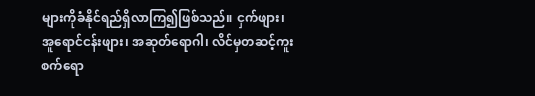များကိုခံနိုင်ရည်ရှိလာကြ၍ဖြစ်သည်။ ငှက်ဖျား၊ အူရောင်ငန်းဖျား၊ အဆုတ်ရောဂါ၊ လိင်မှတဆင့်ကူးစက်ရော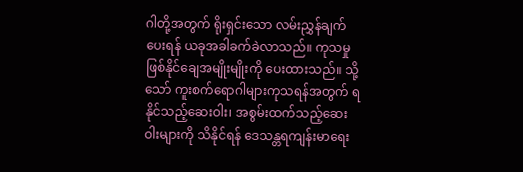ဂါတို့အတွက် ရိုးရှင်းသော လမ်းညွှန်ချက်ပေးရန် ယခုအခါခက်ခဲလာသည်။ ကုသမှုဖြစ်နိုင်ချေအမျိုးမျိုးကို ပေးထားသည်။ သို့သော် ကူးစက်ရောဂါများကုသရန်အတွက် ရနိုင်သည့်ဆေးဝါး၊ အစွမ်းထက်သည့်ဆေးဝါးများကို သိနိုင်ရန် ဒေသန္တရကျန်းမာရေး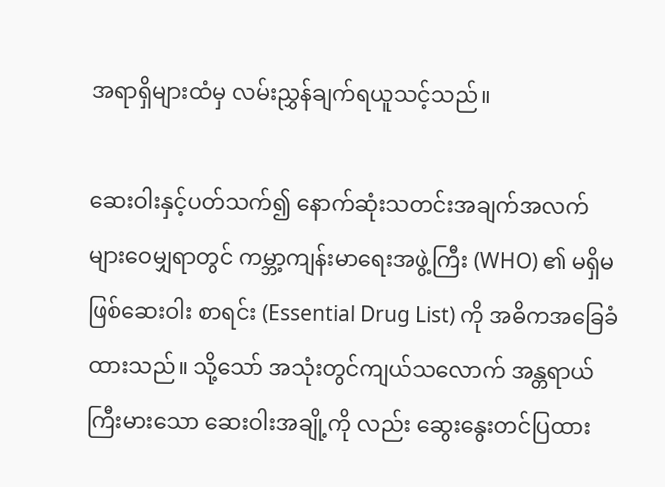အရာရှိများထံမှ လမ်းညွှန်ချက်ရယူသင့်သည်။

ဆေးဝါးနှင့်ပတ်သက်၍ နောက်ဆုံးသတင်းအချက်အလက်များဝေမျှရာတွင် ကမ္ဘာ့ကျန်းမာရေးအဖွဲ့ကြီး (WHO) ၏ မရှိမဖြစ်ဆေးဝါး စာရင်း (Essential Drug List) ကို အဓိကအခြေခံထားသည်။ သို့သော် အသုံးတွင်ကျယ်သလောက် အန္တရာယ်ကြီးမားသော ဆေးဝါးအချို့ကို လည်း ဆွေးနွေးတင်ပြထား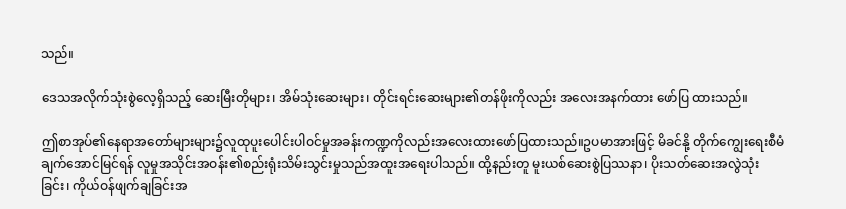သည်။

ဒေသအလိုက်သုံးစွဲလေ့ရှိသည့် ဆေးမြီးတိုများ၊ အိမ်သုံးဆေးများ၊ တိုင်းရင်းဆေးများ၏တန်ဖိုးကိုလည်း အလေးအနက်ထား ဖော်ပြ ထားသည်။

ဤစာအုပ်၏နေရာအတော်များများ၌လူထုပူးပေါင်းပါဝင်မှုအခန်းကဏ္ဍကိုလည်းအလေးထားဖော်ပြထားသည်။ဥပမာအားဖြင့် မိခင်နို့ တိုက်ကျွေးရေးစီမံချက်အောင်မြင်ရန် လူမှုအသိုင်းအဝန်း၏စည်းရုံးသိမ်းသွင်းမှုသည်အထူးအရေးပါသည်။ ထို့နည်းတူ မူးယစ်ဆေးစွဲပြဿနာ၊ ပိုးသတ်ဆေးအလွဲသုံးခြင်း၊ ကိုယ်ဝန်ဖျက်ချခြင်းအ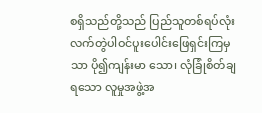စရှိသည်တို့သည် ပြည်သူတစ်ရပ်လုံး လက်တွဲပါဝင်ပူးပေါင်းဖြေရှင်းကြမှသာ ပို၍ကျန်းမာ သော၊ လုံခြုံစိတ်ချရသော လူမှုအဖွဲ့အ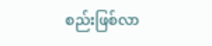စည်းဖြစ်လာ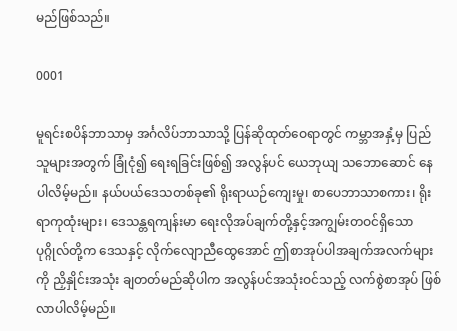မည်ဖြစ်သည်။

0001

မူရင်းစပိန်ဘာသာမှ အင်္ဂလိပ်ဘာသာသို့ ပြန်ဆိုထုတ်ဝေရာတွင် ကမ္ဘာအနှံ့မှ ပြည်သူများအတွက် ခြုံငုံ၍ ရေးရခြင်းဖြစ်၍ အလွန်ပင် ယေဘုယျ သဘောဆောင် နေပါလိမ့်မည်။ နယ်ပယ်ဒေသတစ်ခု၏ ရိုးရာယဉ်ကျေးမှု၊ စာပေဘာသာစကား၊ ရိုးရာကုထုံးများ၊ ဒေသန္တရကျန်းမာ ရေးလိုအပ်ချက်တို့နှင့်အကျွမ်းတဝင်ရှိသော ပုဂ္ဂိုလ်တို့က ဒေသနှင့် လိုက်လျောညီထွေအောင် ဤစာအုပ်ပါအချက်အလက်များကို ညှိနှိုင်းအသုံး ချတတ်မည်ဆိုပါက အလွန်ပင်အသုံးဝင်သည့် လက်စွဲစာအုပ် ဖြစ်လာပါလိမ့်မည်။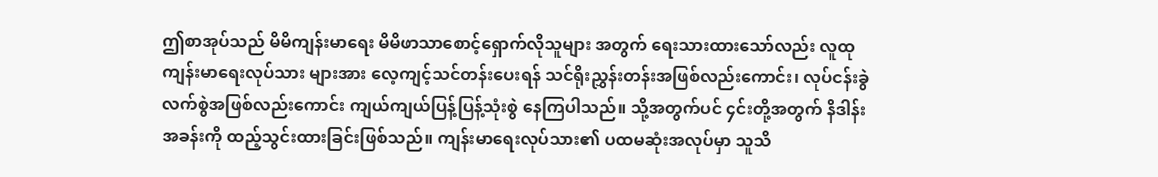ဤစာအုပ်သည် မိမိကျန်းမာရေး မိမိဖာသာစောင့်ရှောက်လိုသူများ အတွက် ရေးသားထားသော်လည်း လူထုကျန်းမာရေးလုပ်သား များအား လေ့ကျင့်သင်တန်းပေးရန် သင်ရိုးညွှန်းတန်းအဖြစ်လည်းကောင်း၊ လုပ်ငန်းခွဲ လက်စွဲအဖြစ်လည်းကောင်း ကျယ်ကျယ်ပြန့်ပြန့်သုံးစွဲ နေကြပါသည်။ သို့အတွက်ပင် ၄င်းတို့အတွက် နိဒါန်းအခန်းကို ထည့်သွင်းထားခြင်းဖြစ်သည်။ ကျန်းမာရေးလုပ်သား၏ ပထမဆုံးအလုပ်မှာ သူသိ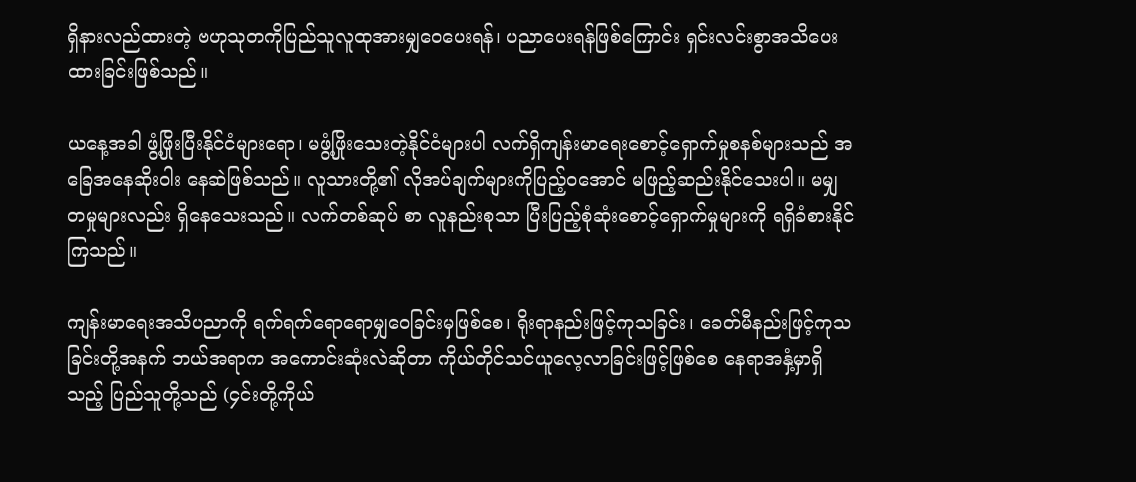ရှိနားလည်ထားတဲ့ ဗဟုသုတကိုပြည်သူလူထုအားမျှဝေပေးရန်၊ ပညာပေးရန်ဖြစ်ကြောင်း ရှင်းလင်းစွာအသိပေးထားခြင်းဖြစ်သည်။

ယနေ့အခါ ဖွံ့ဖြိုးပြီးနိုင်ငံများရော၊ မဖွံ့ဖြိုးသေးတဲ့နိုင်ငံများပါ လက်ရှိကျန်းမာရေးစောင့်ရှောက်မှုစနစ်များသည် အခြေအနေဆိုးဝါး နေဆဲဖြစ်သည်။ လူသားတို့၏ လိုအပ်ချက်များကိုပြည့်ဝအောင် မဖြည့်ဆည်းနိုင်သေးပါ။ မမျှတမှုများလည်း ရှိနေသေးသည်။ လက်တစ်ဆုပ် စာ လူနည်းစုသာ ပြီးပြည့်စုံဆုံးစောင့်ရှောက်မှုများကို ရရှိခံစားနိုင်ကြသည်။

ကျန်းမာရေးအသိပညာကို ရက်ရက်ရောရောမျှဝေခြင်းမှဖြစ်စေ၊ ရိုးရာနည်းဖြင့်ကုသခြင်း၊ ခေတ်မီနည်းဖြင့်ကုသခြင်းတို့အနက် ဘယ်အရာက အကောင်းဆုံးလဲဆိုတာ ကိုယ်တိုင်သင်ယူလေ့လာခြင်းဖြင့်ဖြစ်စေ နေရာအနှံ့မှာရှိသည့် ပြည်သူတို့သည် (၄င်းတို့ကိုယ်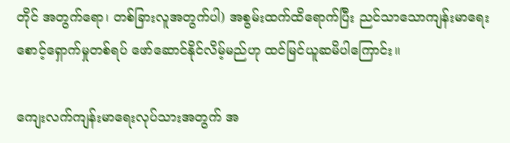တိုင် အတွက်ရော၊ တစ်ခြားလူအတွက်ပါ) အစွမ်းထက်ထိရောက်ပြီး ညင်သာသောကျန်းမာရေးစောင့်ရှောက်မှုတစ်ရပ် ဖော်ဆောင်နိုင်လိမ့်မည်ဟု ထင်မြင်ယူဆမိပါကြောင်း။

ကျေးလက်ကျန်းမာရေးလုပ်သားအတွက် အ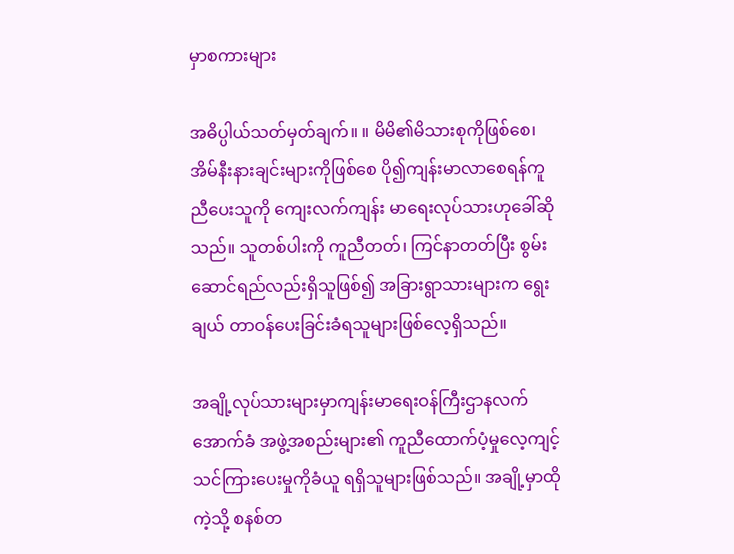မှာစကားများ

အဓိပ္ပါယ်သတ်မှတ်ချက်။ ။ မိမိ၏မိသားစုကိုဖြစ်စေ၊ အိမ်နီးနားချင်းများကိုဖြစ်စေ ပို၍ကျန်းမာလာစေရန်ကူညီပေးသူကို ကျေးလက်ကျန်း မာရေးလုပ်သားဟုခေါ်ဆိုသည်။ သူတစ်ပါးကို ကူညီတတ်၊ ကြင်နာတတ်ပြီး စွမ်းဆောင်ရည်လည်းရှိသူဖြစ်၍ အခြားရွာသားများက ရွေးချယ် တာဝန်ပေးခြင်းခံရသူများဖြစ်လေ့ရှိသည်။

အချို့လုပ်သားများမှာကျန်းမာရေးဝန်ကြီးဌာနလက်အောက်ခံ အဖွဲ့အစည်းများ၏ ကူညီထောက်ပံ့မှုလေ့ကျင့်သင်ကြားပေးမှုကိုခံယူ ရရှိသူများဖြစ်သည်။ အချို့မှာထိုကဲ့သို့ စနစ်တ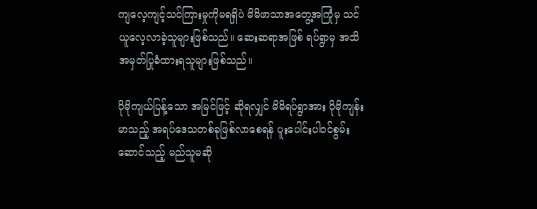ကျလေ့ကျင့်သင်ကြားမှုကိုမရရှိပဲ မိမိဖာသာအတွေ့အကြုံမှ သင်ယူလေ့လာခဲ့သူများဖြစ်သည်။ ဆေးဆရာအဖြစ် ရပ်ရွာမှ အသိအမှတ်ပြုခံထားရသူများဖြစ်သည်။

ပိုမိုကျယ်ပြန့်သော အမြင်ဖြင့် ဆိုရလျှင် မိမိရပ်ရွာအား ပိုမိုကျန်းမာသည့် အရပ်ဒေသတစ်ခုဖြစ်လာစေရန် ပူးပေါင်းပါဝင်စွမ်းဆောင်သည့် မည်သူမဆို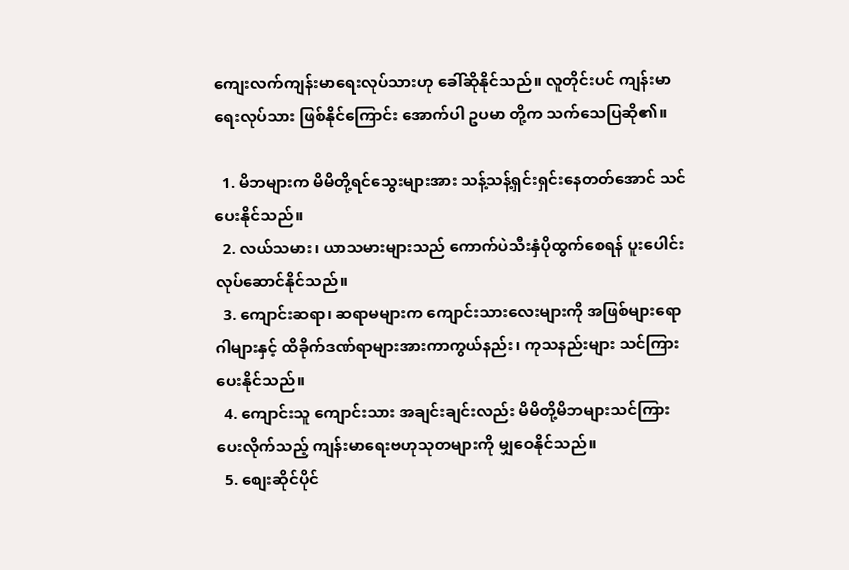ကျေးလက်ကျန်းမာရေးလုပ်သားဟု ခေါ်ဆိုနိုင်သည်။ လူတိုင်းပင် ကျန်းမာရေးလုပ်သား ဖြစ်နိုင်ကြောင်း အောက်ပါ ဥပမာ တို့က သက်သေပြဆို၏။

  1. မိဘများက မိမိတို့ရင်သွေးများအား သန့်သန့်ရှင်းရှင်းနေတတ်အောင် သင်ပေးနိုင်သည်။
  2. လယ်သမား၊ ယာသမားများသည် ကောက်ပဲသီးနှံပိုထွက်စေရန် ပူးပေါင်းလုပ်ဆောင်နိုင်သည်။
  3. ကျောင်းဆရာ၊ ဆရာမများက ကျောင်းသားလေးများကို အဖြစ်များရောဂါများနှင့် ထိခိုက်ဒဏ်ရာများအားကာကွယ်နည်း၊ ကုသနည်းများ သင်ကြားပေးနိုင်သည်။
  4. ကျောင်းသူ ကျောင်းသား အချင်းချင်းလည်း မိမိတို့မိဘများသင်ကြားပေးလိုက်သည့် ကျန်းမာရေးဗဟုသုတများကို မျှဝေနိုင်သည်။
  5. စျေးဆိုင်ပိုင်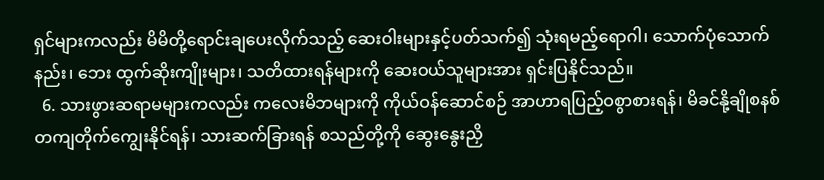ရှင်များကလည်း မိမိတို့ရောင်းချပေးလိုက်သည့် ဆေးဝါးများနှင့်ပတ်သက်၍ သုံးရမည့်ရောဂါ၊ သောက်ပုံသောက်နည်း၊ ဘေး ထွက်ဆိုးကျိုးများ၊ သတိထားရန်များကို ဆေးဝယ်သူများအား ရှင်းပြနိုင်သည်။
  6. သားဖွားဆရာမများကလည်း ကလေးမိဘများကို ကိုယ်ဝန်ဆောင်စဉ် အာဟာရပြည့်ဝစွာစားရန်၊ မိခင်နို့ချိုစနစ်တကျတိုက်ကျွေးနိုင်ရန်၊ သားဆက်ခြားရန် စသည်တို့ကို ဆွေးနွေးညှိ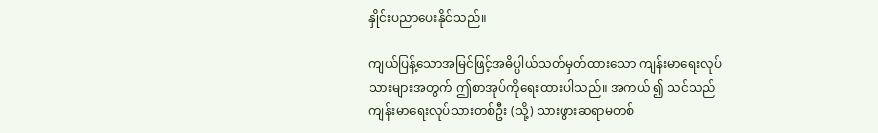နှိုင်းပညာပေးနိုင်သည်။

ကျယ်ပြန့်သောအမြင်ဖြင့်အဓိပ္ပါယ်သတ်မှတ်ထားသော ကျန်းမာရေးလုပ်သားများအတွက် ဤစာအုပ်ကိုရေးထားပါသည်။ အကယ် ၍ သင်သည် ကျန်းမာရေးလုပ်သားတစ်ဦး (သို့) သားဖွားဆရာမတစ်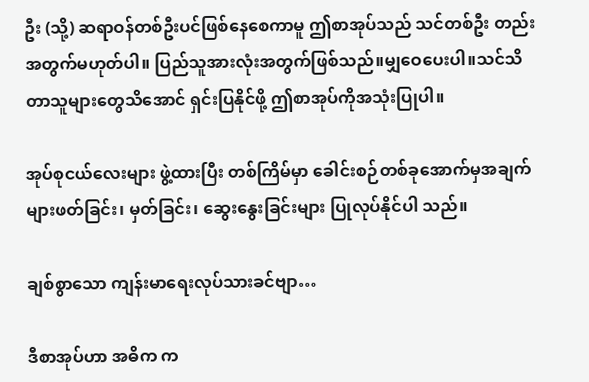ဦး (သို့) ဆရာဝန်တစ်ဦးပင်ဖြစ်နေစေကာမူ ဤစာအုပ်သည် သင်တစ်ဦး တည်းအတွက်မဟုတ်ပါ။ ပြည်သူအားလုံးအတွက်ဖြစ်သည်။မျှဝေပေးပါ။သင်သိတာသူများတွေသိအောင် ရှင်းပြနိုင်ဖို့ ဤစာအုပ်ကိုအသုံးပြုပါ။

အုပ်စုငယ်လေးများ ဖွဲ့ထားပြီး တစ်ကြိမ်မှာ ခေါင်းစဉ်တစ်ခုအောက်မှအချက်များဖတ်ခြင်း၊ မှတ်ခြင်း၊ ဆွေးနွေးခြင်းများ ပြုလုပ်နိုင်ပါ သည်။

ချစ်စွာသော ကျန်းမာရေးလုပ်သားခင်ဗျာ…

ဒီစာအုပ်ဟာ အဓိက က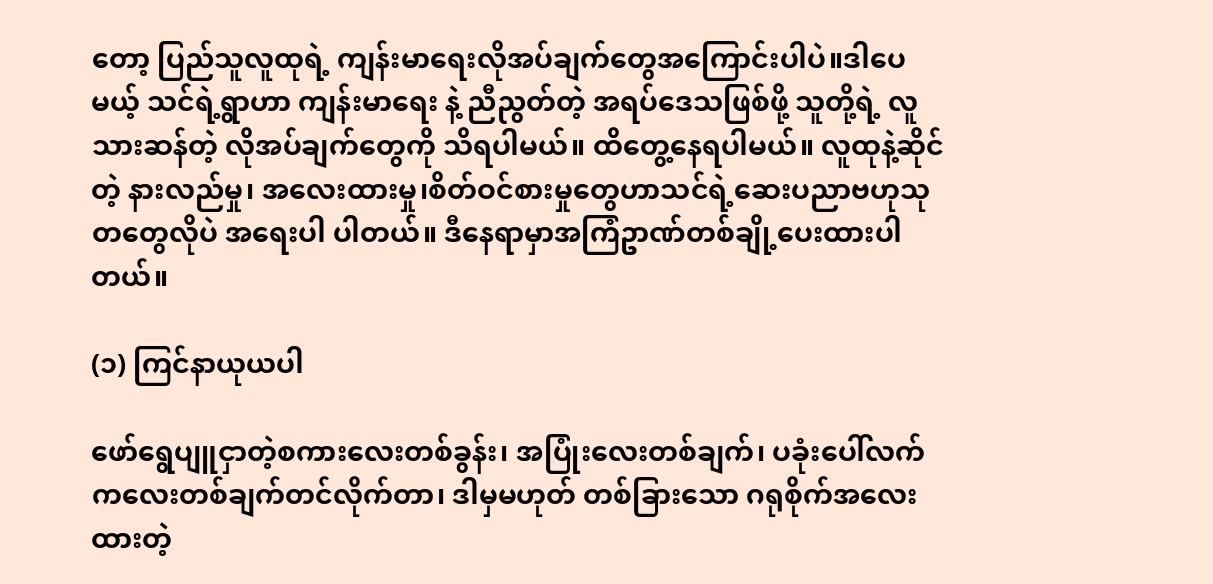တော့ ပြည်သူလူထုရဲ့ ကျန်းမာရေးလိုအပ်ချက်တွေအကြောင်းပါပဲ။ဒါပေမယ့် သင်ရဲ့ရွာဟာ ကျန်းမာရေး နဲ့ ညီညွတ်တဲ့ အရပ်ဒေသဖြစ်ဖို့ သူတို့ရဲ့ လူသားဆန်တဲ့ လိုအပ်ချက်တွေကို သိရပါမယ်။ ထိတွေ့နေရပါမယ်။ လူထုနဲ့ဆိုင်တဲ့ နားလည်မှု၊ အလေးထားမှု၊စိတ်ဝင်စားမှုတွေဟာသင်ရဲ့ဆေးပညာဗဟုသုတတွေလိုပဲ အရေးပါ ပါတယ်။ ဒီနေရာမှာအကြံဥာဏ်တစ်ချို့ပေးထားပါတယ်။

(၁) ကြင်နာယုယပါ

ဖော်ရွေပျူငှာတဲ့စကားလေးတစ်ခွန်း၊ အပြုံးလေးတစ်ချက်၊ ပခုံးပေါ်လက်ကလေးတစ်ချက်တင်လိုက်တာ၊ ဒါမှမဟုတ် တစ်ခြားသော ဂရုစိုက်အလေးထားတဲ့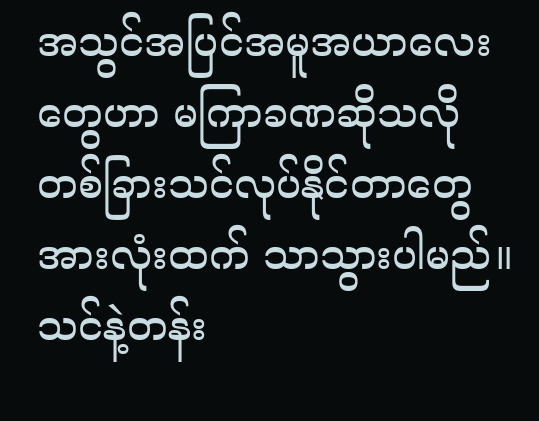အသွင်အပြင်အမူအယာလေးတွေဟာ မကြာခဏဆိုသလို တစ်ခြားသင်လုပ်နိုင်တာတွေ အားလုံးထက် သာသွားပါမည်။ သင်နဲ့တန်း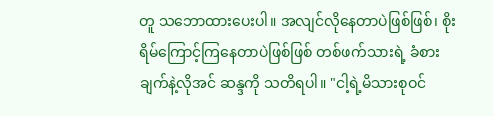တူ သဘောထားပေးပါ။ အလျင်လိုနေတာပဲဖြစ်ဖြစ်၊ စိုးရိမ်ကြောင့်ကြနေတာပဲဖြစ်ဖြစ် တစ်ဖက်သားရဲ့ ခံစားချက်နဲ့လိုအင် ဆန္ဒကို သတိရပါ။ "ငါ့ရဲ့မိသားစုဝင်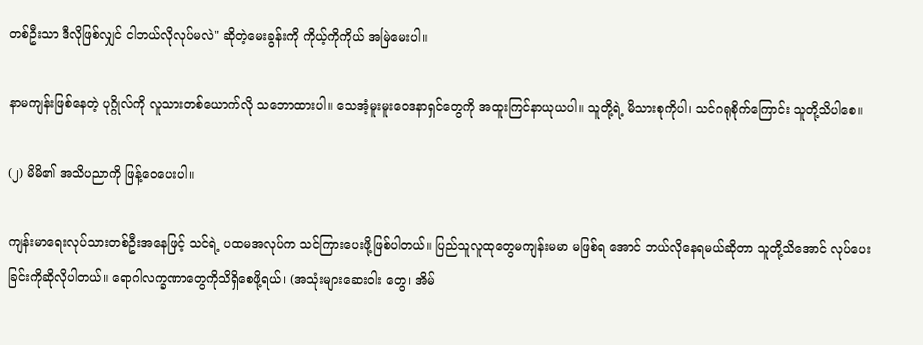တစ်ဦးသာ ဒီလိုဖြစ်လျှင် ငါဘယ်လိုလုပ်မလဲ" ဆိုတဲ့မေးခွန်းကို ကိုယ့်ကိုကိုယ် အမြဲမေးပါ။

နာမကျန်းဖြစ်နေတဲ့ ပုဂ္ဂိုလ်ကို လူသားတစ်ယောက်လို သဘောထားပါ။ သေအံ့မူးမူးဝေဒနာရှင်တွေကို အထူးကြင်နာယုယပါ။ သူတို့ရဲ့ မိသားစုကိုပါ၊ သင်ဂရုစိုက်ကြောင်း သူတို့သိပါစေ။

(၂) မိမိ၏ အသိပညာကို ဖြန့်ဝေပေးပါ။

ကျန်းမာရေးလုပ်သားတစ်ဦးအနေဖြင့် သင်ရဲ့ ပထမအလုပ်က သင်ကြားပေးဖို့ဖြစ်ပါတယ်။ ပြည်သူလူထုတွေမကျန်းမမာ မဖြစ်ရ အောင် ဘယ်လိုနေရမယ်ဆိုတာ သူတို့သိအောင် လုပ်ပေးခြင်းကိုဆိုလိုပါတယ်။ ရောဂါလက္ခဏာတွေကိုသိရှိစေဖို့ရယ်၊ (အသုံးများဆေးဝါး တွေ၊ အိမ်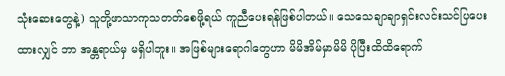သုံးဆေးတွေနဲ့) သူတို့ဖာသာကုသတတ်စေဖို့ရယ် ကူညီပေးရန်ဖြစ်ပါတယ်။ သေသေချာချာရှင်းလင်းသင်ပြပေးထားလျှင် ဘာ အန္တရာယ်မှ မရှိပါဘူး။ အဖြစ်များရောဂါတွေဟာ မိမိအိမ်မှာမိမိ ပိုပြီးထိထိရောက်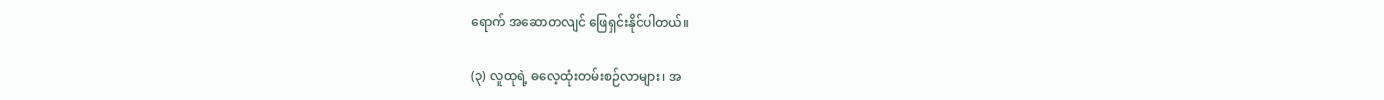ရောက် အဆောတလျင် ဖြေရှင်းနိုင်ပါတယ်။

(၃) လူထုရဲ့ ဓလေ့ထုံးတမ်းစဉ်လာများ၊ အ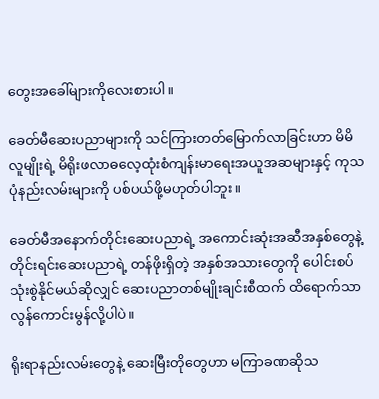တွေးအခေါ်များကိုလေးစားပါ။

ခေတ်မီဆေးပညာများကို သင်ကြားတတ်မြောက်လာခြင်းဟာ မိမိ လူမျိုးရဲ့ မိရိုးဖလာဓလေ့ထုံးစံကျန်းမာရေးအယူအဆများနှင့် ကုသပုံနည်းလမ်းများကို ပစ်ပယ်ဖို့မဟုတ်ပါဘူး။

ခေတ်မီအနောက်တိုင်းဆေးပညာရဲ့ အကောင်းဆုံးအဆီအနှစ်တွေနဲ့ တိုင်းရင်းဆေးပညာရဲ့ တန်ဖိုးရှိတဲ့ အနှစ်အသားတွေကို ပေါင်းစပ်သုံးစွဲနိုင်မယ်ဆိုလျှင် ဆေးပညာတစ်မျိုးချင်းစီထက် ထိရောက်သာလွန်ကောင်းမွန်လို့ပါပဲ။

ရိုးရာနည်းလမ်းတွေနဲ့ ဆေးမြီးတိုတွေဟာ မကြာခဏဆိုသ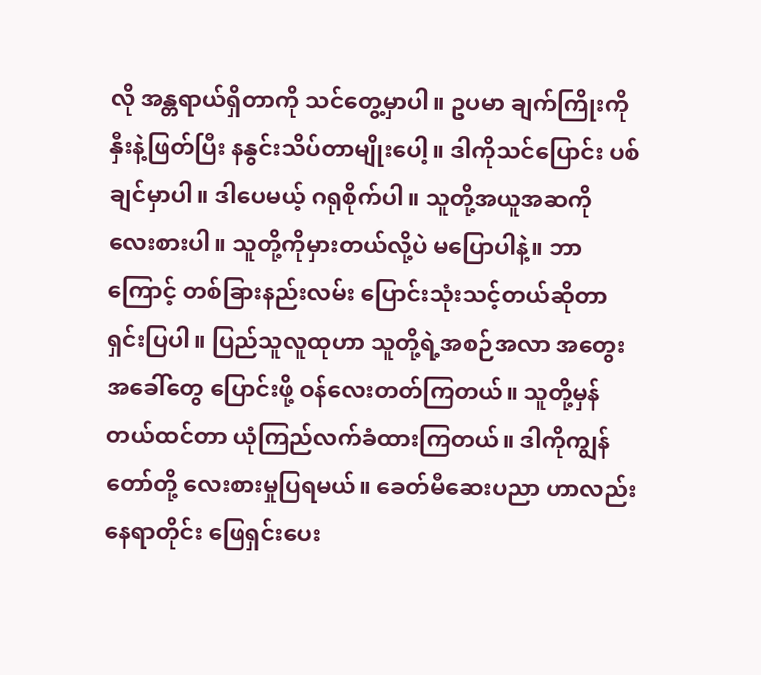လို အန္တရာယ်ရှိတာကို သင်တွေ့မှာပါ။ ဥပမာ ချက်ကြိုးကို နှီးနဲ့ဖြတ်ပြီး နနွင်းသိပ်တာမျိုးပေါ့။ ဒါကိုသင်ပြောင်း ပစ်ချင်မှာပါ။ ဒါပေမယ့် ဂရုစိုက်ပါ။ သူတို့အယူအဆကို လေးစားပါ။ သူတို့ကိုမှားတယ်လို့ပဲ မပြောပါနဲ့။ ဘာကြောင့် တစ်ခြားနည်းလမ်း ပြောင်းသုံးသင့်တယ်ဆိုတာ ရှင်းပြပါ။ ပြည်သူလူထုဟာ သူတို့ရဲ့အစဉ်အလာ အတွေးအခေါ်တွေ ပြောင်းဖို့ ဝန်လေးတတ်ကြတယ်။ သူတို့မှန်တယ်ထင်တာ ယုံကြည်လက်ခံထားကြတယ်။ ဒါကိုကျွန်တော်တို့ လေးစားမှုပြရမယ်။ ခေတ်မီဆေးပညာ ဟာလည်း နေရာတိုင်း ဖြေရှင်းပေး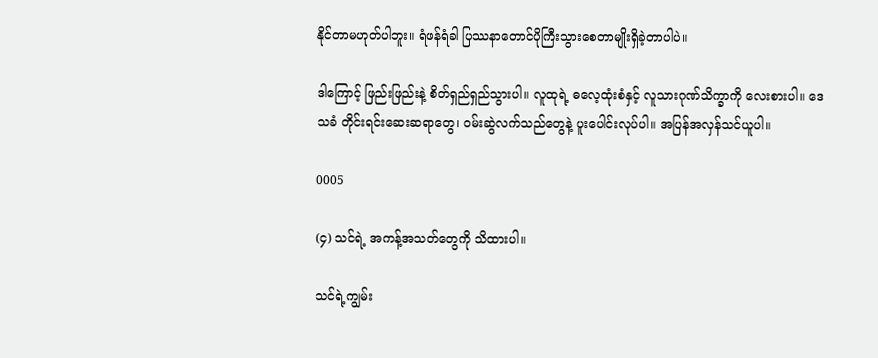နိုင်တာမဟုတ်ပါဘူး။ ရံဖန်ရံခါ ပြဿနာတောင်ပိုကြီးသွားစေတာမျိုးရှိခဲ့တာပါပဲ။

ဒါကြောင့် ဖြည်းဖြည်းနဲ့ စိတ်ရှည်ရှည်သွားပါ။ လူထုရဲ့ ဓလေ့ထုံးစံနှင့် လူသားဂုဏ်သိက္ခာကို လေးစားပါ။ ဒေသခံ တိုင်းရင်းဆေးဆရာတွေ၊ ဝမ်းဆွဲလက်သည်တွေနဲ့ ပူးပေါင်းလုပ်ပါ။ အပြန်အလှန်သင်ယူပါ။

0005

(၄) သင်ရဲ့ အကန့်အသတ်တွေကို သိထားပါ။

သင်ရဲ့ကျွမ်း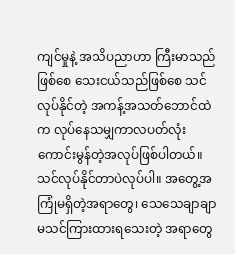ကျင်မှုနဲ့ အသိပညာဟာ ကြီးမာသည်ဖြစ်စေ သေးငယ်သည်ဖြစ်စေ သင်လုပ်နိုင်တဲ့ အကန့်အသတ်ဘောင်ထဲက လုပ်နေသမျှကာလပတ်လုံး ကောင်းမွန်တဲ့အလုပ်ဖြစ်ပါတယ်။ သင်လုပ်နိုင်တာပဲလုပ်ပါ။ အတွေ့အကြုံမရှိတဲ့အရာတွေ၊ သေသေချာချာ မသင်ကြားထားရသေးတဲ့ အရာတွေ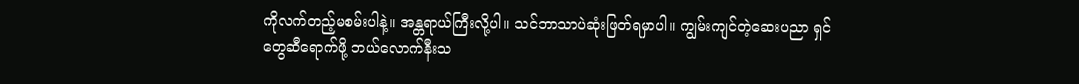ကိုလက်တည့်မစမ်းပါနဲ့။ အန္တရာယ်ကြီးလို့ပါ။ သင်ဘာသာပဲဆုံးဖြတ်ရမှာပါ။ ကျွမ်းကျင်တဲ့ဆေးပညာ ရှင်တွေဆီရောက်ဖို့ ဘယ်လောက်နီးသ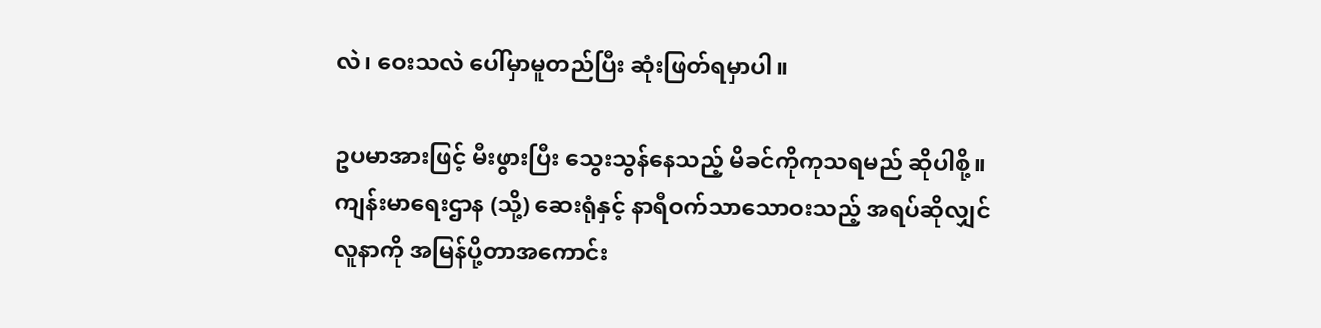လဲ၊ ဝေးသလဲ ပေါ်မှာမူတည်ပြီး ဆုံးဖြတ်ရမှာပါ။

ဥပမာအားဖြင့် မီးဖွားပြီး သွေးသွန်နေသည့် မိခင်ကိုကုသရမည် ဆိုပါစို့။ကျန်းမာရေးဌာန (သို့) ဆေးရုံနှင့် နာရီဝက်သာသောဝးသည့် အရပ်ဆိုလျှင် လူနာကို အမြန်ပို့တာအကောင်း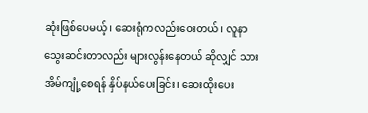ဆုံးဖြစ်ပေမယ့်၊ ဆေးရုံကလည်းဝေးတယ်၊ လူနာသွေးဆင်းတာလည်း များလွန်းနေတယ် ဆိုလျှင် သားအိမ်ကျုံ့စေရန် နှိပ်နယ်ပေးခြင်း၊ ဆေးထိုးပေး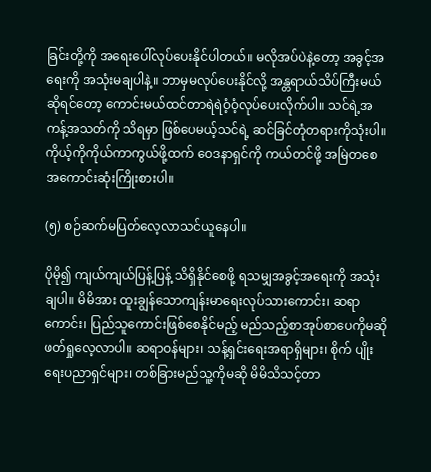ခြင်းတို့ကို အရေးပေါ်လုပ်ပေးနိုင်ပါတယ်။ မလိုအပ်ပဲနဲ့တော့ အခွင့်အရေးကို အသုံးမချပါနဲ့။ ဘာမှမလုပ်ပေးနိုင်လို့ အန္တရာယ်သိပ်ကြီးမယ်ဆိုရင်တော့ ကောင်းမယ်ထင်တာရဲရဲဝံ့ဝံ့လုပ်ပေးလိုက်ပါ။ သင်ရဲ့အကန့်အသတ်ကို သိရမှာ ဖြစ်ပေမယ့်သင်ရဲ့ ဆင်ခြင်တုံတရားကိုသုံးပါ။ ကိုယ့်ကိုကိုယ်ကာကွယ်ဖို့ထက် ဝေဒနာရှင်ကို ကယ်တင်ဖို့ အမြဲတစေအကောင်းဆုံးကြိုးစားပါ။

(၅) စဉ်ဆက်မပြတ်လေ့လာသင်ယူနေပါ။

ပိုမို၍ ကျယ်ကျယ်ပြန့်ပြန့် သိရှိနိုင်စေဖို့ ရသမျှအခွင့်အရေးကို အသုံးချပါ။ မိမိအား ထူးချွန်သောကျန်းမာရေးလုပ်သားကောင်း၊ ဆရာကောင်း၊ ပြည်သူကောင်းဖြစ်စေနိုင်မည့် မည်သည့်စာအုပ်စာပေကိုမဆို ဖတ်ရှုလေ့လာပါ။ ဆရာဝန်များ၊ သန့်ရှင်းရေးအရာရှိများ၊ စိုက် ပျိုးရေးပညာရှင်များ၊ တစ်ခြားမည်သူ့ကိုမဆို မိမိသိသင့်တာ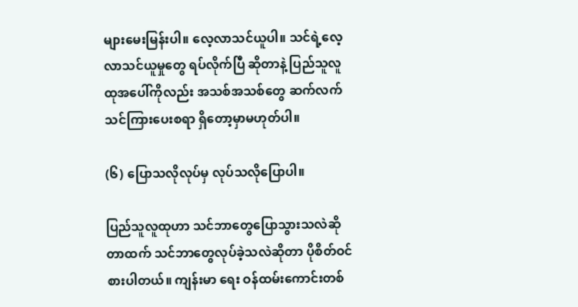များမေးမြန်းပါ။ လေ့လာသင်ယူပါ။ သင်ရဲ့လေ့လာသင်ယူမှုတွေ ရပ်လိုက်ပြီ ဆိုတာနဲ့ ပြည်သူလူထုအပေါ်ကိုလည်း အသစ်အသစ်တွေ ဆက်လက်သင်ကြားပေးစရာ ရှိတော့မှာမဟုတ်ပါ။

(၆) ပြောသလိုလုပ်မှ လုပ်သလိုပြောပါ။

ပြည်သူလူထုဟာ သင်ဘာတွေပြောသွားသလဲဆိုတာထက် သင်ဘာတွေလုပ်ခဲ့သလဲဆိုတာ ပိုစိတ်ဝင်စားပါတယ်။ ကျန်းမာ ရေး ဝန်ထမ်းကောင်းတစ်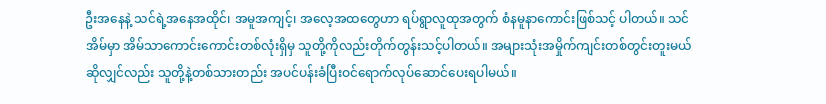ဦးအနေနဲ့ သင်ရဲ့အနေအထိုင်၊ အမူအကျင့်၊ အလေ့အထတွေဟာ ရပ်ရွာလူထုအတွက် စံနမူနာကောင်းဖြစ်သင့် ပါတယ်။ သင်အိမ်မှာ အိမ်သာကောင်းကောင်းတစ်လုံးရှိမှ သူတို့ကိုလည်းတိုက်တွန်းသင့်ပါတယ်။ အများသုံးအမှိုက်ကျင်းတစ်တွင်းတူးမယ် ဆိုလျှင်လည်း သူတို့နဲ့တစ်သားတည်း အပင်ပန်းခံပြီးဝင်ရောက်လုပ်ဆောင်ပေးရပါမယ်။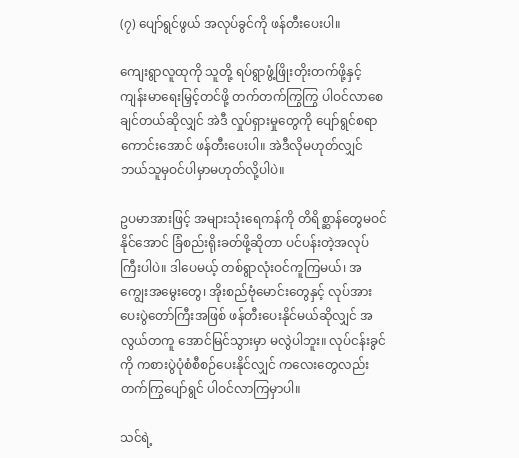(၇) ပျော်ရွင်ဖွယ် အလုပ်ခွင်ကို ဖန်တီးပေးပါ။

ကျေးရွာလူထုကို သူတို့ ရပ်ရွာဖွံ့ဖြိုးတိုးတက်ဖို့နှင့် ကျန်းမာရေးမြှင့်တင်ဖို့ တက်တက်ကြွကြွ ပါဝင်လာစေချင်တယ်ဆိုလျှင် အဲဒီ လှုပ်ရှားမှုတွေကို ပျော်ရွင်စရာကောင်းအောင် ဖန်တီးပေးပါ။ အဲဒီလိုမဟုတ်လျှင် ဘယ်သူမှဝင်ပါမှာမဟုတ်လို့ပါပဲ။

ဥပမာအားဖြင့် အများသုံးရေကန်ကို တိရိစ္ဆာန်တွေမဝင်နိုင်အောင် ခြံစည်းရိုးခတ်ဖို့ဆိုတာ ပင်ပန်းတဲ့အလုပ်ကြီးပါပဲ။ ဒါပေမယ့် တစ်ရွာလုံးဝင်ကူကြမယ်၊ အကျွေးအမွေးတွေ၊ အိုးစည်ဗုံမောင်းတွေနှင့် လုပ်အားပေးပွဲတော်ကြီးအဖြစ် ဖန်တီးပေးနိုင်မယ်ဆိုလျှင် အလွယ်တကူ အောင်မြင်သွားမှာ မလွဲပါဘူး။ လုပ်ငန်းခွင်ကို ကစားပွဲပုံစံစီစဉ်ပေးနိုင်လျှင် ကလေးတွေလည်း တက်ကြွပျော်ရွင် ပါဝင်လာကြမှာပါ။

သင်ရဲ့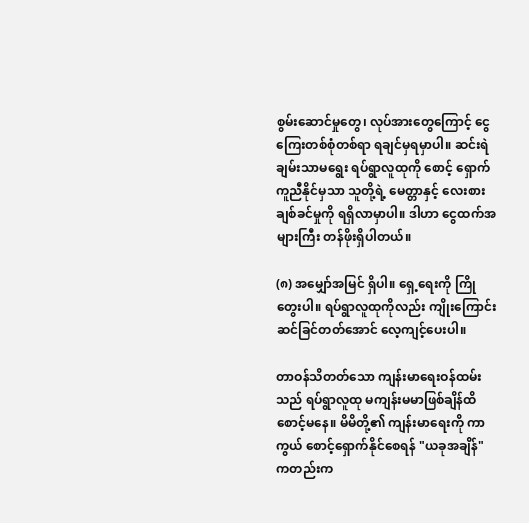စွမ်းဆောင်မှုတွေ၊ လုပ်အားတွေကြောင့် ငွေကြေးတစ်စုံတစ်ရာ ရချင်မှရမှာပါ။ ဆင်းရဲချမ်းသာမရွေး ရပ်ရွာလူထုကို စောင့် ရှောက်ကူညီနိုင်မှသာ သူတို့ရဲ့ မေတ္တာနှင့် လေးစားချစ်ခင်မှုကို ရရှိလာမှာပါ။ ဒါဟာ ငွေထက်အများကြီး တန်ဖိုးရှိပါတယ်။

(၈) အမျှော်အမြင် ရှိပါ။ ရှေ့ရေးကို ကြိုတွေးပါ။ ရပ်ရွာလူထုကိုလည်း ကျိုးကြောင်းဆင်ခြင်တတ်အောင် လေ့ကျင့်ပေးပါ။

တာဝန်သိတတ်သော ကျန်းမာရေးဝန်ထမ်းသည် ရပ်ရွာလူထု မကျန်းမမာဖြစ်ချိန်ထိ စောင့်မနေ။ မိမိတို့၏ ကျန်းမာရေးကို ကာကွယ် စောင့်ရှောက်နိုင်စေရန် "ယခုအချိန်" ကတည်းက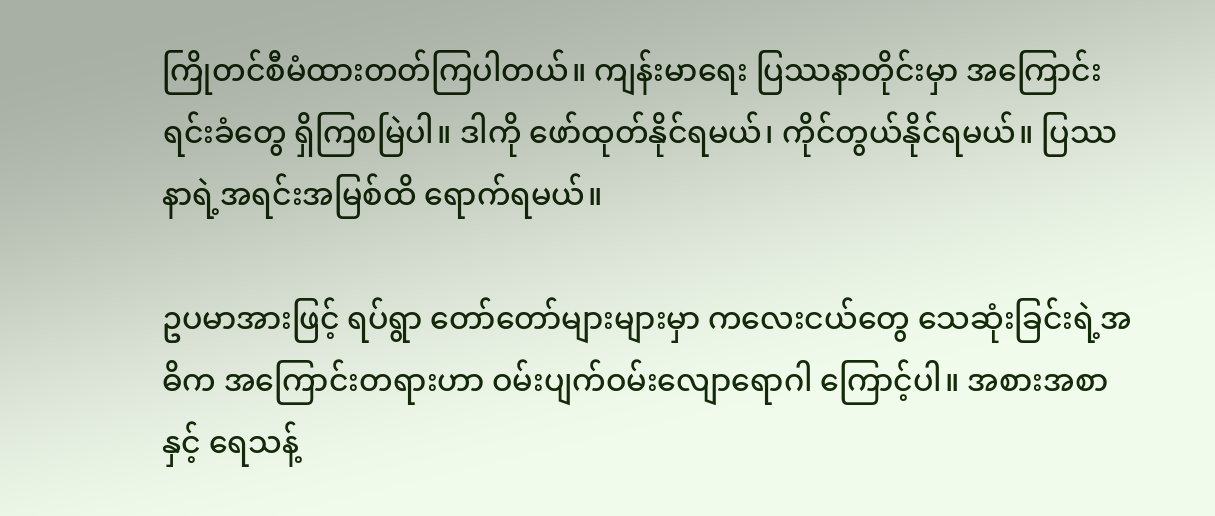ကြိုတင်စီမံထားတတ်ကြပါတယ်။ ကျန်းမာရေး ပြဿနာတိုင်းမှာ အကြောင်းရင်းခံတွေ ရှိကြစမြဲပါ။ ဒါကို ဖော်ထုတ်နိုင်ရမယ်၊ ကိုင်တွယ်နိုင်ရမယ်။ ပြဿနာရဲ့အရင်းအမြစ်ထိ ရောက်ရမယ်။

ဥပမာအားဖြင့် ရပ်ရွာ တော်တော်များများမှာ ကလေးငယ်တွေ သေဆုံးခြင်းရဲ့အဓိက အကြောင်းတရားဟာ ဝမ်းပျက်ဝမ်းလျောရောဂါ ကြောင့်ပါ။ အစားအစာနှင့် ရေသန့်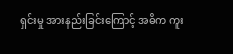ရှင်းမှု အားနည်းခြင်းကြောင့် အဓိက ကူး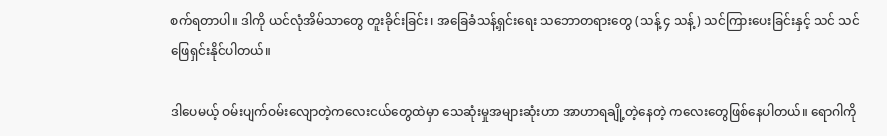စက်ရတာပါ။ ဒါကို ယင်လုံအိမ်သာတွေ တူးခိုင်းခြင်း၊ အခြေခံသန့်ရှင်းရေး သဘောတရားတွေ (သန့် ၄ သန့်) သင်ကြားပေးခြင်းနှင့် သင် သင်ဖြေရှင်းနိုင်ပါတယ်။

ဒါပေမယ့် ဝမ်းပျက်ဝမ်းလျောတဲ့ကလေးငယ်တွေထဲမှာ သေဆုံးမှုအများဆုံးဟာ အာဟာရချို့တဲ့နေတဲ့ ကလေးတွေဖြစ်နေပါတယ်။ ရောဂါကို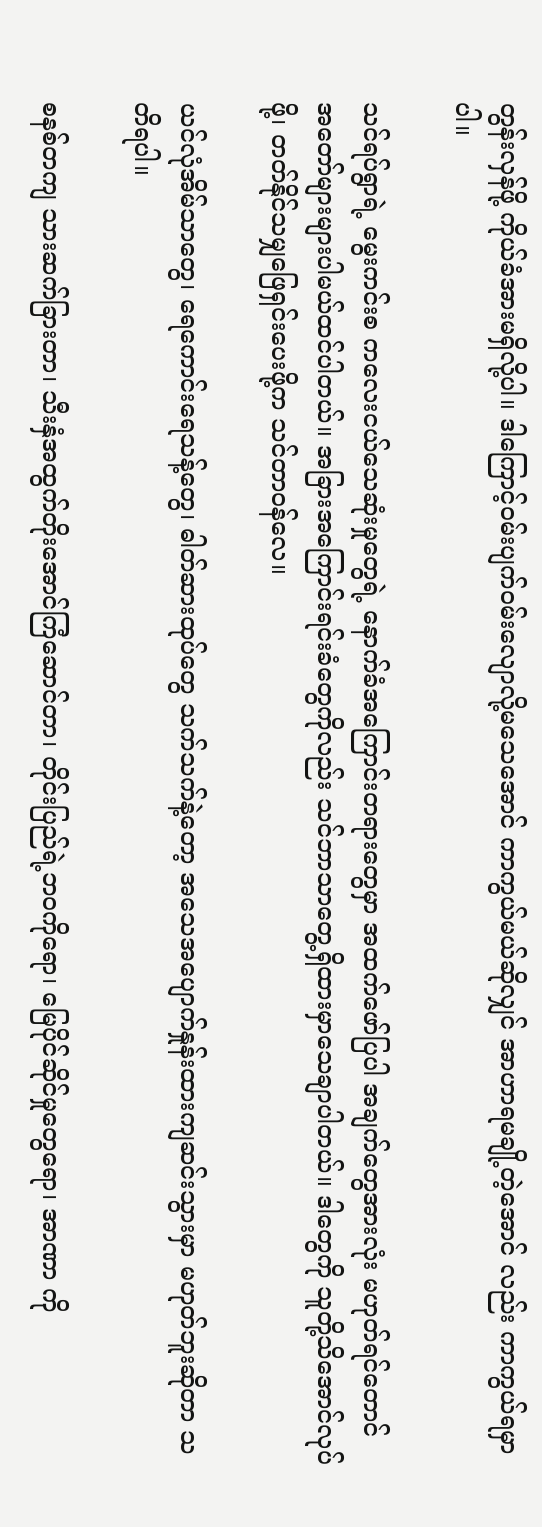တွန်းလှန်ဖို့ ကိုယ်ခံအားမရှိလို့ပါ။ ဒါကြောင့်ဝမ်းပျက်ဝမ်းလျောလို့မသေအောင် ကာကွယ်မယ်ဆိုလျှင် အာဟာရမချို့တဲ့အောင် လည်း ကာကွယ်ရမှာပါ။

သင်ရပ်ရွာရဲ့ မွေးကင်းစ ကလေးငယ်သေဆုံးမှုတွေရဲ့ နောက်ခံအကြောင်းတရားတွေမှာ အထက်ဖော်ပြပါ အချက်တွေအားလုံး မဟုတ်ရင်တောင် အတော်များများပါမယ်ထင်ပါတယ်။ အခြားအကြောင်းရင်းခံတွေကိုလည်း သင်ဘာသာတွေ့ရှိထားမှာသေချာပါတယ်။ ဒါတွေကို သူတို့သိအောင်လုပ်ဖို့၊ တတ်နိုင်သမျှဖြေရှင်းပေးဖို့က သင်တာဝန်လေ။

ယင်လုံအိမ်သာတွေ၊ ရေကောင်းရေသန့်တွေ၊ ဓါတ်ဆားထုပ်တွေ သက်သက်နဲ့တော့ အသေအပျောက်နှုန်းထားကျဆင်းသွားမှာ မဟုတ်ဘူးဆိုတာ သတိရပါ။

စနစ်တကျ သားဆက်ခြားတာ၊ သီးနှံအထွက်တိုးအောင်ကြံဆောင်တာ၊ တိုင်းပြည်ရဲ့ဘဝကိုရော၊ မြေပိုင်ဆိုင်မှုတွေရော၊ အာဏာ ကို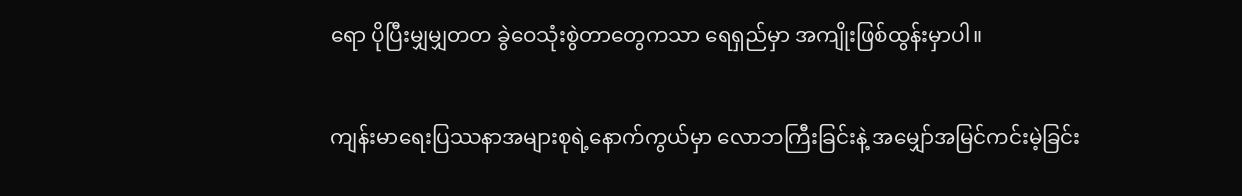ရော ပိုပြီးမျှမျှတတ ခွဲဝေသုံးစွဲတာတွေကသာ ရေရှည်မှာ အကျိုးဖြစ်ထွန်းမှာပါ။

ကျန်းမာရေးပြဿနာအများစုရဲ့နောက်ကွယ်မှာ လောဘကြီးခြင်းနဲ့ အမျှော်အမြင်ကင်းမဲ့ခြင်း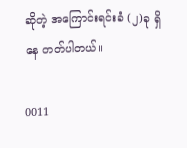ဆိုတဲ့ အကြောင်းရင်းခံ (၂)ခု ရှိနေ တတ်ပါတယ်။

0011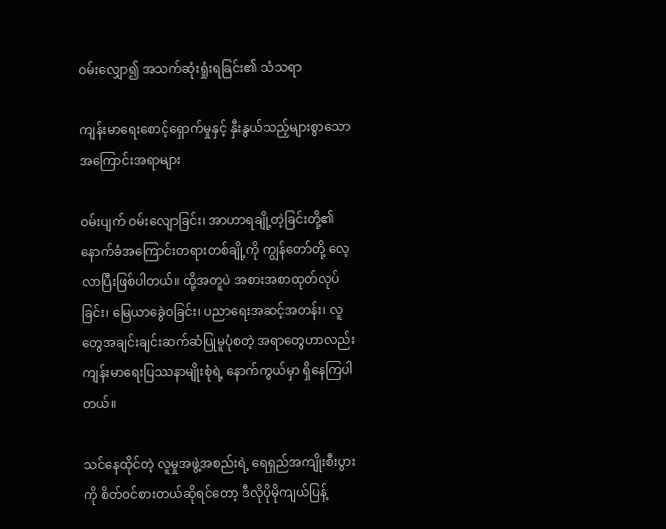ဝမ်းလျှော၍ အသက်ဆုံးရှုံးရခြင်း၏ သံသရာ

ကျန်းမာရေးစောင့်ရှောက်မှုနှင့် နှီးနွယ်သည့်များစွာသောအကြောင်းအရာများ

ဝမ်းပျက် ဝမ်းလျောခြင်း၊ အာဟာရချို့တဲ့ခြင်းတို့၏ နောက်ခံအကြောင်းတရားတစ်ချို့ကို ကျွန်တော်တို့ လေ့လာပြီးဖြစ်ပါတယ်။ ထို့အတူပဲ အစားအစာထုတ်လုပ်ခြင်း၊ မြေယာခွေဲဝခြင်း၊ ပညာရေးအဆင့်အတန်း၊ လူတွေအချင်းချင်းဆက်ဆံပြုမူပုံစတဲ့ အရာတွေဟာလည်း ကျန်းမာရေးပြဿနာမျိုးစုံရဲ့ နောက်ကွယ်မှာ ရှိနေကြပါတယ်။

သင်နေထိုင်တဲ့ လူမှုအဖွဲ့အစည်းရဲ့ ရေရှည်အကျိုးစီးပွားကို စိတ်ဝင်စားတယ်ဆိုရင်တော့ ဒီလိုပိုမိုကျယ်ပြန့်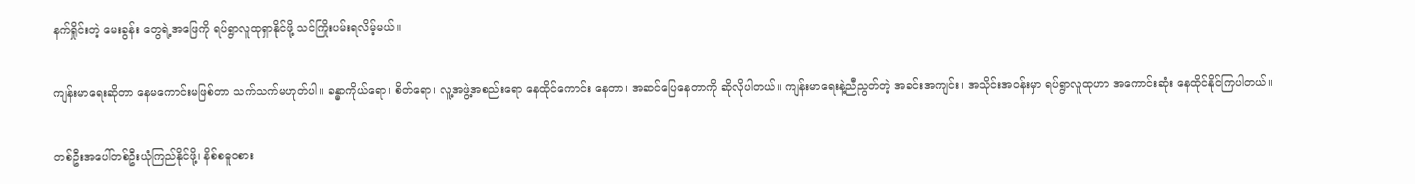နက်ရှိုင်းတဲ့ မေးခွန်း တွေရဲ့အဖြေကို ရပ်ရွာလူထုရှာနိုင်ဖို့ သင်ကြိုးပမ်းရလိမ့်မယ်။

ကျန်းမာရေးဆိုတာ နေမကောင်းမဖြစ်တာ သက်သက်မဟုတ်ပါ။ ခန္ဓာကိုယ်ရော၊ စိတ်ရော၊ လူ့အဖွဲ့အစည်းရော နေထိုင်ကောင်း နေတာ၊ အဆင်ပြေနေတာကို ဆိုလိုပါတယ်။ ကျန်းမာရေးနဲ့ညီညွတ်တဲ့ အခင်းအကျင်း၊ အသိုင်းအဝန်းမှာ ရပ်ရွာလူထုဟာ အကောင်းဆုံး နေထိုင်နိုင်ကြပါတယ်။

တစ်ဦးအပေါ်တစ်ဦးယုံကြည်နိုင်ဖို့၊ နိစ်စဓူဝစား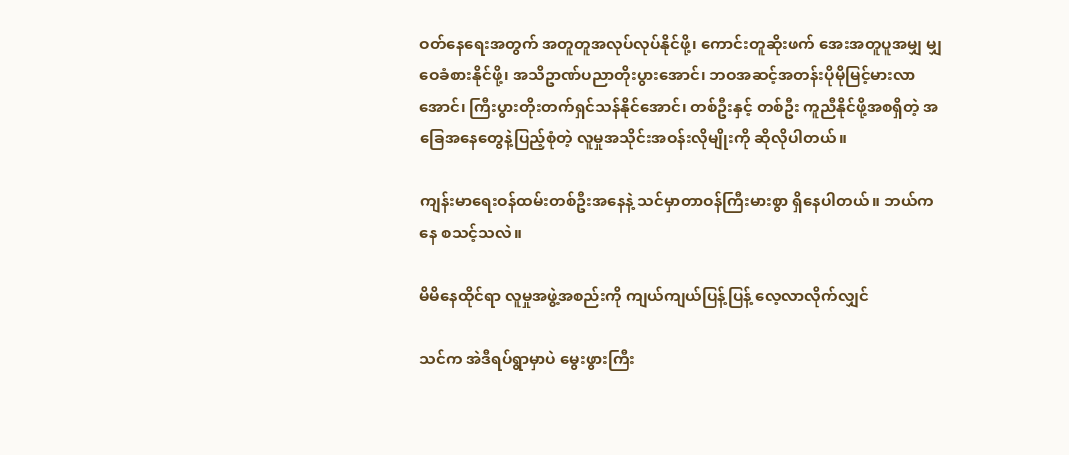ဝတ်နေရေးအတွက် အတူတူအလုပ်လုပ်နိုင်ဖို့၊ ကောင်းတူဆိုးဖက် အေးအတူပူအမျှ မျှဝေခံစားနိုင်ဖို့၊ အသိဥာဏ်ပညာတိုးပွားအောင်၊ ဘဝအဆင့်အတန်းပိုမိုမြင့်မားလာအောင်၊ ကြီးပွားတိုးတက်ရှင်သန်နိုင်အောင်၊ တစ်ဦးနှင့် တစ်ဦး ကူညီနိုင်ဖို့အစရှိတဲ့ အခြေအနေတွေနဲ့ပြည့်စုံတဲ့ လူမှုအသိုင်းအဝန်းလိုမျိုးကို ဆိုလိုပါတယ်။

ကျန်းမာရေးဝန်ထမ်းတစ်ဦးအနေနဲ့ သင်မှာတာဝန်ကြီးမားစွာ ရှိနေပါတယ်။ ဘယ်ကနေ စသင့်သလဲ။

မိမိနေထိုင်ရာ လူမှုအဖွဲ့အစည်းကို ကျယ်ကျယ်ပြန့်ပြန့် လေ့လာလိုက်လျှင်

သင်က အဲဒီရပ်ရွာမှာပဲ မွေးဖွားကြီး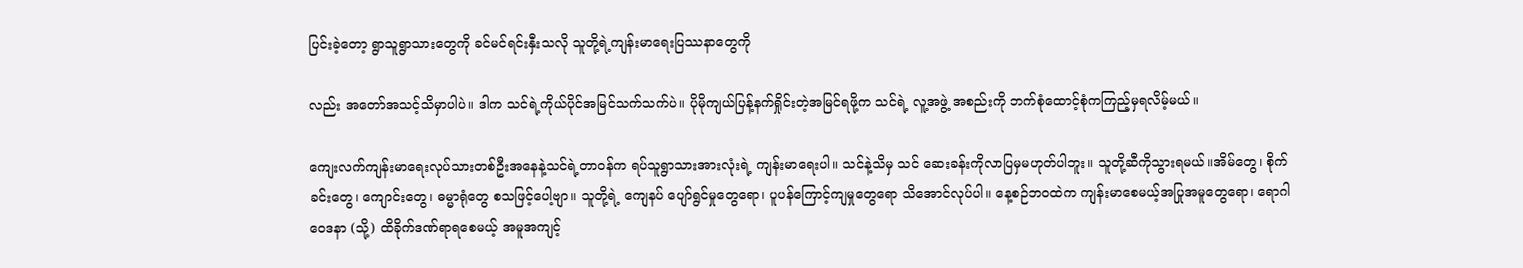ပြင်းခဲ့တော့ ရွာသူရွာသားတွေကို ခင်မင်ရင်းနှီးသလို သူတို့ရဲ့ကျန်းမာရေးပြဿနာတွေကို

လည်း အတော်အသင့်သိမှာပါပဲ။ ဒါက သင်ရဲ့ကိုယ်ပိုင်အမြင်သက်သက်ပဲ။ ပိုမိုကျယ်ပြန့်နက်ရှိုင်းတဲ့အမြင်ရဖို့က သင်ရဲ့ လူ့အဖွဲ့ အစည်းကို ဘက်စုံထောင့်စုံကကြည့်မှရလိမ့်မယ်။

ကျေးလက်ကျန်းမာရေးလုပ်သားတစ်ဦးအနေနဲ့သင်ရဲ့တာဝန်က ရပ်သူရွာသားအားလုံးရဲ့ ကျန်းမာရေးပါ။ သင်နဲ့သိမှ သင် ဆေးခန်းကိုလာပြမှမဟုတ်ပါဘူး။ သူတို့ဆီကိုသွားရမယ်။အိမ်တွေ၊ စိုက်ခင်းတွေ၊ ကျောင်းတွေ၊ ဓမ္မာရုံတွေ စသဖြင့်ပေါ့ဗျာ။ သူတို့ရဲ့ ကျေနပ် ပျော်ရွင်မှုတွေရော၊ ပူပန်ကြောင့်ကျမှုတွေရော သိအောင်လုပ်ပါ။ နေ့စဉ်ဘဝထဲက ကျန်းမာစေမယ့်အပြုအမူတွေရော၊ ရောဂါဝေဒနာ (သို့) ထိခိုက်ဒဏ်ရာရစေမယ့် အမူအကျင့်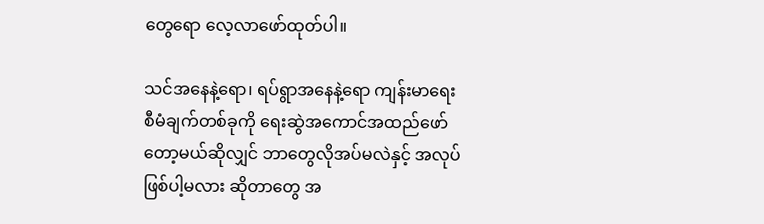တွေရော လေ့လာဖော်ထုတ်ပါ။

သင်အနေနဲ့ရော၊ ရပ်ရွာအနေနဲ့ရော ကျန်းမာရေးစီမံချက်တစ်ခုကို ရေးဆွဲအကောင်အထည်ဖော်တော့မယ်ဆိုလျှင် ဘာတွေလိုအပ်မလဲနှင့် အလုပ်ဖြစ်ပါ့မလား ဆိုတာတွေ အ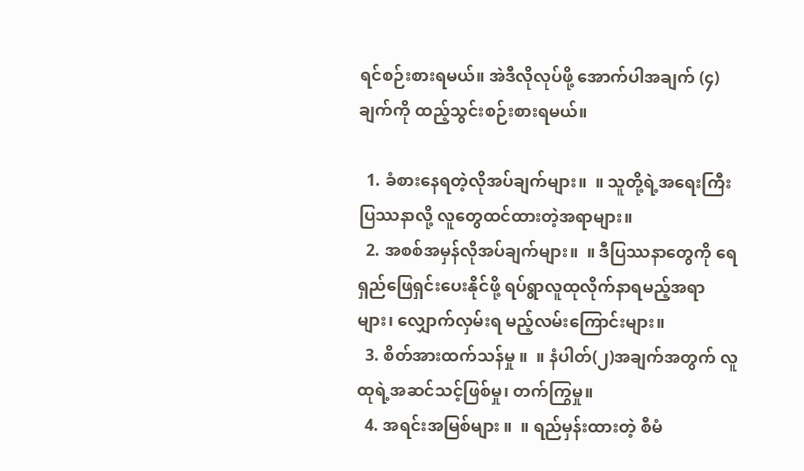ရင်စဉ်းစားရမယ်။ အဲဒီလိုလုပ်ဖို့ အောက်ပါအချက် (၄)ချက်ကို ထည့်သွင်းစဉ်းစားရမယ်။

  1. ခံစားနေရတဲ့လိုအပ်ချက်များ။  ။ သူတို့ရဲ့အရေးကြီးပြဿနာလို့ လူတွေထင်ထားတဲ့အရာများ။
  2. အစစ်အမှန်လိုအပ်ချက်များ။  ။ ဒီပြဿနာတွေကို ရေရှည်ဖြေရှင်းပေးနိုင်ဖို့ ရပ်ရွာလူထုလိုက်နာရမည့်အရာများ၊ လျှောက်လှမ်းရ မည့်လမ်းကြောင်းများ။
  3. စိတ်အားထက်သန်မှု ။  ။ နံပါတ်(၂)အချက်အတွက် လူထုရဲ့အဆင်သင့်ဖြစ်မှု၊ တက်ကြွမှု။
  4. အရင်းအမြစ်များ ။  ။ ရည်မှန်းထားတဲ့ စီမံ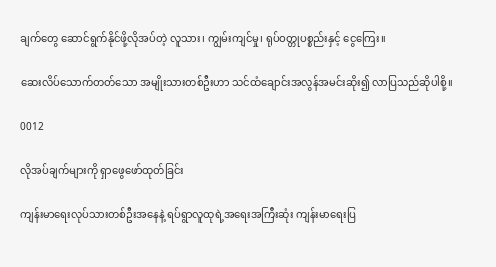ချက်တွေ ဆောင်ရွက်နိုင်ဖို့လိုအပ်တဲ့ လူသား၊ ကျွမ်းကျင်မှု၊ ရုပ်ဝတ္တုပစ္စည်းနှင့် ငွေကြေး။

ဆေးလိပ်သောက်တတ်သော အမျိုးသားတစ်ဦးဟာ သင်ထံချောင်းအလွန်အမင်းဆိုး၍ လာပြသည်ဆိုပါစို့။

0012

လိုအပ်ချက်များကို ရှာဖွေဖော်ထုတ်ခြင်း

ကျန်းမာရေးလုပ်သားတစ်ဦးအနေနဲ့ ရပ်ရွာလူထုရဲ့အရေးအကြီးဆုံး ကျန်းမာရေးပြ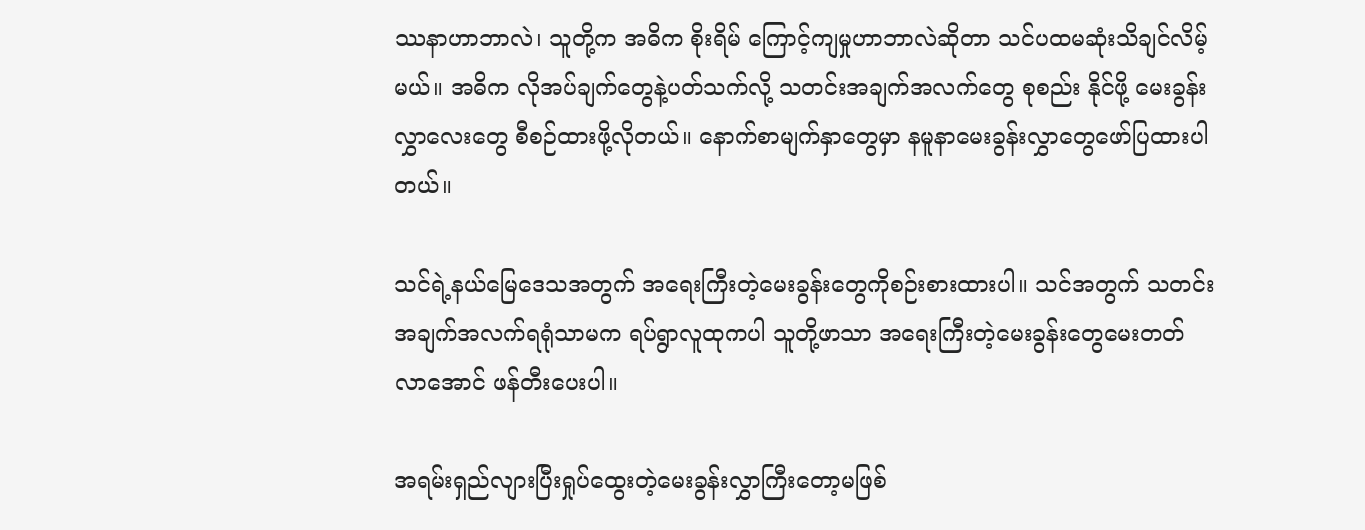ဿနာဟာဘာလဲ၊ သူတို့က အဓိက စိုးရိမ် ကြောင့်ကျမှုဟာဘာလဲဆိုတာ သင်ပထမဆုံးသိချင်လိမ့်မယ်။ အဓိက လိုအပ်ချက်တွေနဲ့ပတ်သက်လို့ သတင်းအချက်အလက်တွေ စုစည်း နိုင်ဖို့ မေးခွန်းလွှာလေးတွေ စီစဉ်ထားဖို့လိုတယ်။ နောက်စာမျက်နှာတွေမှာ နမူနာမေးခွန်းလွှာတွေဖော်ပြထားပါတယ်။

သင်ရဲ့နယ်မြေဒေသအတွက် အရေးကြီးတဲ့မေးခွန်းတွေကိုစဉ်းစားထားပါ။ သင်အတွက် သတင်းအချက်အလက်ရရုံသာမက ရပ်ရွာလူထုကပါ သူတို့ဖာသာ အရေးကြီးတဲ့မေးခွန်းတွေမေးတတ်လာအောင် ဖန်တီးပေးပါ။

အရမ်းရှည်လျားပြီးရှုပ်ထွေးတဲ့မေးခွန်းလွှာကြီးတော့မဖြစ်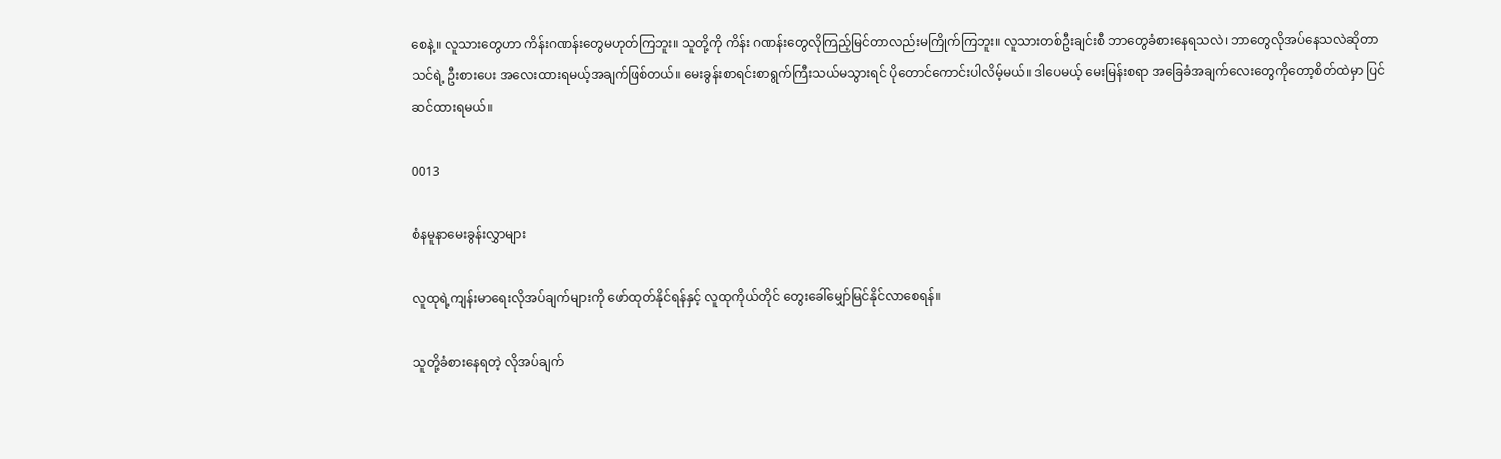စေနဲ့။ လူသားတွေဟာ ကိန်းဂဏန်းတွေမဟုတ်ကြဘူး။ သူတို့ကို ကိန်း ဂဏန်းတွေလိုကြည့်မြင်တာလည်းမကြိုက်ကြဘူး။ လူသားတစ်ဦးချင်းစီ ဘာတွေခံစားနေရသလဲ၊ ဘာတွေလိုအပ်နေသလဲဆိုတာ သင်ရဲ့ ဦးစားပေး အလေးထားရမယ့်အချက်ဖြစ်တယ်။ မေးခွန်းစာရင်းစာရွက်ကြီးသယ်မသွားရင် ပိုတောင်ကောင်းပါလိမ့်မယ်။ ဒါပေမယ့် မေးမြန်းစရာ အခြေခံအချက်လေးတွေကိုတော့စိတ်ထဲမှာ ပြင်ဆင်ထားရမယ်။

0013

စံနမူနာမေးခွန်းလွှာများ

လူထုရဲ့ကျန်းမာရေးလိုအပ်ချက်များကို ဖော်ထုတ်နိုင်ရန်နှင့် လူထုကိုယ်တိုင် တွေးခေါ်မျှော်မြင်နိုင်လာစေရန်။

သူတို့ခံစားနေရတဲ့ လိုအပ်ချက်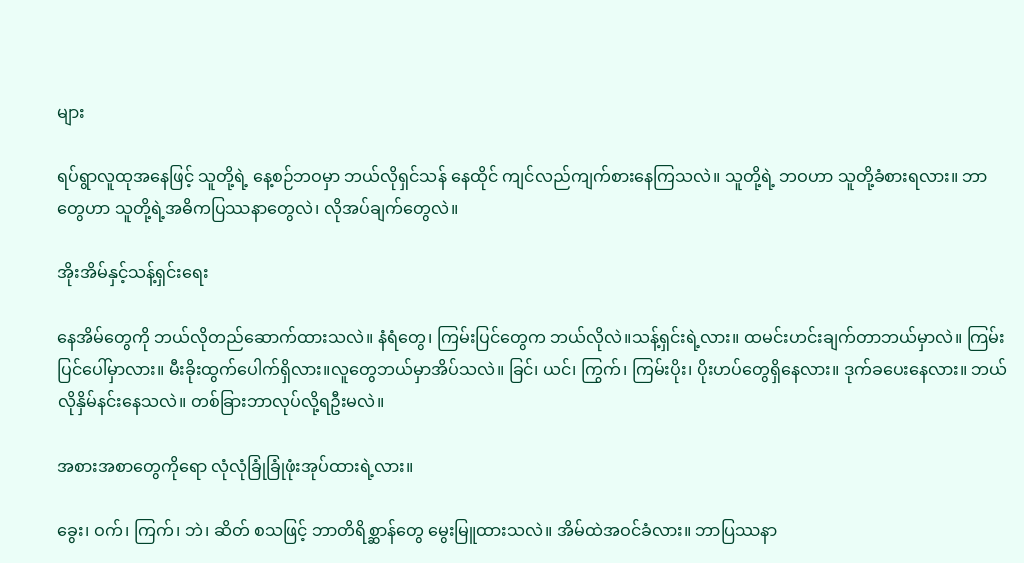များ

ရပ်ရွာလူထုအနေဖြင့် သူတို့ရဲ့ နေ့စဉ်ဘဝမှာ ဘယ်လိုရှင်သန် နေထိုင် ကျင်လည်ကျက်စားနေကြသလဲ။ သူတို့ရဲ့ ဘဝဟာ သူတို့ခံစားရလား။ ဘာတွေဟာ သူတို့ရဲ့အဓိကပြဿနာတွေလဲ၊ လိုအပ်ချက်တွေလဲ။

အိုးအိမ်နှင့်သန့်ရှင်းရေး

နေအိမ်တွေကို ဘယ်လိုတည်ဆောက်ထားသလဲ။ နံရံတွေ၊ ကြမ်းပြင်တွေက ဘယ်လိုလဲ။သန့်ရှင်းရဲ့လား။ ထမင်းဟင်းချက်တာဘယ်မှာလဲ။ ကြမ်းပြင်ပေါ်မှာလား။ မီးခိုးထွက်ပေါက်ရှိလား။လူတွေဘယ်မှာအိပ်သလဲ။ ခြင်၊ ယင်၊ ကြွက်၊ ကြမ်းပိုး၊ ပိုးဟပ်တွေရှိနေလား။ ဒုက်ခပေးနေလား။ ဘယ်လိုနှိမ်နင်းနေသလဲ။ တစ်ခြားဘာလုပ်လို့ရဦးမလဲ။

အစားအစာတွေကိုရော လုံလုံခြုံခြုံဖုံးအုပ်ထားရဲ့လား။

ခွေး၊ ဝက်၊ ကြက်၊ ဘဲ၊ ဆိတ် စသဖြင့် ဘာတိရိစ္ဆာန်တွေ မွေးမြူထားသလဲ။ အိမ်ထဲအဝင်ခံလား။ ဘာပြဿနာ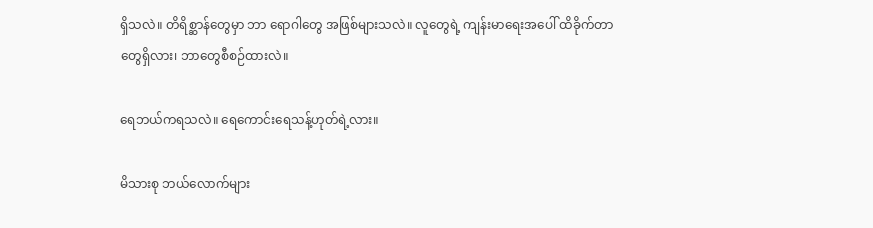ရှိသလဲ။ တိရိစ္ဆာန်တွေမှာ ဘာ ရောဂါတွေ အဖြစ်များသလဲ။ လူတွေရဲ့ ကျန်းမာရေးအပေါ် ထိခိုက်တာတွေရှိလား၊ ဘာတွေစီစဉ်ထားလဲ။

ရေဘယ်ကရသလဲ။ ရေကောင်းရေသန့်ဟုတ်ရဲ့လား။

မိသားစု ဘယ်လောက်များ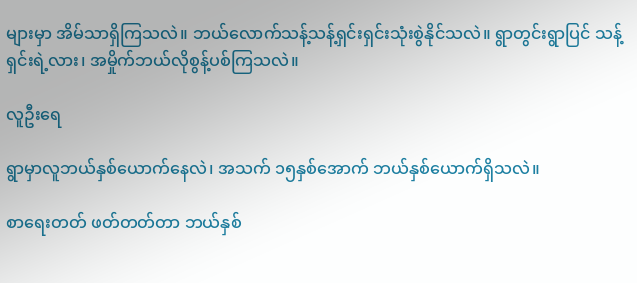များမှာ အိမ်သာရှိကြသလဲ။ ဘယ်လောက်သန့်သန့်ရှင်းရှင်းသုံးစွဲနိုင်သလဲ။ ရွာတွင်းရွာပြင် သန့်ရှင်းရဲ့လား၊ အမှိုက်ဘယ်လိုစွန့်ပစ်ကြသလဲ။

လူဦးရေ

ရွာမှာလူဘယ်နှစ်ယောက်နေလဲ၊ အသက် ၁၅နှစ်အောက် ဘယ်နှစ်ယောက်ရှိသလဲ။

စာရေးတတ် ဖတ်တတ်တာ ဘယ်နှစ်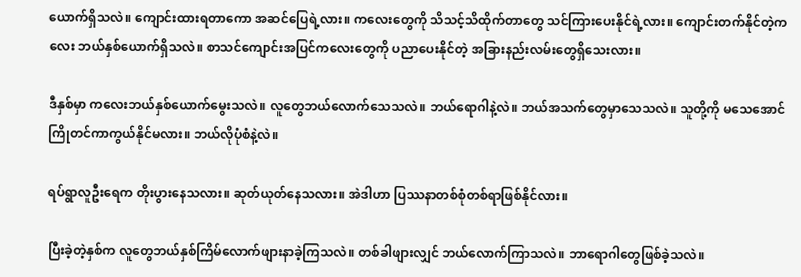ယောက်ရှိသလဲ။ ကျောင်းထားရတာကော အဆင်ပြေရဲ့လား။ ကလေးတွေကို သိသင့်သိထိုက်တာတွေ သင်ကြားပေးနိုင်ရဲ့လား။ ကျောင်းတက်နိုင်တဲ့ကလေး ဘယ်နှစ်ယောက်ရှိသလဲ။ စာသင်ကျောင်းအပြင်ကလေးတွေကို ပညာပေးနိုင်တဲ့ အခြားနည်းလမ်းတွေရှိသေးလား။

ဒီနှစ်မှာ ကလေးဘယ်နှစ်ယောက်မွေးသလဲ။ လူတွေဘယ်လောက်သေသလဲ။ ဘယ်ရောဂါနဲ့လဲ။ ဘယ်အသက်တွေမှာသေသလဲ။ သူတို့ကို မသေအောင်ကြိုတင်ကာကွယ်နိုင်မလား။ ဘယ်လိုပုံစံနဲ့လဲ။

ရပ်ရွာလူဦးရေက တိုးပွားနေသလား။ ဆုတ်ယုတ်နေသလား။ အဲဒါဟာ ပြဿနာတစ်စုံတစ်ရာဖြစ်နိုင်လား။

ပြီးခဲ့တဲ့နှစ်က လူတွေဘယ်နှစ်ကြိမ်လောက်ဖျားနာခဲ့ကြသလဲ။ တစ်ခါဖျားလျှင် ဘယ်လောက်ကြာသလဲ။ ဘာရောဂါတွေဖြစ်ခဲ့သလဲ။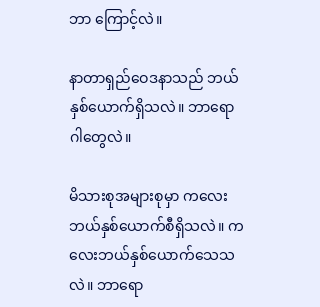ဘာ ကြောင့်လဲ။

နာတာရှည်ဝေဒနာသည် ဘယ်နှစ်ယောက်ရှိသလဲ။ ဘာရောဂါတွေလဲ။

မိသားစုအများစုမှာ ကလေးဘယ်နှစ်ယောက်စီရှိသလဲ။ ကလေးဘယ်နှစ်ယောက်သေသလဲ။ ဘာရော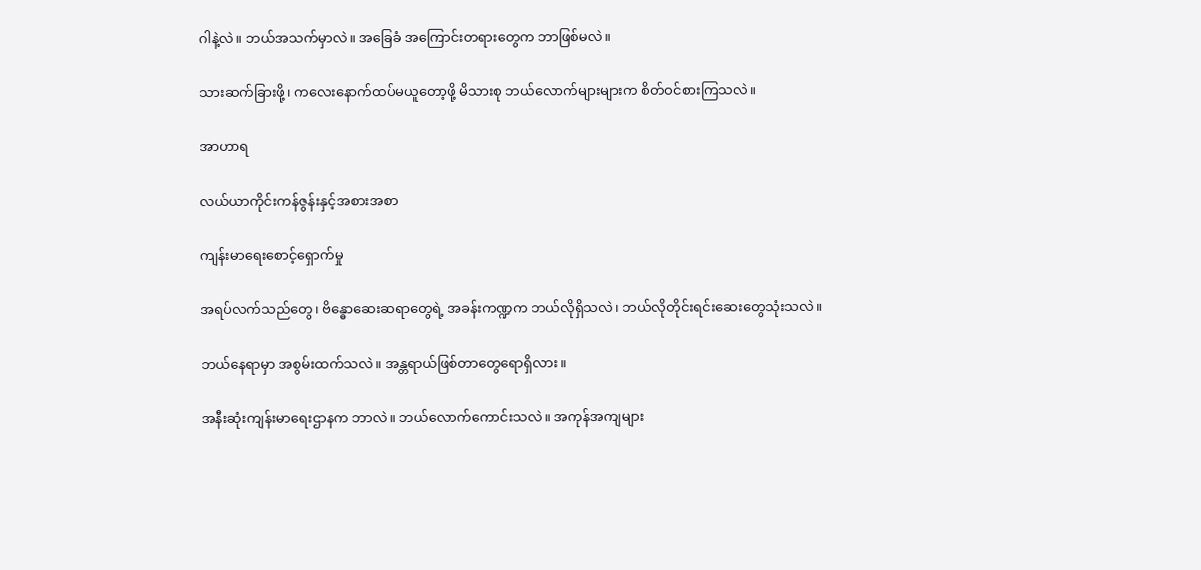ဂါနဲ့လဲ။ ဘယ်အသက်မှာလဲ။ အခြေခံ အကြောင်းတရားတွေက ဘာဖြစ်မလဲ။

သားဆက်ခြားဖို့၊ ကလေးနောက်ထပ်မယူတော့ဖို့ မိသားစု ဘယ်လောက်များများက စိတ်ဝင်စားကြသလဲ။

အာဟာရ

လယ်ယာကိုင်းကန်ဇွန်းနှင့်အစားအစာ

ကျန်းမာရေးစောင့်ရှောက်မှု

အရပ်လက်သည်တွေ၊ ဗိန္ဓောဆေးဆရာတွေရဲ့ အခန်းကဏ္ဍက ဘယ်လိုရှိသလဲ၊ ဘယ်လိုတိုင်းရင်းဆေးတွေသုံးသလဲ။

ဘယ်နေရာမှာ အစွမ်းထက်သလဲ။ အန္တရာယ်ဖြစ်တာတွေရောရှိလား။

အနီးဆုံးကျန်းမာရေးဌာနက ဘာလဲ။ ဘယ်လောက်ကောင်းသလဲ။ အကုန်အကျများ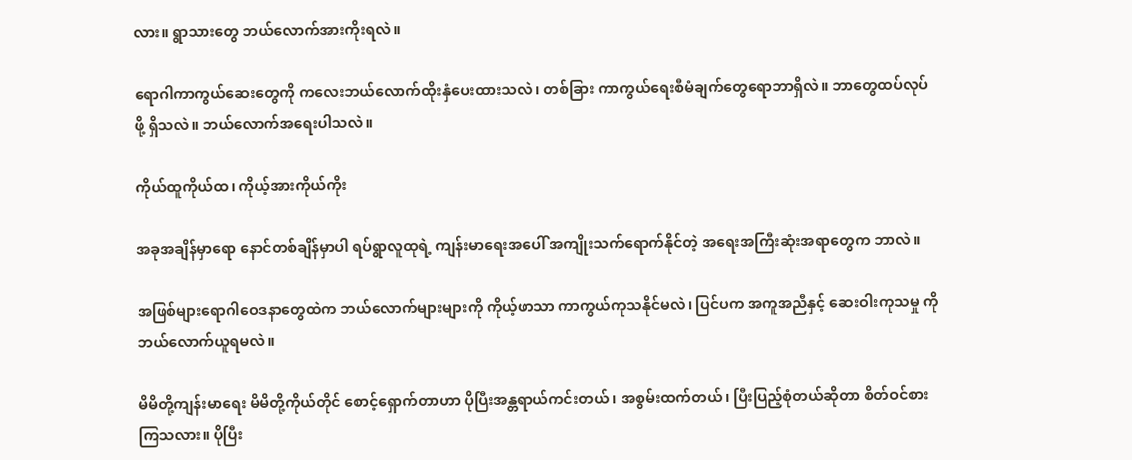လား။ ရွာသားတွေ ဘယ်လောက်အားကိုးရလဲ။

ရောဂါကာကွယ်ဆေးတွေကို ကလေးဘယ်လောက်ထိုးနှံပေးထားသလဲ၊ တစ်ခြား ကာကွယ်ရေးစီမံချက်တွေရောဘာရှိလဲ။ ဘာတွေထပ်လုပ်ဖို့ ရှိသလဲ။ ဘယ်လောက်အရေးပါသလဲ။

ကိုယ်ထူကိုယ်ထ၊ ကိုယ့်အားကိုယ်ကိုး

အခုအချိန်မှာရော နောင်တစ်ချိန်မှာပါ ရပ်ရွာလူထုရဲ့ ကျန်းမာရေးအပေါ် အကျိုးသက်ရောက်နိုင်တဲ့ အရေးအကြီးဆုံးအရာတွေက ဘာလဲ။

အဖြစ်များရောဂါဝေဒနာတွေထဲက ဘယ်လောက်များများကို ကိုယ့်ဖာသာ ကာကွယ်ကုသနိုင်မလဲ၊ ပြင်ပက အကူအညီနှင့် ဆေးဝါးကုသမှု ကို ဘယ်လောက်ယူရမလဲ။

မိမိတို့ကျန်းမာရေး မိမိတို့ကိုယ်တိုင် စောင့်ရှောက်တာဟာ ပိုပြီးအန္တရာယ်ကင်းတယ်၊ အစွမ်းထက်တယ်၊ ပြီးပြည့်စုံတယ်ဆိုတာ စိတ်ဝင်စား ကြသလား။ ပိုပြီး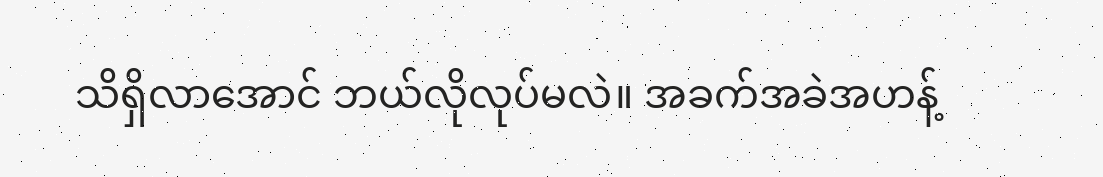သိရှိလာအောင် ဘယ်လိုလုပ်မလဲ။ အခက်အခဲအဟန့်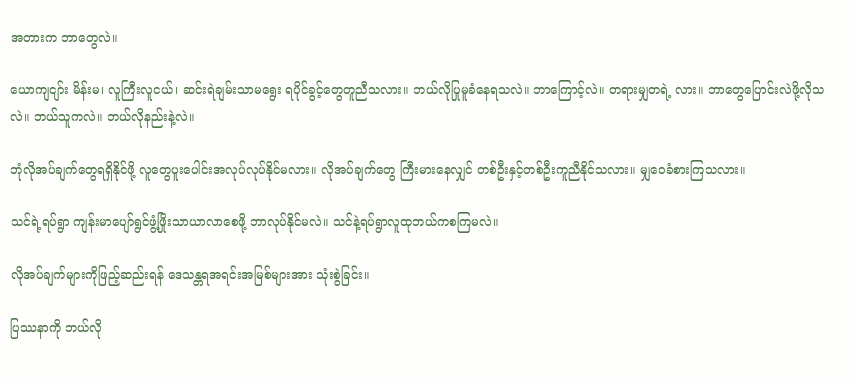အတားက ဘာတွေလဲ။

ယောကျငျာ်း မိန်းမ၊ လူကြီးလူငယ်၊ ဆင်းရဲချမ်းသာမရွေး ရပိုင်ခွင့်တွေတူညီသလား။ ဘယ်လိုပြုမူခံနေရသလဲ။ ဘာကြောင့်လဲ။ တရားမျှတရဲ့ လား။ ဘာတွေပြောင်းလဲဖို့လိုသလဲ။ ဘယ်သူကလဲ။ ဘယ်လိုနည်းနဲ့လဲ။

ဘုံလိုအပ်ချက်တွေရရှိနိုင်ဖို့ လူတွေပူးပေါင်းအလုပ်လုပ်နိုင်မလား။ လိုအပ်ချက်တွေ ကြီးမားနေလျှင် တစ်ဦးနှင့်တစ်ဦးကူညီနိုင်သလား။ မျှဝေခံစားကြသလား။

သင်ရဲ့ရပ်ရွာ ကျန်းမာပျော်ရွင်ဖွံ့ဖြိုးသာယာလာစေဖို့ ဘာလုပ်နိုင်မလဲ။ သင်နဲ့ရပ်ရွာလူထုဘယ်ကစကြမလဲ။

လိုအပ်ချက်များကိုဖြည့်ဆည်းရန် ဒေသန္တရအရင်းအမြစ်များအား သုံးစွဲခြင်း။

ပြဿနာကို ဘယ်လို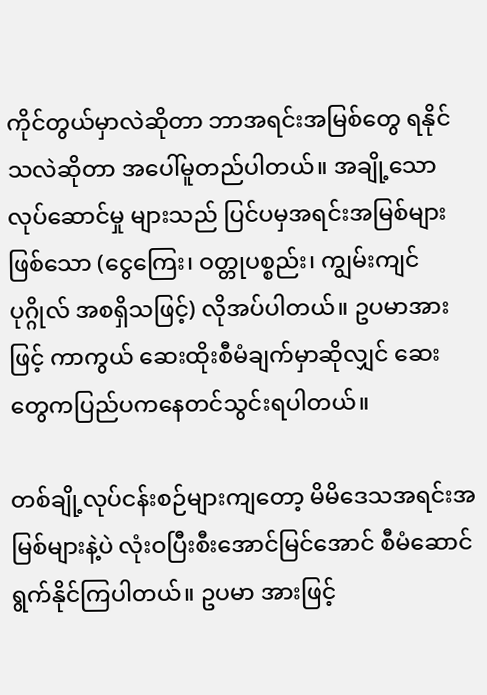ကိုင်တွယ်မှာလဲဆိုတာ ဘာအရင်းအမြစ်တွေ ရနိုင်သလဲဆိုတာ အပေါ်မူတည်ပါတယ်။ အချို့သောလုပ်ဆောင်မှု များသည် ပြင်ပမှအရင်းအမြစ်များဖြစ်သော (ငွေကြေး၊ ဝတ္တုပစ္စည်း၊ ကျွမ်းကျင် ပုဂ္ဂိုလ် အစရှိသဖြင့်) လိုအပ်ပါတယ်။ ဥပမာအားဖြင့် ကာကွယ် ဆေးထိုးစီမံချက်မှာဆိုလျှင် ဆေးတွေကပြည်ပကနေတင်သွင်းရပါတယ်။

တစ်ချို့လုပ်ငန်းစဉ်များကျတော့ မိမိဒေသအရင်းအမြစ်များနဲ့ပဲ လုံးဝပြီးစီးအောင်မြင်အောင် စီမံဆောင်ရွက်နိုင်ကြပါတယ်။ ဥပမာ အားဖြင့်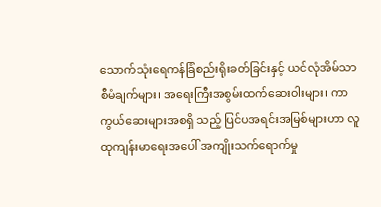သောက်သုံးရေကန်ခြံစည်းရိုးခတ်ခြင်းနှင့် ယင်လုံအိမ်သာစီမံချက်များ၊ အရေးကြီးအစွမ်းထက်ဆေးဝါးများ၊ ကာကွယ်ဆေးများအစရှိ သည့် ပြင်ပအရင်းအမြစ်များဟာ လူထုကျန်းမာရေးအပေါ် အကျိုးသက်ရောက်မှု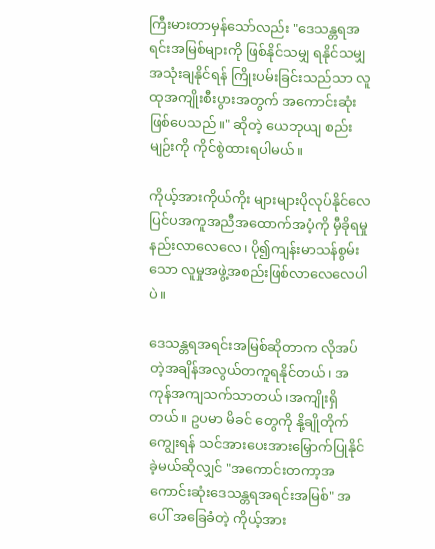ကြီးမားတာမှန်သော်လည်း "ဒေသန္တရအရင်းအမြစ်များကို ဖြစ်နိုင်သမျှ ရနိုင်သမျှ အသုံးချနိုင်ရန် ကြိုးပမ်းခြင်းသည်သာ လူထုအကျိုးစီးပွားအတွက် အကောင်းဆုံးဖြစ်ပေသည်။" ဆိုတဲ့ ယေဘုယျ စည်း မျဉ်းကို ကိုင်စွဲထားရပါမယ်။

ကိုယ့်အားကိုယ်ကိုး များများပိုလုပ်နိုင်လေ ပြင်ပအကူအညီအထောက်အပံ့ကို မှီခိုရမှုနည်းလာလေလေ၊ ပို၍ကျန်းမာသန်စွမ်းသော လူမှုအဖွဲ့အစည်းဖြစ်လာလေလေပါပဲ။

ဒေသန္တရအရင်းအမြစ်ဆိုတာက လိုအပ်တဲ့အချိန်အလွယ်တကူရနိုင်တယ်၊ အကုန်အကျသက်သာတယ်၊အကျိုးရှိတယ်။ ဥပမာ မိခင် တွေကို နို့ချိုတိုက်ကျွေးရန် သင်အားပေးအားမြှောက်ပြုနိုင်ခဲ့မယ်ဆိုလျှင် "အကောင်းတကာ့အကောင်းဆုံးဒေသန္တရအရင်းအမြစ်" အပေါ် အခြေခံတဲ့ ကိုယ့်အား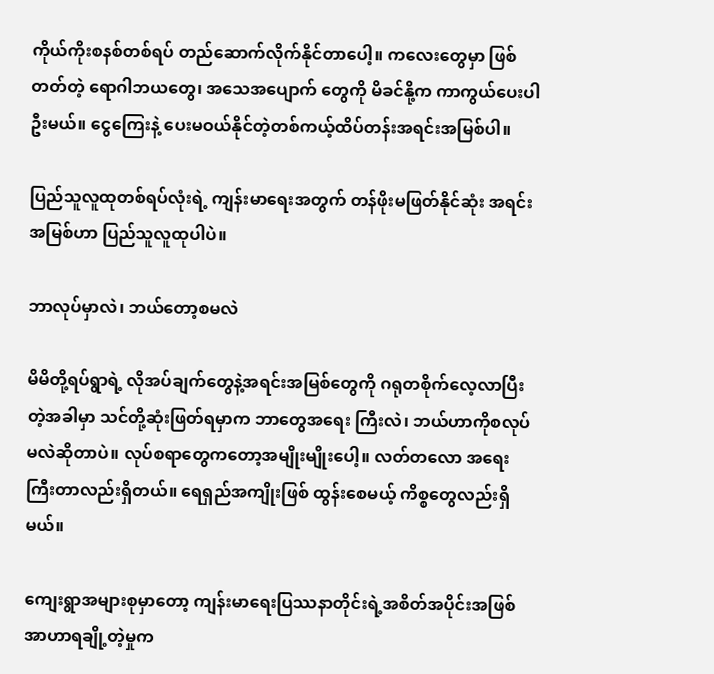ကိုယ်ကိုးစနစ်တစ်ရပ် တည်ဆောက်လိုက်နိုင်တာပေါ့။ ကလေးတွေမှာ ဖြစ်တတ်တဲ့ ရောဂါဘယတွေ၊ အသေအပျောက် တွေကို မိခင်နို့က ကာကွယ်ပေးပါဦးမယ်။ ငွေကြေးနဲ့ ပေးမဝယ်နိုင်တဲ့တစ်ကယ့်ထိပ်တန်းအရင်းအမြစ်ပါ။

ပြည်သူလူထုတစ်ရပ်လုံးရဲ့ ကျန်းမာရေးအတွက် တန်ဖိုးမဖြတ်နိုင်ဆုံး အရင်းအမြစ်ဟာ ပြည်သူလူထုပါပဲ။

ဘာလုပ်မှာလဲ၊ ဘယ်တော့စမလဲ

မိမိတို့ရပ်ရွာရဲ့ လိုအပ်ချက်တွေနဲ့အရင်းအမြစ်တွေကို ဂရုတစိုက်လေ့လာပြီးတဲ့အခါမှာ သင်တို့ဆုံးဖြတ်ရမှာက ဘာတွေအရေး ကြီးလဲ၊ ဘယ်ဟာကိုစလုပ်မလဲဆိုတာပဲ။ လုပ်စရာတွေကတော့အမျိုးမျိုးပေါ့။ လတ်တလော အရေးကြီးတာလည်းရှိတယ်။ ရေရှည်အကျိုးဖြစ် ထွန်းစေမယ့် ကိစ္စတွေလည်းရှိမယ်။

ကျေးရွာအများစုမှာတော့ ကျန်းမာရေးပြဿနာတိုင်းရဲ့အစိတ်အပိုင်းအဖြစ် အာဟာရချို့တဲ့မှုက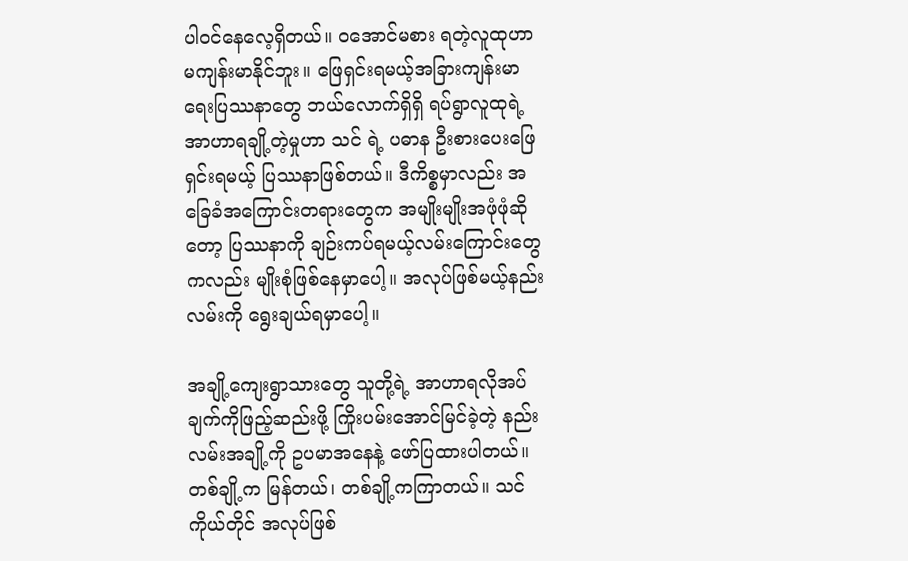ပါဝင်နေလေ့ရှိတယ်။ ဝအောင်မစား ရတဲ့လူထုဟာ မကျန်းမာနိုင်ဘူး။ ဖြေရှင်းရမယ့်အခြားကျန်းမာရေးပြဿနာတွေ ဘယ်လောက်ရှိရှိ ရပ်ရွာလူထုရဲ့အာဟာရချို့တဲ့မှုဟာ သင် ရဲ့ ပဓာန ဦးစားပေးဖြေရှင်းရမယ့် ပြဿနာဖြစ်တယ်။ ဒီကိစ္စမှာလည်း အခြေခံအကြောင်းတရားတွေက အမျိုးမျိုးအဖုံဖုံဆိုတော့ ပြဿနာကို ချဉ်းကပ်ရမယ့်လမ်းကြောင်းတွေကလည်း မျိုးစုံဖြစ်နေမှာပေါ့။ အလုပ်ဖြစ်မယ့်နည်းလမ်းကို ရွေးချယ်ရမှာပေါ့။

အချို့ကျေးရွာသားတွေ သူတို့ရဲ့ အာဟာရလိုအပ်ချက်ကိုဖြည့်ဆည်းဖို့ ကြိုးပမ်းအောင်မြင်ခဲ့တဲ့ နည်းလမ်းအချို့ကို ဥပမာအနေနဲ့ ဖော်ပြထားပါတယ်။ တစ်ချို့က မြန်တယ်၊ တစ်ချို့ကကြာတယ်။ သင်ကိုယ်တိုင် အလုပ်ဖြစ်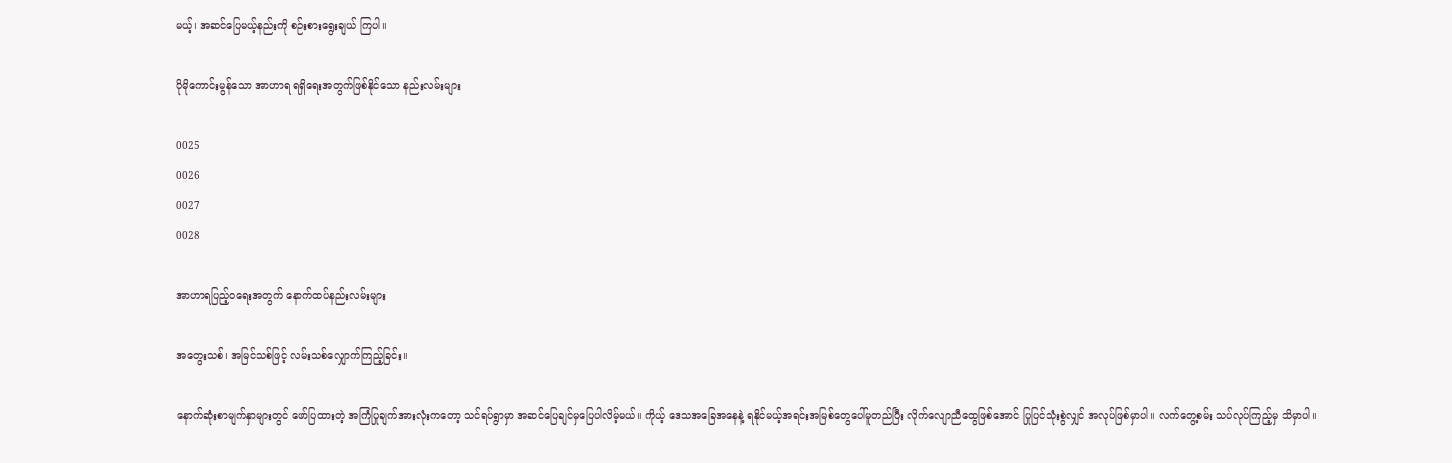မယ့်၊ အဆင်ပြေမယ့်နည်းကို စဉ်းစားရွေးချယ် ကြပါ။

ပိုမိုကောင်းမွန်သော အာဟာရ ရရှိရေးအတွက်ဖြစ်နိုင်သော နည်းလမ်းများ

0025
0026
0027
0028

အာဟာရပြည့်ဝရေးအတွက် နောက်ထပ်နည်းလမ်းများ

အတွေးသစ်၊ အမြင်သစ်ဖြင့် လမ်းသစ်လျှောက်ကြည့်ခြင်း။

နောက်ဆုံးစာမျက်နှာများတွင် ဖော်ပြထားတဲ့ အကြံပြုချက်အားလုံးကတော့ သင်ရပ်ရွာမှာ အဆင်ပြေချင်မှပြေပါလိမ့်မယ်။ ကိုယ့် ဒေသအခြေအနေနဲ့ ရနိုင်မယ့်အရင်းအမြစ်တွေပေါ်မူတည်ပြီး လိုက်လျောညီထွေဖြစ်အောင် ပြုပြင်သုံးစွဲလျှင် အလုပ်ဖြစ်မှာပါ။ လက်တွေ့စမ်း သပ်လုပ်ကြည့်မှ သိမှာပါ။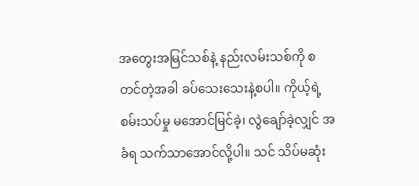အတွေးအမြင်သစ်နဲ့ နည်းလမ်းသစ်ကို စတင်တဲ့အခါ ခပ်သေးသေးနဲ့စပါ။ ကိုယ့်ရဲ့စမ်းသပ်မှု မအောင်မြင်ခဲ့၊ လွဲချော်ခဲ့လျှင် အခံရ သက်သာအောင်လို့ပါ။ သင် သိပ်မဆုံး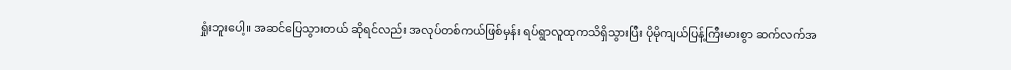ရှုံးဘူးပေါ့။ အဆင်ပြေသွားတယ် ဆိုရင်လည်း အလုပ်တစ်ကယ်ဖြစ်မှန်း ရပ်ရွာလူထုကသိရှိသွားပြီး ပိုမိုကျယ်ပြန့်ကြီးမားစွာ ဆက်လက်အ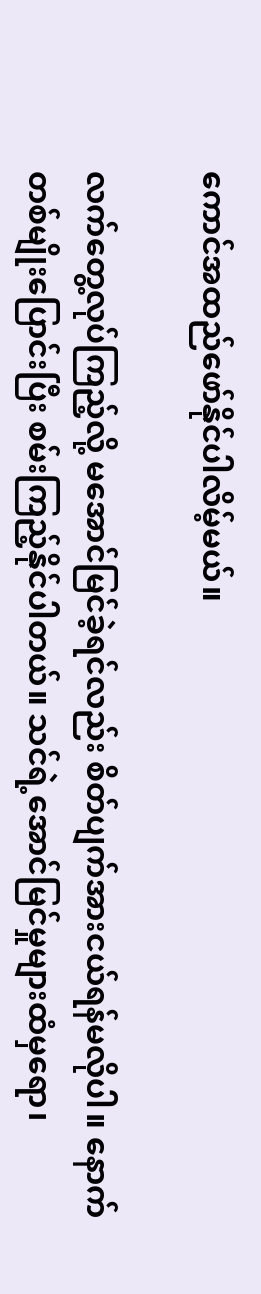ကောင်အထည်ဖော်နိုင်ပါလိမ့်မယ်။

လက်တွေ့လုပ်ကြည့်လို့ မအောင်မြင်ခဲ့ရင်လည်း စိတ်ပျက်အားငယ်ရန်မလိုပါ။ နောက်တစ်မျိုးပြောင်းပြီး စမ်းကြည့်နိုင်ပါတယ်။ သင်ရဲ့အောင်မြင်မှုများထံမှရော၊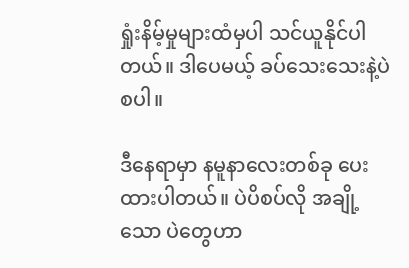ရှုံးနိမ့်မှုများထံမှပါ သင်ယူနိုင်ပါတယ်။ ဒါပေမယ့် ခပ်သေးသေးနဲ့ပဲစပါ။

ဒီနေရာမှာ နမူနာလေးတစ်ခု ပေးထားပါတယ်။ ပဲပိစပ်လို အချို့သော ပဲတွေဟာ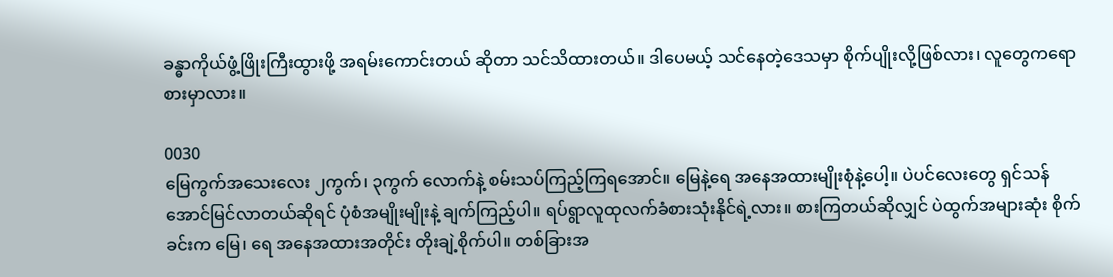ခန္ဓာကိုယ်ဖွံ့ဖြိုးကြီးထွားဖို့ အရမ်းကောင်းတယ် ဆိုတာ သင်သိထားတယ်။ ဒါပေမယ့် သင်နေတဲ့ဒေသမှာ စိုက်ပျိုးလို့ဖြစ်လား၊ လူတွေကရောစားမှာလား။

0030
မြေကွက်အသေးလေး ၂ကွက်၊ ၃ကွက် လောက်နဲ့ စမ်းသပ်ကြည့်ကြရအောင်။ မြေနဲ့ရေ အနေအထားမျိုးစုံနဲ့ပေါ့။ ပဲပင်လေးတွေ ရှင်သန်အောင်မြင်လာတယ်ဆိုရင် ပုံစံအမျိုးမျိုးနဲ့ ချက်ကြည့်ပါ။ ရပ်ရွာလူထုလက်ခံစားသုံးနိုင်ရဲ့လား။ စားကြတယ်ဆိုလျှင် ပဲထွက်အများဆုံး စိုက်ခင်းက မြေ၊ ရေ အနေအထားအတိုင်း တိုးချဲ့စိုက်ပါ။ တစ်ခြားအ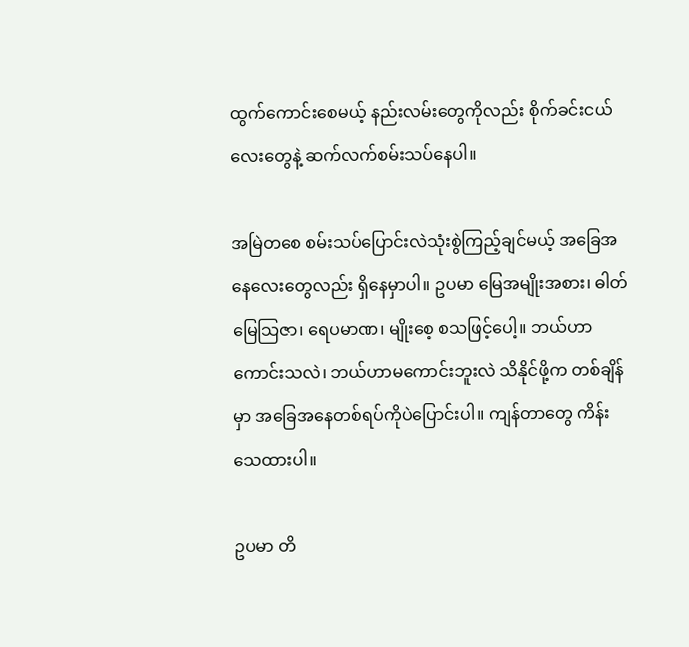ထွက်ကောင်းစေမယ့် နည်းလမ်းတွေကိုလည်း စိုက်ခင်းငယ်လေးတွေနဲ့ ဆက်လက်စမ်းသပ်နေပါ။

အမြဲတစေ စမ်းသပ်ပြောင်းလဲသုံးစွဲကြည့်ချင်မယ့် အခြေအနေလေးတွေလည်း ရှိနေမှာပါ။ ဥပမာ မြေအမျိုးအစား၊ ဓါတ်မြေသြဇာ၊ ရေပမာဏ၊ မျိုးစေ့ စသဖြင့်ပေါ့။ ဘယ်ဟာကောင်းသလဲ၊ ဘယ်ဟာမကောင်းဘူးလဲ သိနိုင်ဖို့က တစ်ချိန်မှာ အခြေအနေတစ်ရပ်ကိုပဲပြောင်းပါ။ ကျန်တာတွေ ကိန်းသေထားပါ။

ဥပမာ တိ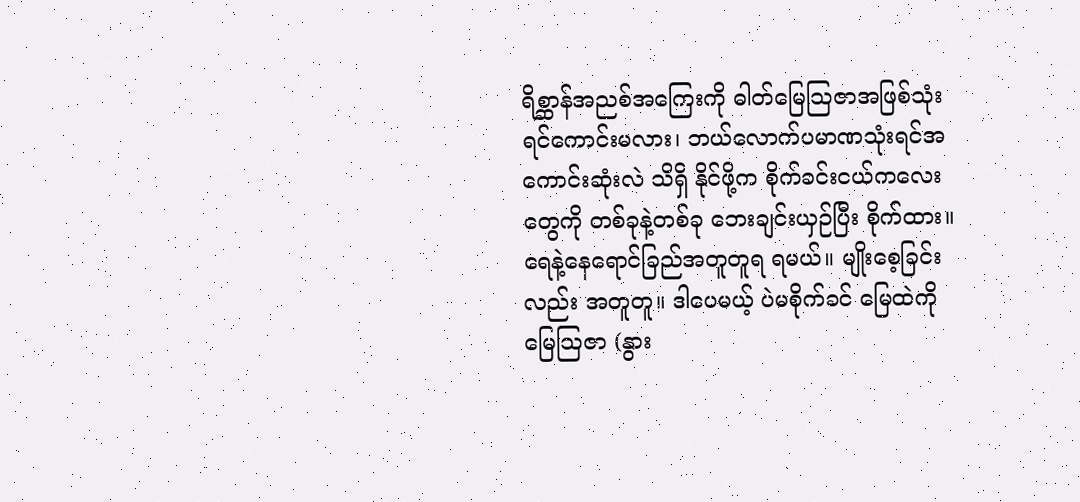ရိစ္ဆာန်အညစ်အကြေးကို ဓါတ်မြေသြဇာအဖြစ်သုံးရင်ကောင်းမလား၊ ဘယ်လောက်ပမာဏသုံးရင်အကောင်းဆုံးလဲ သိရှိ နိုင်ဖို့က စိုက်ခင်းငယ်ကလေးတွေကို တစ်ခုနဲ့တစ်ခု ဘေးချင်းယှဉ်ပြီး စိုက်ထား။ ရေနဲ့နေရောင်ခြည်အတူတူရ ရမယ်။ မျိုးစေ့ခြင်းလည်း အတူတူ။ ဒါပေမယ့် ပဲမစိုက်ခင် မြေထဲကို မြေသြဇာ (နွား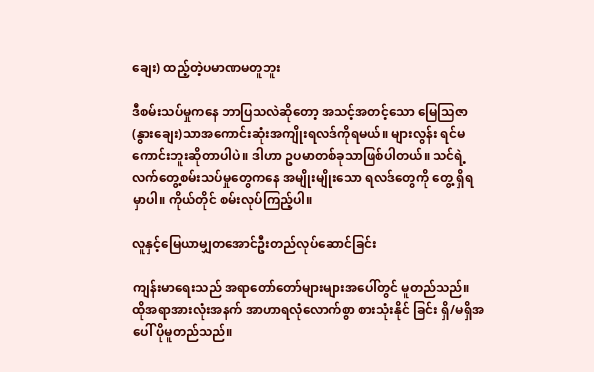ချေး) ထည့်တဲ့ပမာဏမတူဘူး

ဒီစမ်းသပ်မှုကနေ ဘာပြသလဲဆိုတော့ အသင့်အတင့်သော မြေသြဇာ (နွားချေး)သာအကောင်းဆုံးအကျိုးရလဒ်ကိုရမယ်။ များလွန်း ရင်မကောင်းဘူးဆိုတာပါပဲ။ ဒါဟာ ဥပမာတစ်ခုသာဖြစ်ပါတယ်။ သင်ရဲ့ လက်တွေ့စမ်းသပ်မှုတွေကနေ အမျိုးမျိုးသော ရလဒ်တွေကို တွေ့ ရှိရမှာပါ။ ကိုယ်တိုင် စမ်းလုပ်ကြည့်ပါ။

လူနှင့်မြေယာမျှတအောင်ဦးတည်လုပ်ဆောင်ခြင်း

ကျန်းမာရေးသည် အရာတော်တော်များများအပေါ်တွင် မူတည်သည်။ ထိုအရာအားလုံးအနက် အာဟာရလုံလောက်စွာ စားသုံးနိုင် ခြင်း ရှိ/မရှိအပေါ် ပိုမူတည်သည်။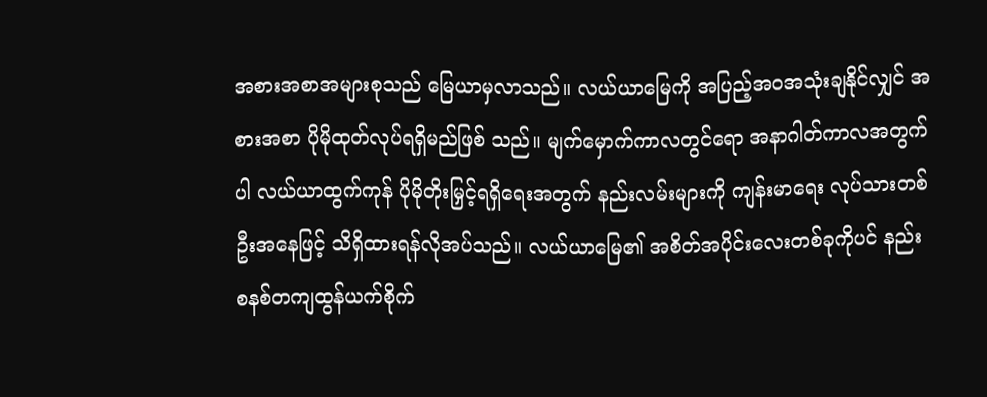အစားအစာအများစုသည် မြေယာမှလာသည်။ လယ်ယာမြေကို အပြည့်အဝအသုံးချနိုင်လျှင် အစားအစာ ပိုမိုထုတ်လုပ်ရရှိမည်ဖြစ် သည်။ မျက်မှောက်ကာလတွင်ရော အနာဂါတ်ကာလအတွက်ပါ လယ်ယာထွက်ကုန် ပိုမိုတိုးမြှင့်ရရှိရေးအတွက် နည်းလမ်းများကို ကျန်းမာရေး လုပ်သားတစ်ဦးအနေဖြင့် သိရှိထားရန်လိုအပ်သည်။ လယ်ယာမြေ၏ အစိတ်အပိုင်းလေးတစ်ခုကိုပင် နည်းစနစ်တကျထွန်ယက်စိုက်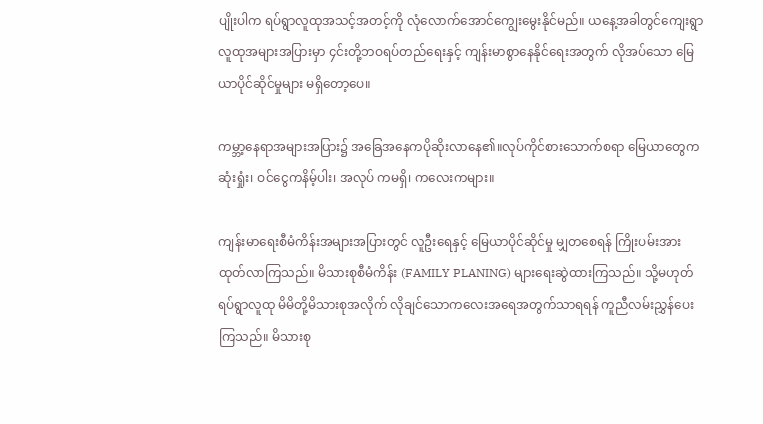ပျိုးပါက ရပ်ရွာလူထုအသင့်အတင့်ကို လုံလောက်အောင်ကျွေးမွေးနိုင်မည်။ ယနေ့အခါတွင်ကျေးရွာလူထုအများအပြားမှာ ၄င်းတို့ဘဝရပ်တည်ရေးနှင့် ကျန်းမာစွာနေနိုင်ရေးအတွက် လိုအပ်သော မြေယာပိုင်ဆိုင်မှုများ မရှိတော့ပေ။

ကမ္ဘာ့နေရာအများအပြား၌ အခြေအနေကပိုဆိုးလာနေ၏။လုပ်ကိုင်စားသောက်စရာ မြေယာတွေက ဆုံးရှုံး၊ ဝင်ငွေကနိမ့်ပါး၊ အလုပ် ကမရှိ၊ ကလေးကများ။

ကျန်းမာရေးစီမံကိန်းအများအပြားတွင် လူဦးရေနှင့် မြေယာပိုင်ဆိုင်မှု မျှတစေရန် ကြိုးပမ်းအားထုတ်လာကြသည်။ မိသားစုစီမံကိန်း (FAMILY PLANING) များရေးဆွဲထားကြသည်။ သို့မဟုတ် ရပ်ရွာလူထု မိမိတို့မိသားစုအလိုက် လိုချင်သောကလေးအရေအတွက်သာရရန် ကူညီလမ်းညွှန်ပေးကြသည်။ မိသားစု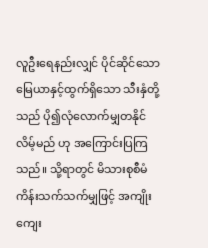လူဦးရေနည်းလျှင် ပိုင်ဆိုင်သောမြေယာနှင့်ထွက်ရှိသော သီးနှံတို့သည် ပို၍လုံလောက်မျှတနိုင်လိမ့်မည် ဟု အကြောင်းပြကြသည်။ သို့ရာတွင် မိသားစုစီမံကိန်းသက်သက်မျှဖြင့် အကျိုးကျေး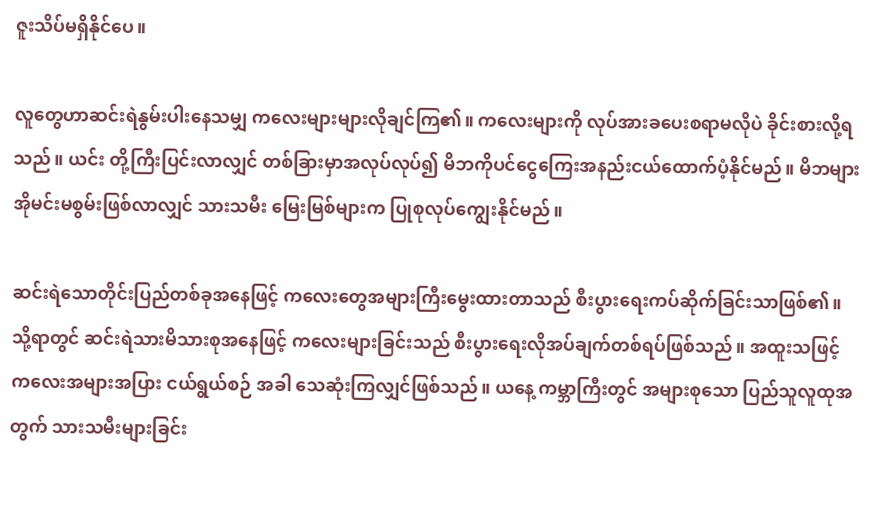ဇူးသိပ်မရှိနိုင်ပေ။

လူတွေဟာဆင်းရဲနွမ်းပါးနေသမျှ ကလေးများများလိုချင်ကြ၏။ ကလေးများကို လုပ်အားခပေးစရာမလိုပဲ ခိုင်းစားလို့ရသည်။ ယင်း တို့ကြီးပြင်းလာလျှင် တစ်ခြားမှာအလုပ်လုပ်၍ မိဘကိုပင်ငွေကြေးအနည်းငယ်ထောက်ပံ့နိုင်မည်။ မိဘများအိုမင်းမစွမ်းဖြစ်လာလျှင် သားသမီး မြေးမြစ်များက ပြုစုလုပ်ကျွေးနိုင်မည်။

ဆင်းရဲသောတိုင်းပြည်တစ်ခုအနေဖြင့် ကလေးတွေအများကြီးမွေးထားတာသည် စီးပွားရေးကပ်ဆိုက်ခြင်းသာဖြစ်၏။ သို့ရာတွင် ဆင်းရဲသားမိသားစုအနေဖြင့် ကလေးများခြင်းသည် စီးပွားရေးလိုအပ်ချက်တစ်ရပ်ဖြစ်သည်။ အထူးသဖြင့် ကလေးအများအပြား ငယ်ရွယ်စဉ် အခါ သေဆုံးကြလျှင်ဖြစ်သည်။ ယနေ့ ကမ္ဘာကြီးတွင် အများစုသော ပြည်သူလူထုအတွက် သားသမီးများခြင်း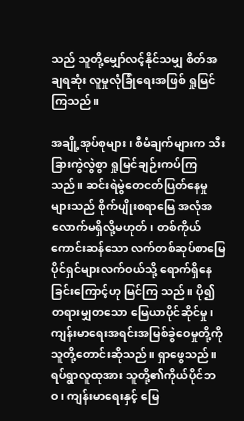သည် သူတို့မျှော်လင့်နိုင်သမျှ စိတ်အချရဆုံး လူမှုလုံခြုံရေးအဖြစ် ရှုမြင်ကြသည်။

အချို့အုပ်စုများ၊ စီမံချက်များက သီးခြားကွဲလွဲစွာ ရှုမြင်ချဉ်းကပ်ကြသည်။ ဆင်းရဲမွဲတေငတ်ပြတ်နေမှုများသည် စိုက်ပျိုးစရာမြေ အလုံအလောက်မရှိလို့မဟုတ်၊ တစ်ကိုယ်ကောင်းဆန်သော လက်တစ်ဆုပ်စာမြေပိုင်ရှင်များလက်ဝယ်သို့ ရောက်ရှိနေခြင်းကြောင့်ဟု မြင်ကြ သည်။ ပို၍ တရားမျှတသော မြေယာပိုင်ဆိုင်မှု၊ ကျန်းမာရေးအရင်းအမြစ်ခွဲဝေမှုတို့ကို သူတို့တောင်းဆိုသည်။ ရှာဖွေသည်။ ရပ်ရွာလူထုအား သူတို့၏ကိုယ်ပိုင်ဘဝ၊ ကျန်းမာရေးနှင့် မြေ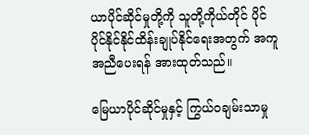ယာပိုင်ဆိုင်မှုတို့ကို သူတို့ကိုယ်တိုင် ပိုင်ပိုင်နိုင်နိုင်ထိန်းချုပ်နိုင်ရေးအတွက် အကူအညီပေးရန် အားထုတ်သည်။

မြေယာပိုင်ဆိုင်မှုနှင့် ကြွယ်ဝချမ်းသာမှု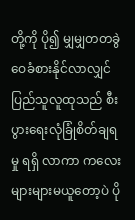တို့ကို ပို၍ မျှမျှတတခွဲဝေခံစားနိုင်လာလျှင် ပြည်သူလူထုသည် စီးပွားရေးလုံခြုံစိတ်ချရမှု ရရှိ လာကာ ကလေးများများမယူတော့ပဲ ပို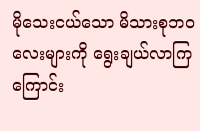မိုသေးငယ်သော မိသားစုဘဝလေးများကို ရွေးချယ်လာကြကြောင်း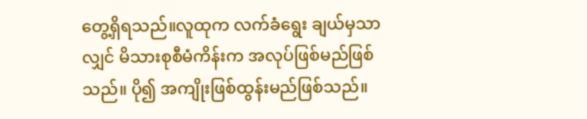တွေ့ရှိရသည်။လူထုက လက်ခံရွေး ချယ်မှသာလျှင် မိသားစုစီမံကိန်းက အလုပ်ဖြစ်မည်ဖြစ်သည်။ ပို၍ အကျိုးဖြစ်ထွန်းမည်ဖြစ်သည်။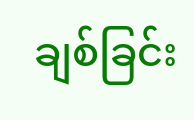ချစ်ခြင်း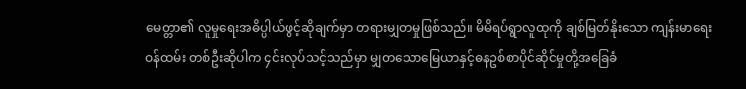မေတ္တာ၏ လူမှုရေးအဓိပ္ပါယ်ဖွင့်ဆိုချက်မှာ တရားမျှတမှုဖြစ်သည်။ မိမိရပ်ရွာလူထုကို ချစ်မြတ်နိုးသော ကျန်းမာရေးဝန်ထမ်း တစ်ဦးဆိုပါက ၄င်းလုပ်သင့်သည်မှာ မျှတသောမြေယာနှင့်ဓနဥစ်စာပိုင်ဆိုင်မှုတို့အခြေခံ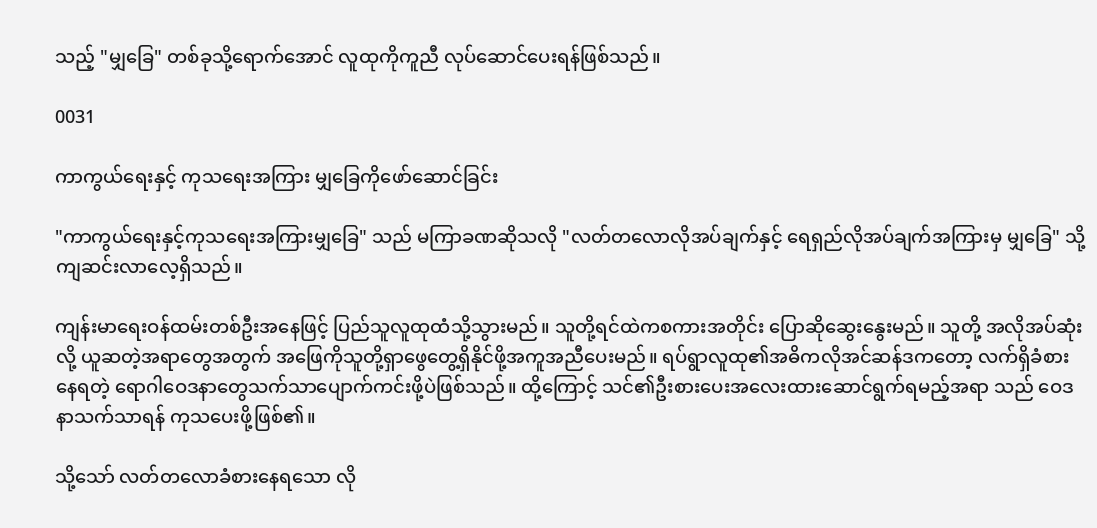သည့် "မျှခြေ" တစ်ခုသို့ရောက်အောင် လူထုကိုကူညီ လုပ်ဆောင်ပေးရန်ဖြစ်သည်။

0031

ကာကွယ်ရေးနှင့် ကုသရေးအကြား မျှခြေကိုဖော်ဆောင်ခြင်း

"ကာကွယ်ရေးနှင့်ကုသရေးအကြားမျှခြေ" သည် မကြာခဏဆိုသလို "လတ်တလောလိုအပ်ချက်နှင့် ရေရှည်လိုအပ်ချက်အကြားမှ မျှခြေ" သို့ ကျဆင်းလာလေ့ရှိသည်။

ကျန်းမာရေးဝန်ထမ်းတစ်ဦးအနေဖြင့် ပြည်သူလူထုထံသို့သွားမည်။ သူတို့ရင်ထဲကစကားအတိုင်း ပြောဆိုဆွေးနွေးမည်။ သူတို့ အလိုအပ်ဆုံးလို့ ယူဆတဲ့အရာတွေအတွက် အဖြေကိုသူတို့ရှာဖွေတွေ့ရှိနိုင်ဖို့အကူအညီပေးမည်။ ရပ်ရွာလူထု၏အဓိကလိုအင်ဆန်ဒကတော့ လက်ရှိခံစားနေရတဲ့ ရောဂါဝေဒနာတွေသက်သာပျောက်ကင်းဖို့ပဲဖြစ်သည်။ ထို့ကြောင့် သင်၏ဦးစားပေးအလေးထားဆောင်ရွက်ရမည့်အရာ သည် ဝေဒနာသက်သာရန် ကုသပေးဖို့ဖြစ်၏။

သို့သော် လတ်တလောခံစားနေရသော လို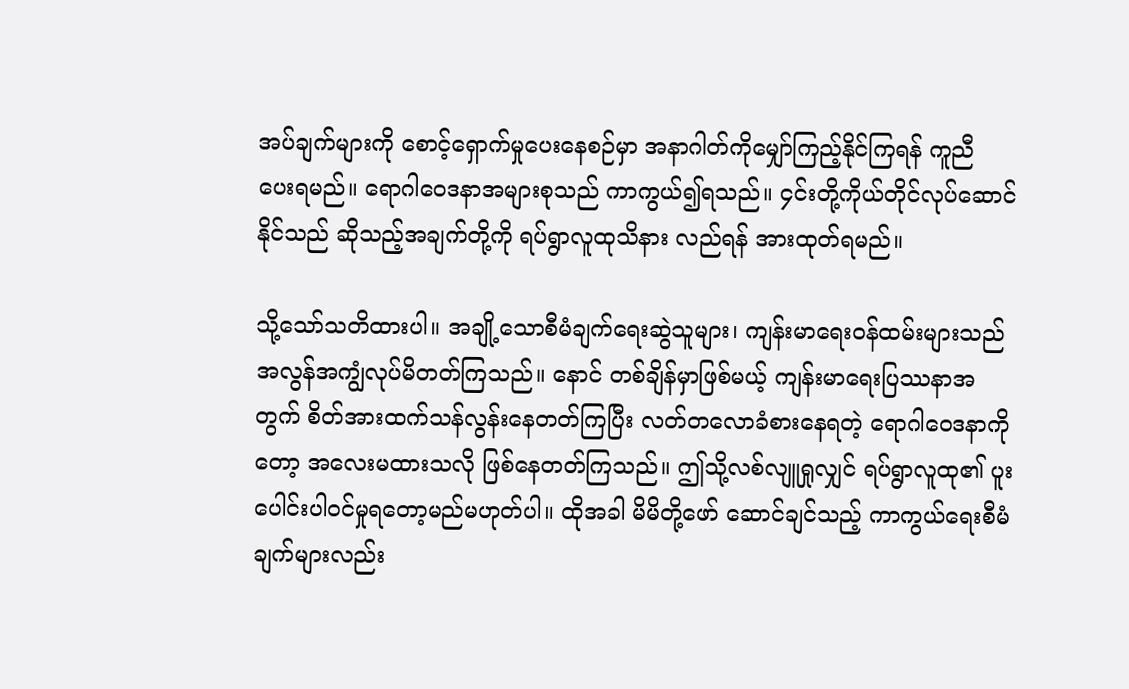အပ်ချက်များကို စောင့်ရှောက်မှုပေးနေစဉ်မှာ အနာဂါတ်ကိုမျှော်ကြည့်နိုင်ကြရန် ကူညီ ပေးရမည်။ ရောဂါဝေဒနာအများစုသည် ကာကွယ်၍ရသည်။ ၄င်းတို့ကိုယ်တိုင်လုပ်ဆောင်နိုင်သည် ဆိုသည့်အချက်တို့ကို ရပ်ရွာလူထုသိနား လည်ရန် အားထုတ်ရမည်။

သို့သော်သတိထားပါ။ အချို့သောစီမံချက်ရေးဆွဲသူများ၊ ကျန်းမာရေးဝန်ထမ်းများသည် အလွန်အကျွံလုပ်မိတတ်ကြသည်။ နောင် တစ်ချိန်မှာဖြစ်မယ့် ကျန်းမာရေးပြဿနာအတွက် စိတ်အားထက်သန်လွန်းနေတတ်ကြပြီး လတ်တလောခံစားနေရတဲ့ ရောဂါဝေဒနာကိုတော့ အလေးမထားသလို ဖြစ်နေတတ်ကြသည်။ ဤသို့လစ်လျူရှုလျှင် ရပ်ရွာလူထု၏ ပူးပေါင်းပါဝင်မှုရတော့မည်မဟုတ်ပါ။ ထိုအခါ မိမိတို့ဖော် ဆောင်ချင်သည့် ကာကွယ်ရေးစီမံချက်များလည်း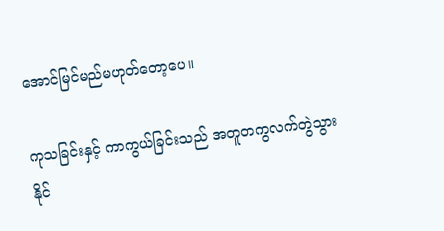အောင်မြင်မည်မဟုတ်တော့ပေ။

ကုသခြင်းနှင့် ကာကွယ်ခြင်းသည် အတူတကွလက်တွဲသွားနိုင်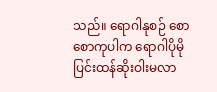သည်။ ရောဂါနုစဉ် စောစောကုပါက ရောဂါပိုမိုပြင်းထန်ဆိုးဝါးမလာ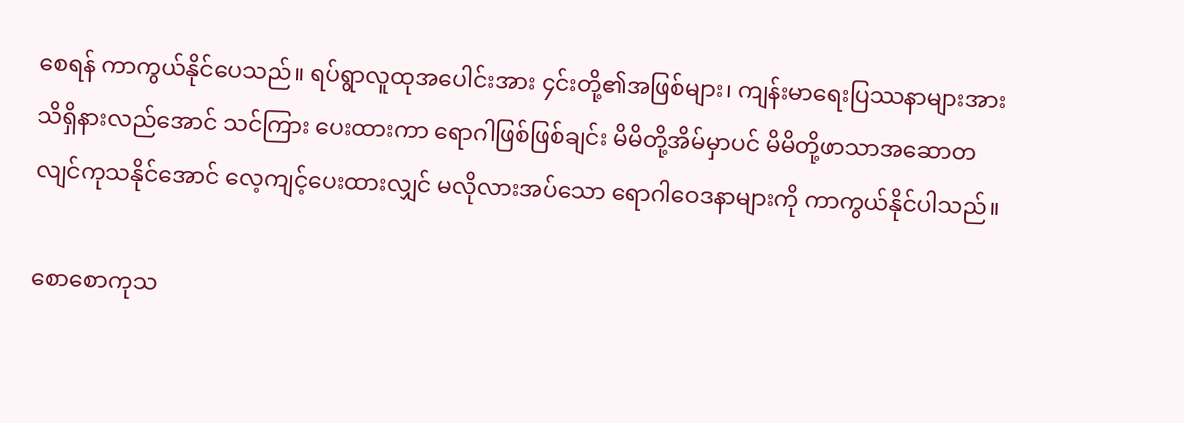စေရန် ကာကွယ်နိုင်ပေသည်။ ရပ်ရွာလူထုအပေါင်းအား ၄င်းတို့၏အဖြစ်များ၊ ကျန်းမာရေးပြဿနာများအား သိရှိနားလည်အောင် သင်ကြား ပေးထားကာ ရောဂါဖြစ်ဖြစ်ချင်း မိမိတို့အိမ်မှာပင် မိမိတို့ဖာသာအဆောတလျင်ကုသနိုင်အောင် လေ့ကျင့်ပေးထားလျှင် မလိုလားအပ်သော ရောဂါဝေဒနာများကို ကာကွယ်နိုင်ပါသည်။

စောစောကုသ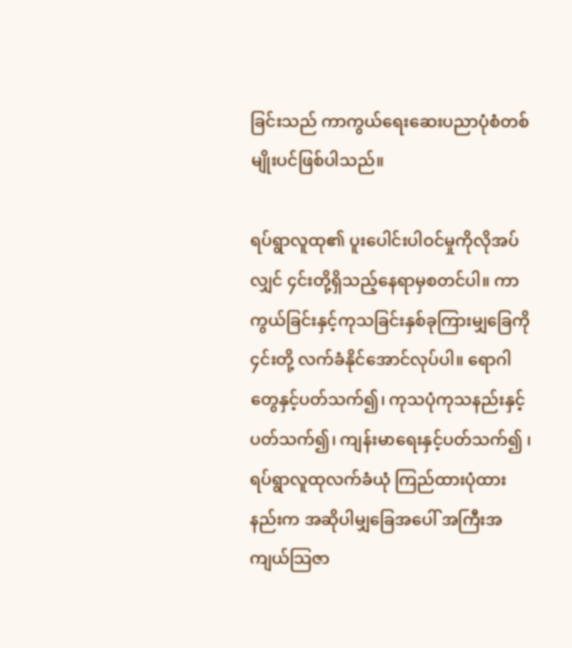ခြင်းသည် ကာကွယ်ရေးဆေးပညာပုံစံတစ်မျိုးပင်ဖြစ်ပါသည်။

ရပ်ရွာလူထု၏ ပူးပေါင်းပါဝင်မှုကိုလိုအပ်လျှင် ၄င်းတို့ရှိသည့်နေရာမှစတင်ပါ။ ကာကွယ်ခြင်းနှင့်ကုသခြင်းနှစ်ခုကြားမျှခြေကို ၄င်းတို့ လက်ခံနိုင်အောင်လုပ်ပါ။ ရောဂါတွေနှင့်ပတ်သက်၍၊ ကုသပုံကုသနည်းနှင့်ပတ်သက်၍၊ ကျန်းမာရေးနှင့်ပတ်သက်၍ ၊ ရပ်ရွာလူထုလက်ခံယုံ ကြည်ထားပုံထားနည်းက အဆိုပါမျှခြေအပေါ် အကြီးအကျယ်သြဇာ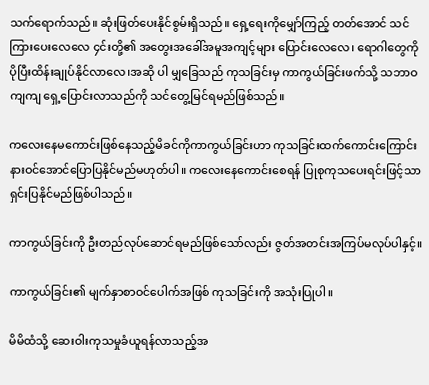သက်ရောက်သည်။ ဆုံးဖြတ်ပေးနိုင်စွမ်းရှိသည်။ ရှေ့ရေးကိုမျှော်ကြည့် တတ်အောင် သင်ကြားပေးလေလေ ၄င်းတို့၏ အတွေးအခေါ်အမူအကျင့်များ ပြောင်းလေလေ၊ ရောဂါတွေကို ပိုပြီးထိန်းချုပ်နိုင်လာလေ၊အဆို ပါ မျှခြေသည် ကုသခြင်းမှ ကာကွယ်ခြင်းဖက်သို့ သဘာဝကျကျ ရှေ့ပြောင်းလာသည်ကို သင်တွေ့မြင်ရမည်ဖြစ်သည်။

ကလေးနေမကောင်းဖြစ်နေသည့်မိခင်ကိုကာကွယ်ခြင်းဟာ ကုသခြင်းထက်ကောင်းကြောင်း နားဝင်အောင်ပြောပြနိုင်မည်မဟုတ်ပါ။ ကလေးနေကောင်းစေရန် ပြုစုကုသပေးရင်းဖြင့်သာရှင်းပြနိုင်မည်ဖြစ်ပါသည်။

ကာကွယ်ခြင်းကို ဦးတည်လုပ်ဆောင်ရမည်ဖြစ်သော်လည်း ဇွတ်အတင်းအကြပ်မလုပ်ပါနှင့်။

ကာကွယ်ခြင်း၏ မျက်နှာစာဝင်ပေါက်အဖြစ် ကုသခြင်းကို အသုံးပြုပါ။

မိမိထံသို့ ဆေးဝါးကုသမှုခံယူရန်လာသည့်အ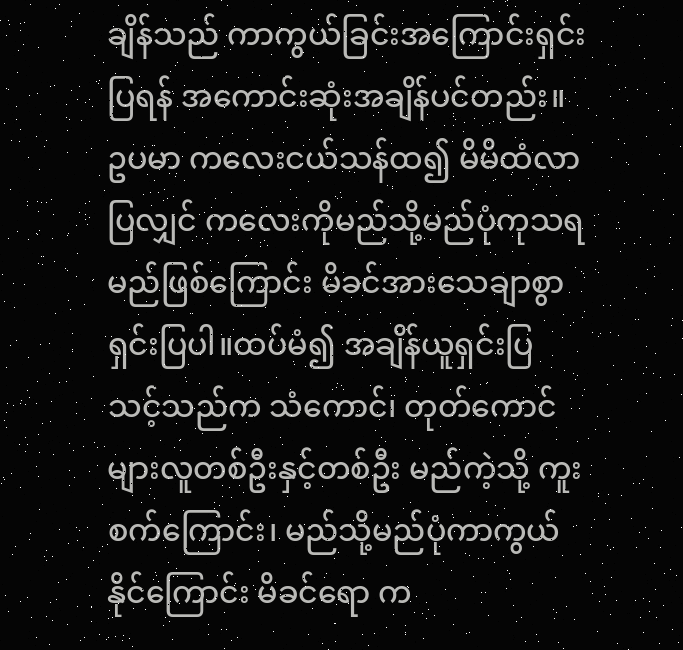ချိန်သည် ကာကွယ်ခြင်းအကြောင်းရှင်းပြရန် အကောင်းဆုံးအချိန်ပင်တည်း။ ဥပမာ ကလေးငယ်သန်ထ၍ မိမိထံလာပြလျှင် ကလေးကိုမည်သို့မည်ပုံကုသရမည်ဖြစ်ကြောင်း မိခင်အားသေချာစွာရှင်းပြပါ။ထပ်မံ၍ အချိန်ယူရှင်းပြ သင့်သည်က သံကောင်၊ တုတ်ကောင်များလူတစ်ဦးနှင့်တစ်ဦး မည်ကဲ့သို့ ကူးစက်ကြောင်း၊ မည်သို့မည်ပုံကာကွယ်နိုင်ကြောင်း မိခင်ရော က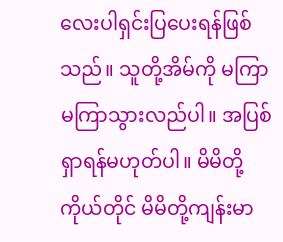လေးပါရှင်းပြပေးရန်ဖြစ်သည်။ သူတို့အိမ်ကို မကြာမကြာသွားလည်ပါ။ အပြစ်ရှာရန်မဟုတ်ပါ။ မိမိတို့ကိုယ်တိုင် မိမိတို့ကျန်းမာ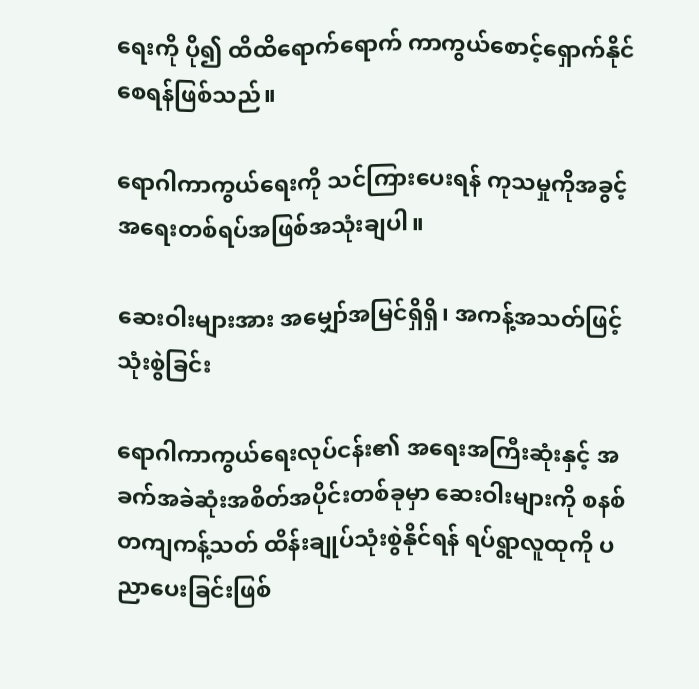ရေးကို ပို၍ ထိထိရောက်ရောက် ကာကွယ်စောင့်ရှောက်နိုင်စေရန်ဖြစ်သည်။

ရောဂါကာကွယ်ရေးကို သင်ကြားပေးရန် ကုသမှုကိုအခွင့်အရေးတစ်ရပ်အဖြစ်အသုံးချပါ။

ဆေးဝါးများအား အမျှော်အမြင်ရှိရှိ၊ အကန့်အသတ်ဖြင့် သုံးစွဲခြင်း

ရောဂါကာကွယ်ရေးလုပ်ငန်း၏ အရေးအကြီးဆုံးနှင့် အခက်အခဲဆုံးအစိတ်အပိုင်းတစ်ခုမှာ ဆေးဝါးများကို စနစ်တကျကန့်သတ် ထိန်းချုပ်သုံးစွဲနိုင်ရန် ရပ်ရွာလူထုကို ပညာပေးခြင်းဖြစ်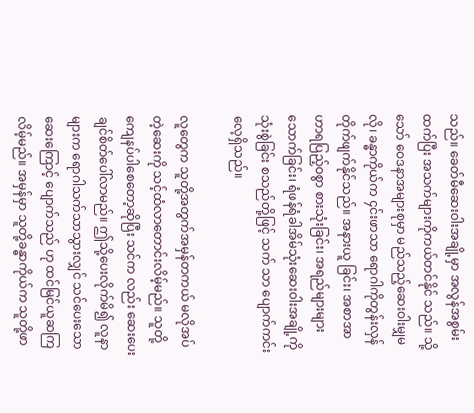သည်။ ခေတ်မီဆေးဝါးအချို့မှာ အလွန်အစွမ်းထက်ပြီး အသက်များကိုကယ်တင်နိုင် သည်။ သို့သော် ဝေဒနာအများစုမှာ မည်သည့်ဆေးဝါးမျှမလို၊ ခန္ဓာကိုယ်က ၄င်းဖာသာ ရောဂါကိုတွန်းလှန်တိုက်ဖျက်နိုင်သည်။ အနားယူ ခြင်း၊ အစာအာဟာရပြည့်ဝစွာ စားသုံးခြင်း၊ အရည်များများသောက်ခြင်း၊ ရံဖန်ရံခါအိမ်သုံးဆေးဝါးအချို့ကိုသုံးစွဲခြင်း စသည်တို့ဖြင့် သက် သာ ပျောက်ကင်းလေ့ရှိသည်။

လူတွေက သူတို့အတွက်အမှန်တကယ် မလိုအပ်တဲ့ဆေးကို သင့်ထံလာတောင်းလိမ့်မည်။ သူတို့ကျေနပ်ပါစေတော့ဆိုပြီး သင်က လည်း ဆေးပေးချင်စိတ်ပေါ်လာမည်။ ဤသို့ပေးလိုက်မိ၍ လူနာများက ရောဂါသက်သာသွားလျှင် သင်ပေးသောဆေးကြောင့် ပျောက်သည် ဟု ထင်မြင်ယူဆကြလိမ့်မည်။ အမှန်မှာ သူတို့ခန္ဓာကိုယ်က သူတို့ဖာ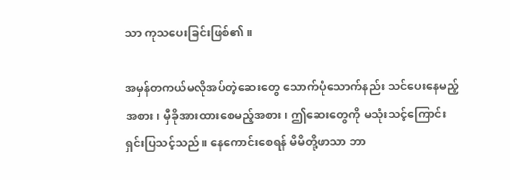သာ ကုသပေးခြင်းဖြစ်၏။

အမှန်တကယ်မလိုအပ်တဲ့ဆေးတွေ သောက်ပုံသောက်နည်း သင်ပေးနေမည့်အစား၊ မှီခိုအားထားစေမည့်အစား၊ ဤဆေးတွေကို မသုံးသင့်ကြောင်း ရှင်းပြသင့်သည်။ နေကောင်းစေရန် မိမိတို့ဖာသာ ဘာ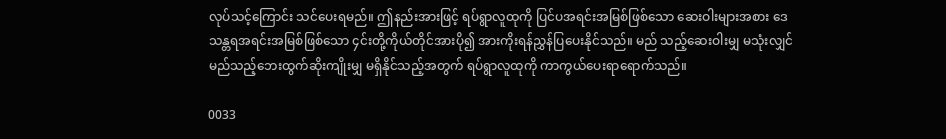လုပ်သင့်ကြောင်း သင်ပေးရမည်။ ဤနည်းအားဖြင့် ရပ်ရွာလူထုကို ပြင်ပအရင်းအမြစ်ဖြစ်သော ဆေးဝါးများအစား ဒေသန္တရအရင်းအမြစ်ဖြစ်သော ၄င်းတို့ကိုယ်တိုင်အားပို၍ အားကိုးရန်ညွှန်ပြပေးနိုင်သည်။ မည် သည့်ဆေးဝါးမျှ မသုံးလျှင် မည်သည့်ဘေးထွက်ဆိုးကျိုးမျှ မရှိနိုင်သည့်အတွက် ရပ်ရွာလူထုကို ကာကွယ်ပေးရာရောက်သည်။

0033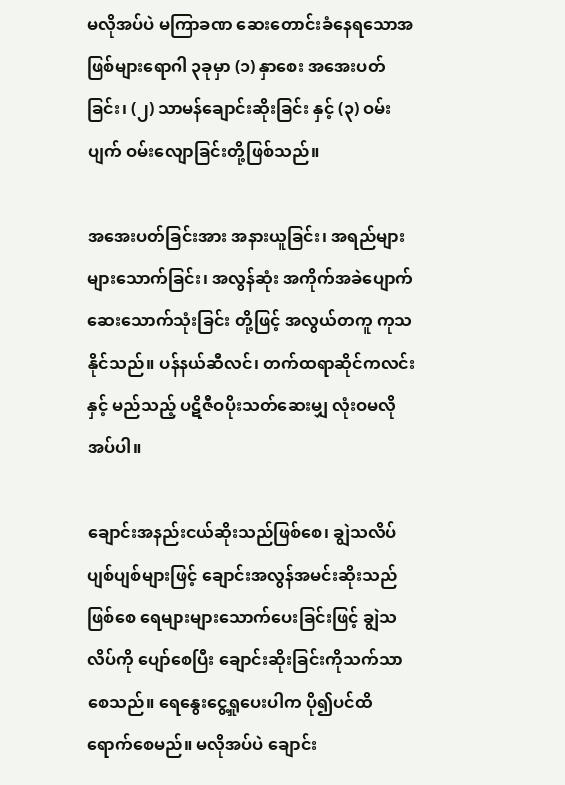မလိုအပ်ပဲ မကြာခဏ ဆေးတောင်းခံနေရသောအဖြစ်များရောဂါ ၃ခုမှာ (၁) နှာစေး အအေးပတ်ခြင်း၊ (၂) သာမန်ချောင်းဆိုးခြင်း နှင့် (၃) ဝမ်းပျက် ဝမ်းလျောခြင်းတို့ဖြစ်သည်။

အအေးပတ်ခြင်းအား အနားယူခြင်း၊ အရည်များများသောက်ခြင်း၊ အလွန်ဆုံး အကိုက်အခဲပျောက်ဆေးသောက်သုံးခြင်း တို့ဖြင့် အလွယ်တကူ ကုသနိုင်သည်။ ပန်နယ်ဆီလင်၊ တက်ထရာဆိုင်ကလင်း နှင့် မည်သည့် ပဋိဇီဝပိုးသတ်ဆေးမျှ လုံးဝမလိုအပ်ပါ။

ချောင်းအနည်းငယ်ဆိုးသည်ဖြစ်စေ၊ ချွဲသလိပ်ပျစ်ပျစ်များဖြင့် ချောင်းအလွန်အမင်းဆိုးသည်ဖြစ်စေ ရေများများသောက်ပေးခြင်းဖြင့် ချွဲသလိပ်ကို ပျော်စေပြီး ချောင်းဆိုးခြင်းကိုသက်သာစေသည်။ ရေနွေးငွေ့ရှုပေးပါက ပို၍ပင်ထိရောက်စေမည်။ မလိုအပ်ပဲ ချောင်း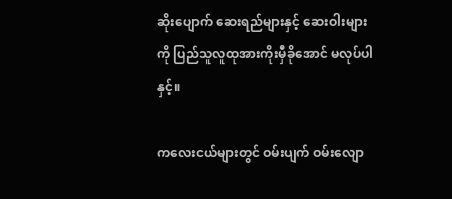ဆိုးပျောက် ဆေးရည်များနှင့် ဆေးဝါးများကို ပြည်သူလူထုအားကိုးမှီခိုအောင် မလုပ်ပါနှင့်။

ကလေးငယ်များတွင် ဝမ်းပျက် ဝမ်းလျော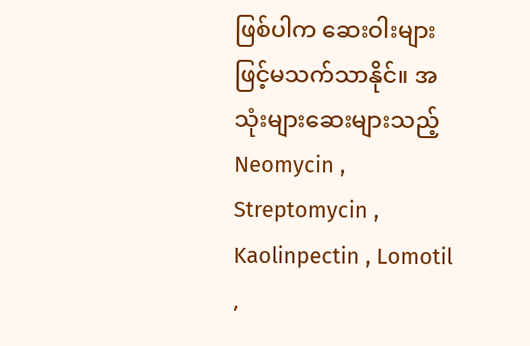ဖြစ်ပါက ဆေးဝါးများဖြင့်မသက်သာနိုင်။ အသုံးများဆေးများသည့် Neomycin , Streptomycin , Kaolinpectin , Lomotil ,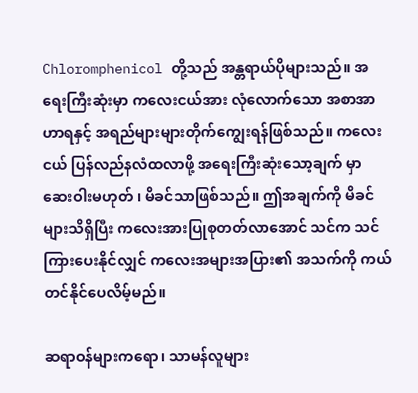Chloromphenicol တို့သည် အန္တရာယ်ပိုများသည်။ အရေးကြီးဆုံးမှာ ကလေးငယ်အား လုံလောက်သော အစာအာဟာရနှင့် အရည်များများတိုက်ကျွေးရန်ဖြစ်သည်။ ကလေးငယ် ပြန်လည်နလံထလာဖို့ အရေးကြီးဆုံးသော့ချက် မှာ ဆေးဝါးမဟုတ် ၊ မိခင်သာဖြစ်သည်။ ဤအချက်ကို မိခင်များသိရှိပြီး ကလေးအားပြုစုတတ်လာအောင် သင်က သင်ကြားပေးနိုင်လျှင် ကလေးအများအပြား၏ အသက်ကို ကယ်တင်နိုင်ပေလိမ့်မည်။

ဆရာဝန်များကရော၊ သာမန်လူများ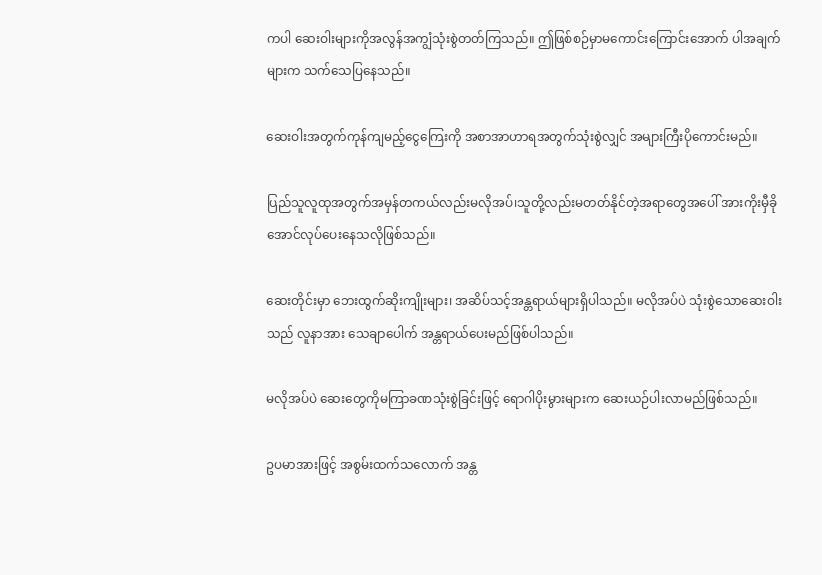ကပါ ဆေးဝါးများကိုအလွန်အကျွံသုံးစွဲတတ်ကြသည်။ ဤဖြစ်စဉ်မှာမကောင်းကြောင်းအောက် ပါအချက်များက သက်သေပြနေသည်။

ဆေးဝါးအတွက်ကုန်ကျမည့်ငွေကြေးကို အစာအာဟာရအတွက်သုံးစွဲလျှင် အများကြီးပိုကောင်းမည်။

ပြည်သူလူထုအတွက်အမှန်တကယ်လည်းမလိုအပ်၊သူတို့လည်းမတတ်နိုင်တဲ့အရာတွေအပေါ် အားကိုးမှီခိုအောင်လုပ်ပေးနေသလိုဖြစ်သည်။

ဆေးတိုင်းမှာ ဘေးထွက်ဆိုးကျိုးများ၊ အဆိပ်သင့်အန္တရာယ်များရှိပါသည်။ မလိုအပ်ပဲ သုံးစွဲသောဆေးဝါးသည် လူနာအား သေချာပေါက် အန္တရာယ်ပေးမည်ဖြစ်ပါသည်။

မလိုအပ်ပဲ ဆေးတွေကိုမကြာခဏသုံးစွဲခြင်းဖြင့် ရောဂါပိုးမွားများက ဆေးယဉ်ပါးလာမည်ဖြစ်သည်။

ဥပမာအားဖြင့် အစွမ်းထက်သလောက် အန္တ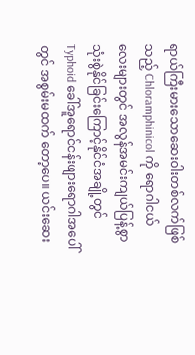ရာယ်ကြီးမားသောဆေးဝါးတစ်လက်ဖြစ်သည့် Chloramphinicol ကို ရောဂါငယ် လေးများတွင် အလွန်အမင်းကျယ်ပြန့်စွာသုံးစွဲနိုင်ခြင်းကြောင့်နိုင်ငံအချို့တွင် Typhoid ခေါ်အူရောင်ငန်းဖျားရောဂါအပေါ်တွင် အစွမ်းမထက် တော့ပေ။ ယင်းဆေး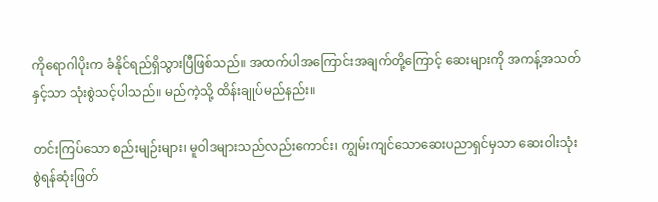ကိုရောဂါပိုးက ခံနိုင်ရည်ရှိသွားပြီဖြစ်သည်။ အထက်ပါအကြောင်းအချက်တို့ကြောင့် ဆေးများကို အကန့်အသတ်နှင့်သာ သုံးစွဲသင့်ပါသည်။ မည်ကဲ့သို့ ထိန်းချုပ်မည်နည်း။

တင်းကြပ်သော စည်းမျဉ်းများ၊ မူဝါဒများသည်လည်းကောင်း၊ ကျွမ်းကျင်သောဆေးပညာရှင်မှသာ ဆေးဝါးသုံးစွဲရန်ဆုံးဖြတ်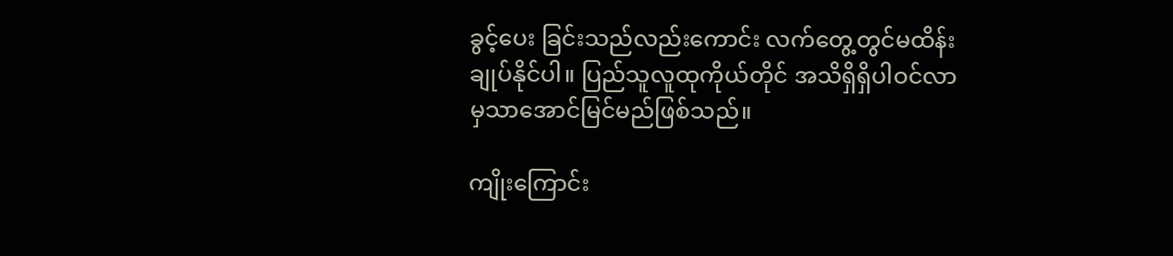ခွင့်ပေး ခြင်းသည်လည်းကောင်း လက်တွေ့တွင်မထိန်းချုပ်နိုင်ပါ။ ပြည်သူလူထုကိုယ်တိုင် အသိရှိရှိပါဝင်လာမှသာအောင်မြင်မည်ဖြစ်သည်။

ကျိုးကြောင်း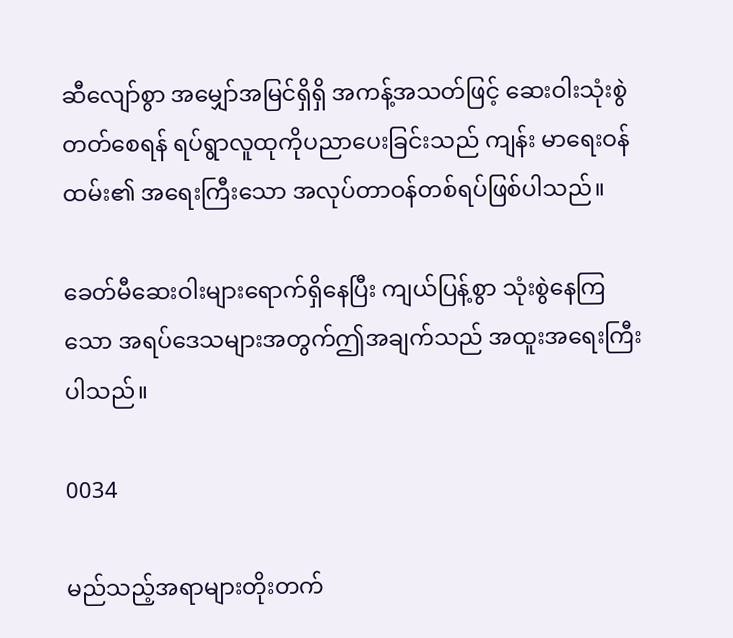ဆီလျော်စွာ အမျှော်အမြင်ရှိရှိ အကန့်အသတ်ဖြင့် ဆေးဝါးသုံးစွဲတတ်စေရန် ရပ်ရွာလူထုကိုပညာပေးခြင်းသည် ကျန်း မာရေးဝန်ထမ်း၏ အရေးကြီးသော အလုပ်တာဝန်တစ်ရပ်ဖြစ်ပါသည်။

ခေတ်မီဆေးဝါးများရောက်ရှိနေပြီး ကျယ်ပြန့်စွာ သုံးစွဲနေကြသော အရပ်ဒေသများအတွက်ဤအချက်သည် အထူးအရေးကြီးပါသည်။

0034

မည်သည့်အရာများတိုးတက်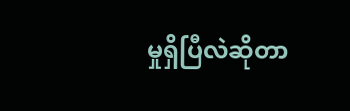မှုရှိပြီလဲဆိုတာ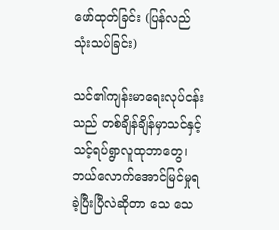ဖော်ထုတ်ခြင်း (ပြန်လည်သုံးသပ်ခြင်း)

သင်၏ကျန်းမာရေးလုပ်ငန်းသည် တစ်ချိန်ချိန်မှာသင်နှင့်သင့်ရပ်ရွာလူထုဘာတွေ၊ ဘယ်လောက်အောင်မြင်မှုရခဲ့ပြီးပြီလဲဆိုတာ သေ သေ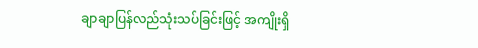ချာချာပြန်လည်သုံးသပ်ခြင်းဖြင့် အကျိုးရှိ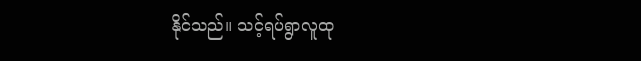နိုင်သည်။ သင့်ရပ်ရွာလူထု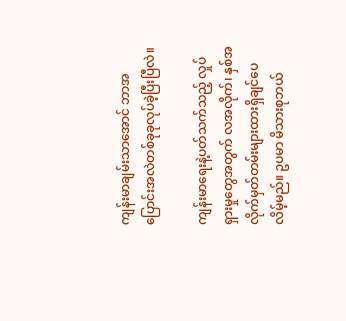ကျန်းမာချမ်းသာအောင် ဘာအပြောင်းအလဲတစ်ခုခုလုပ်ခဲ့ပြီးပြီလဲ။

ကျန်းမာရေးနဲ့ပတ်သက်သည့် လှုပ်ရှားမှုတွေအတွက် လအလိုက်၊ နှစ်အလိုက်မှတ်တမ်းများထားရှိချင်ပေလိမ့်မည်။ ဥပမာ မိသားစုဘယ်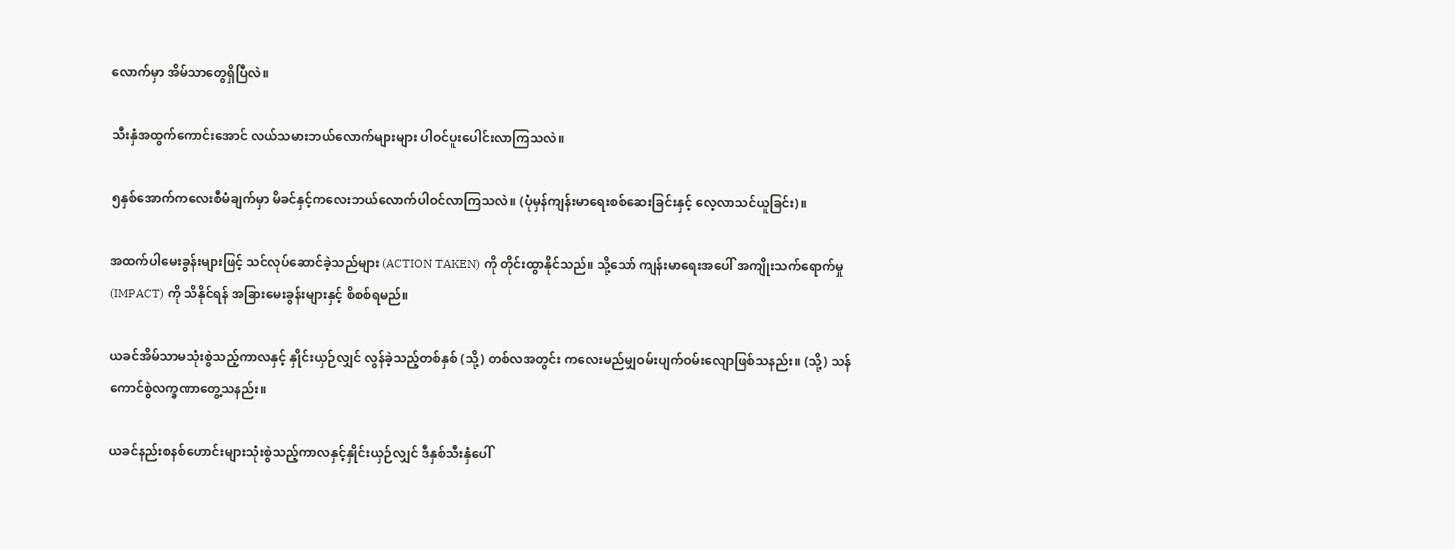လောက်မှာ အိမ်သာတွေရှိပြီလဲ။

သီးနှံအထွက်ကောင်းအောင် လယ်သမားဘယ်လောက်များများ ပါဝင်ပူးပေါင်းလာကြသလဲ။

၅နှစ်အောက်ကလေးစီမံချက်မှာ မိခင်နှင့်ကလေးဘယ်လောက်ပါဝင်လာကြသလဲ။ (ပုံမှန်ကျန်းမာရေးစစ်ဆေးခြင်းနှင့် လေ့လာသင်ယူခြင်း)။

အထက်ပါမေးခွန်းများဖြင့် သင်လုပ်ဆောင်ခဲ့သည်များ (ACTION TAKEN) ကို တိုင်းထွာနိုင်သည်။ သို့သော် ကျန်းမာရေးအပေါ် အကျိုးသက်ရောက်မှု (IMPACT) ကို သိနိုင်ရန် အခြားမေးခွန်းများနှင့် စိစစ်ရမည်။

ယခင်အိမ်သာမသုံးစွဲသည့်ကာလနှင့် နှိုင်းယှဉ်လျှင် လွန်ခဲ့သည့်တစ်နှစ် (သို့) တစ်လအတွင်း ကလေးမည်မျှဝမ်းပျက်ဝမ်းလျောဖြစ်သနည်း။ (သို့) သန်ကောင်စွဲလက္ခဏာတွေ့သနည်း။

ယခင်နည်းစနစ်ဟောင်းများသုံးစွဲသည့်ကာလနှင့်နှိုင်းယှဉ်လျှင် ဒီနှစ်သီးနှံပေါ်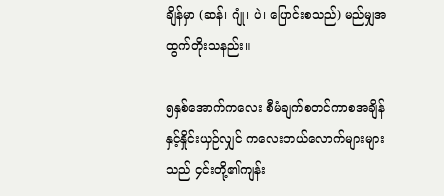ချိန်မှာ (ဆန်၊ ဂျုံ၊ ပဲ၊ ပြောင်းစသည်) မည်မျှအထွက်တိုးသနည်း။

၅နှစ်အောက်ကလေး စီမံချက်စတင်ကာစအချိန်နှင့်နှိုင်းယှဉ်လျှင် ကလေးဘယ်လောက်များများသည် ၄င်းတို့၏ကျန်း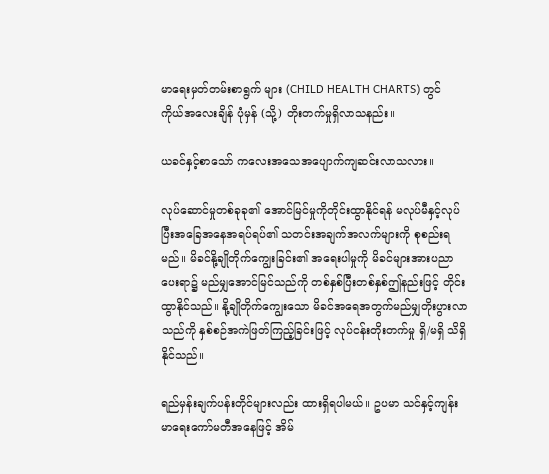မာရေးမှတ်တမ်းစာရွက် များ (CHILD HEALTH CHARTS) တွင် ကိုယ်အလေးချိန် ပုံမှန် (သို့) တိုးတက်မှုရှိလာသနည်း။

ယခင်နှင့်စာသော် ကလေးအသေအပျောက်ကျဆင်းလာသလား။

လုပ်ဆောင်မှုတစ်ခုခု၏ အောင်မြင်မှုကိုတိုင်းထွာနိုင်ရန် မလုပ်မီနှင့်လုပ်ပြီးအခြေအနေအရပ်ရပ်၏ သတင်းအချက်အလက်များကို စုစည်းရမည်။ မိခင်နို့ချိုတိုက်ကျွေးခြင်း၏ အရေးပါမှုကို မိခင်များအားပညာပေးရာ၌ မည်မျှအောင်မြင်သည်ကို တစ်နှစ်ပြီးတစ်နှစ်ဤနည်းဖြင့် တိုင်းထွာနိုင်သည်။ နို့ချိုတိုက်ကျွေးသော မိခင်အရေအတွက်မည်မျှတိုးပွားလာသည်ကို နှစ်စဉ်အကဲဖြတ်ကြည့်ခြင်းဖြင့် လုပ်ငန်းတိုးတက်မှု ရှိ/မရှိ သိရှိနိုင်သည်။

ရည်မှန်းချက်ပန်းတိုင်များလည်း ထားရှိရပါမယ်။ ဥပမာ သင်နှင့်ကျန်းမာရေးကော်မတီအနေဖြင့် အိမ်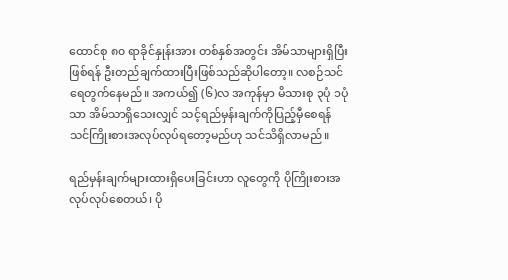ထောင်စု ၈၀ ရာခိုင်နှုန်းအား တစ်နှစ်အတွင်း အိမ်သာများရှိပြီးဖြစ်ရန် ဦးတည်ချက်ထားပြီးဖြစ်သည်ဆိုပါတော့။ လစဉ်သင်ရေတွက်နေမည်။ အကယ်၍ (၆)လ အကုန်မှာ မိသားစု ၃ပုံ ၁ပုံ သာ အိမ်သာရှိသေးလျှင် သင့်ရည်မှန်းချက်ကိုပြည့်မှီစေရန် သင်ကြိုးစားအလုပ်လုပ်ရတော့မည်ဟု သင်သိရှိလာမည်။

ရည်မှန်းချက်များထားရှိပေးခြင်းဟာ လူတွေကို ပိုကြိုးစားအလုပ်လုပ်စေတယ်၊ ပို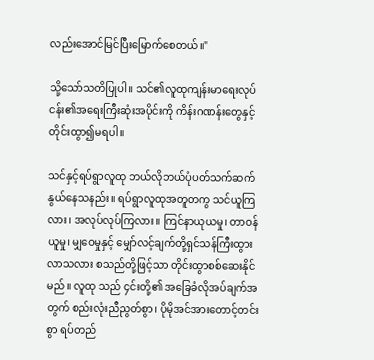လည်းအောင်မြင်ပြီးမြောက်စေတယ်။"

သို့သော်သတိပြုပါ။ သင်၏လူထုကျန်းမာရေးလုပ်ငန်း၏အရေးကြီးဆုံးအပိုင်းကို ကိန်းဂဏန်းတွေနှင့်တိုင်းထွာ၍မရပါ။

သင်နှင့်ရပ်ရွာလူထု ဘယ်လိုဘယ်ပုံပတ်သက်ဆက်နွယ်နေသနည်း။ ရပ်ရွာလူထုအတူတကွ သင်ယူကြလား၊ အလုပ်လုပ်ကြလား။ ကြင်နာယုယမှု၊ တာဝန်ယူမှု၊ မျှဝေမှုနှင့် မျှော်လင့်ချက်တို့ရှင်သန်ကြီးထွားလာသလား စသည်တို့ဖြင့်သာ တိုင်းထွာစစ်ဆေးနိုင်မည်။ လူထု သည် ၄င်းတို့၏ အခြေခံလိုအပ်ချက်အတွက် စည်းလုံးညီညွတ်စွာ၊ ပိုမိုအင်အားတောင့်တင်းစွာ ရပ်တည်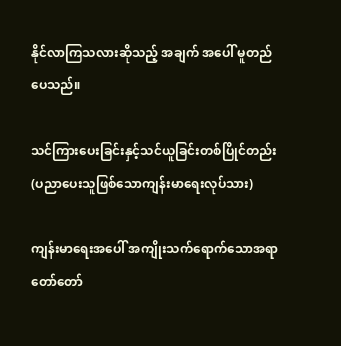နိုင်လာကြသလားဆိုသည့် အချက် အပေါ် မူတည်ပေသည်။

သင်ကြားပေးခြင်းနှင့်သင်ယူခြင်းတစ်ပြိုင်တည်း (ပညာပေးသူဖြစ်သောကျန်းမာရေးလုပ်သား)

ကျန်းမာရေးအပေါ် အကျိုးသက်ရောက်သောအရာ တော်တော်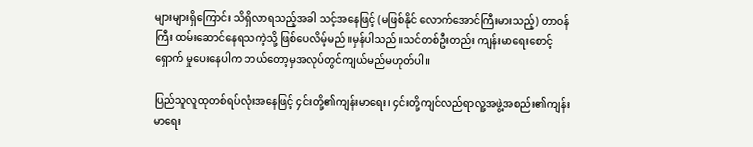များများရှိကြောင်း သိရှိလာရသည့်အခါ သင့်အနေဖြင့် (မဖြစ်နိုင် လောက်အောင်ကြီးမားသည့်) တာဝန်ကြီး ထမ်းဆောင်နေရသကဲ့သို့ ဖြစ်ပေလိမ့်မည်။မှန်ပါသည်။သင်တစ်ဦးတည်း ကျန်းမာရေးစောင့်ရှောက် မှုပေးနေပါက ဘယ်တော့မှအလုပ်တွင်ကျယ်မည်မဟုတ်ပါ။

ပြည်သူလူထုတစ်ရပ်လုံးအနေဖြင့် ၄င်းတို့၏ကျန်းမာရေး၊ ၄င်းတို့ကျင်လည်ရာလူ့အဖွဲ့အစည်း၏ကျန်းမာရေး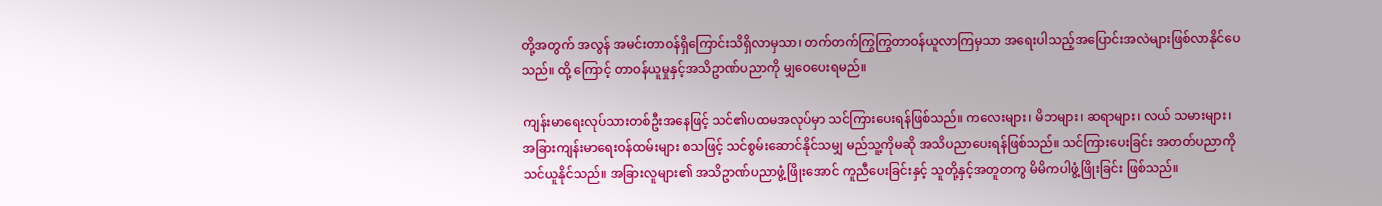တို့အတွက် အလွန် အမင်းတာဝန်ရှိကြောင်းသိရှိလာမှသာ၊ တက်တက်ကြွကြွတာဝန်ယူလာကြမှသာ အရေးပါသည့်အပြောင်းအလဲများဖြစ်လာနိုင်ပေသည်။ ထို့ ကြောင့် တာဝန်ယူမှုနှင့်အသိဥာဏ်ပညာကို မျှဝေပေးရမည်။

ကျန်းမာရေးလုပ်သားတစ်ဦးအနေဖြင့် သင်၏ပထမအလုပ်မှာ သင်ကြားပေးရန်ဖြစ်သည်။ ကလေးများ၊ မိဘများ၊ ဆရာများ၊ လယ် သမားများ၊ အခြားကျန်းမာရေးဝန်ထမ်းများ စသဖြင့် သင်စွမ်းဆောင်နိုင်သမျှ မည်သူ့ကိုမဆို အသိပညာပေးရန်ဖြစ်သည်။ သင်ကြားပေးခြင်း အတတ်ပညာကို သင်ယူနိုင်သည်။ အခြားလူများ၏ အသိဥာဏ်ပညာဖွံ့ဖြိုးအောင် ကူညီပေးခြင်းနှင့် သူတို့နှင့်အတူတကွ မိမိကပါဖွံ့ဖြိုးခြင်း ဖြစ်သည်။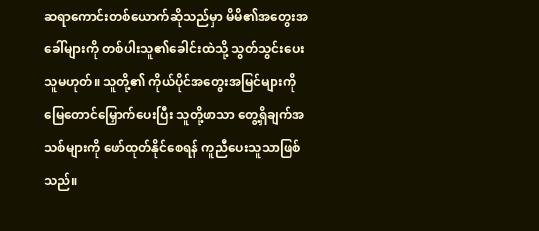ဆရာကောင်းတစ်ယောက်ဆိုသည်မှာ မိမိ၏အတွေးအခေါ်များကို တစ်ပါးသူ၏ခေါင်းထဲသို့ သွတ်သွင်းပေးသူမဟုတ်။ သူတို့၏ ကိုယ်ပိုင်အတွေးအမြင်များကို မြေတောင်မြှောက်ပေးပြီး သူတို့ဖာသာ တွေ့ရှိချက်အသစ်များကို ဖော်ထုတ်နိုင်စေရန် ကူညီပေးသူသာဖြစ် သည်။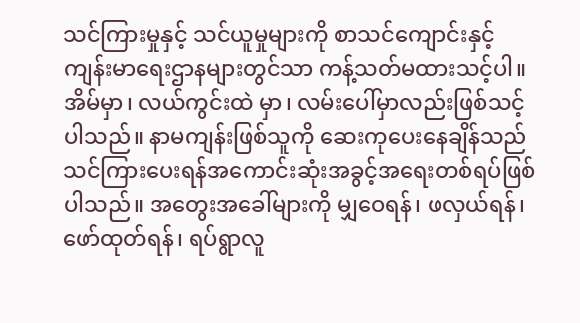သင်ကြားမှုနှင့် သင်ယူမှုများကို စာသင်ကျောင်းနှင့်ကျန်းမာရေးဌာနများတွင်သာ ကန့်သတ်မထားသင့်ပါ။ အိမ်မှာ၊ လယ်ကွင်းထဲ မှာ၊ လမ်းပေါ်မှာလည်းဖြစ်သင့်ပါသည်။ နာမကျန်းဖြစ်သူကို ဆေးကုပေးနေချိန်သည် သင်ကြားပေးရန်အကောင်းဆုံးအခွင့်အရေးတစ်ရပ်ဖြစ် ပါသည်။ အတွေးအခေါ်များကို မျှဝေရန်၊ ဖလှယ်ရန်၊ ဖော်ထုတ်ရန်၊ ရပ်ရွာလူ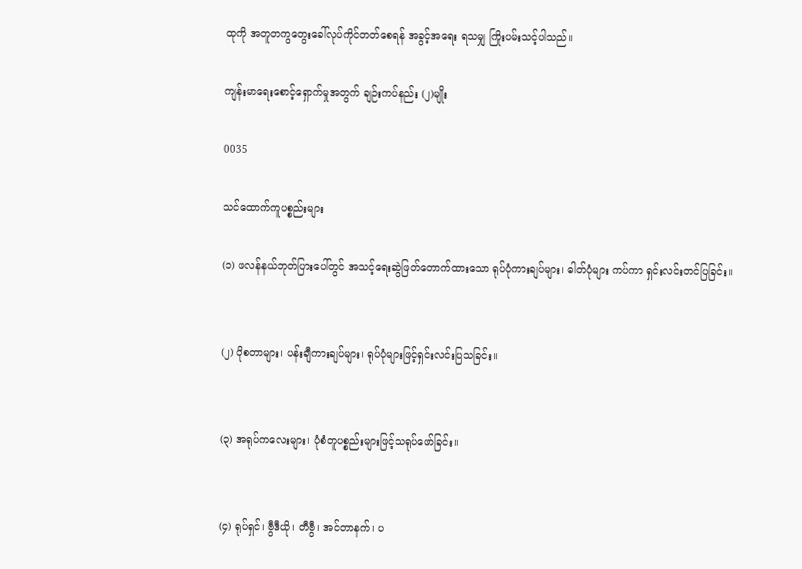ထုကို အတူတကွတွေးခေါ်လုပ်ကိုင်တတ်စေရန် အခွင့်အရေး ရသမျှ ကြိုးပမ်းသင့်ပါသည်။

ကျန်းမာရေးစောင့်ရှောက်မှုအတွက် ချဉ်းကပ်နည်း (၂)မျိုး

0035

သင်ထောက်ကူပစ္စည်းများ

(၁) ဖလန်နယ်ဘုတ်ပြားပေါ်တွင် အသင့်ရေးဆွဲဖြတ်တောက်ထားသော ရုပ်ပုံကားချပ်များ၊ ဓါတ်ပုံများ ကပ်ကာ ရှင်းလင်းတင်ပြခြင်း။


(၂) ပိုစတာများ၊ ပန်းချီကားချပ်များ၊ ရုပ်ပုံများဖြင့်ရှင်းလင်းပြသခြင်း။


(၃) အရုပ်ကလေးများ၊ ပုံစံတူပစ္စည်းများဖြင့်သရုပ်ဖော်ခြင်း။


(၄) ရုပ်ရှင်၊ ဗွီဒီယို၊ တီဗွီ၊ အင်တာနက်၊ ပ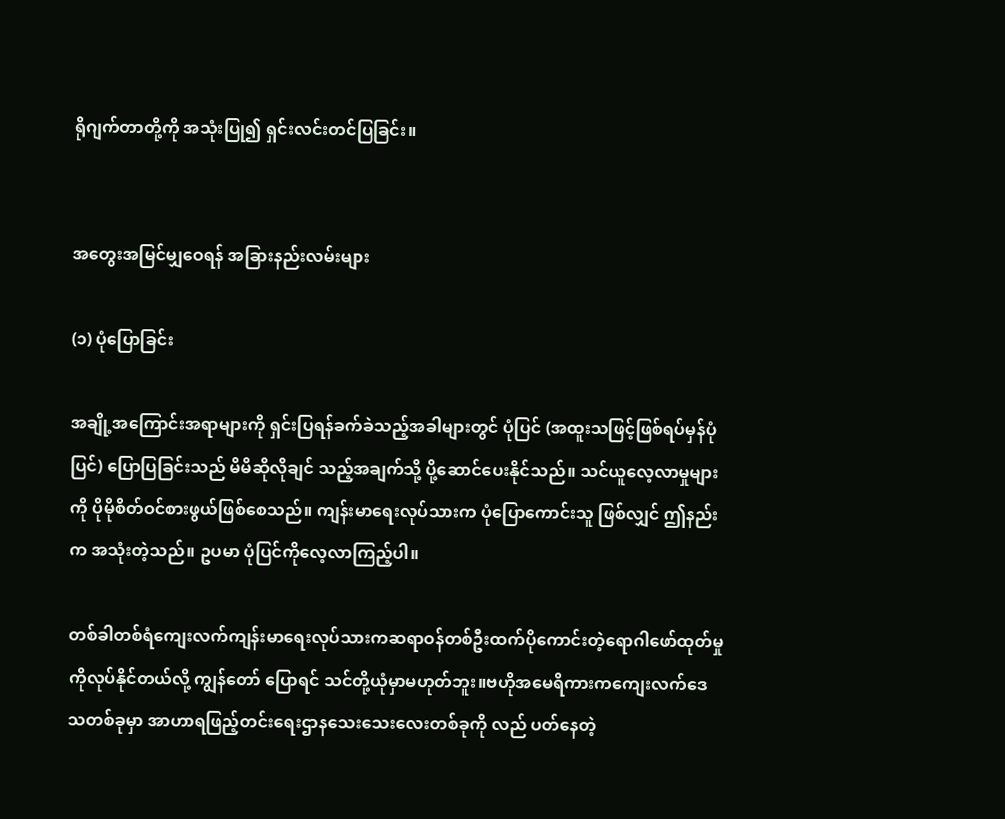ရိုဂျက်တာတို့ကို အသုံးပြု၍ ရှင်းလင်းတင်ပြခြင်း။


အတွေးအမြင်မျှဝေရန် အခြားနည်းလမ်းများ

(၁) ပုံပြောခြင်း

အချို့အကြောင်းအရာများကို ရှင်းပြရန်ခက်ခဲသည့်အခါများတွင် ပုံပြင် (အထူးသဖြင့်ဖြစ်ရပ်မှန်ပုံပြင်) ပြောပြခြင်းသည် မိမိဆိုလိုချင် သည့်အချက်သို့ ပို့ဆောင်ပေးနိုင်သည်။ သင်ယူလေ့လာမှုများကို ပိုမိုစိတ်ဝင်စားဖွယ်ဖြစ်စေသည်။ ကျန်းမာရေးလုပ်သားက ပုံပြောကောင်းသူ ဖြစ်လျှင် ဤနည်းက အသုံးတဲ့သည်။ ဥပမာ ပုံပြင်ကိုလေ့လာကြည့်ပါ။

တစ်ခါတစ်ရံကျေးလက်ကျန်းမာရေးလုပ်သားကဆရာဝန်တစ်ဦးထက်ပိုကောင်းတဲ့ရောဂါဖော်ထုတ်မှုကိုလုပ်နိုင်တယ်လို့ ကျွန်တော် ပြောရင် သင်တို့ယုံမှာမဟုတ်ဘူး။ဗဟိုအမေရိကားကကျေးလက်ဒေသတစ်ခုမှာ အာဟာရဖြည့်တင်းရေးဌာနသေးသေးလေးတစ်ခုကို လည် ပတ်နေတဲ့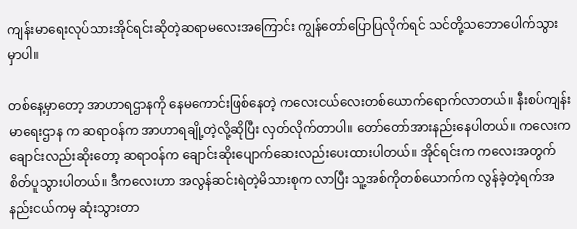ကျန်းမာရေးလုပ်သားအိုင်ရင်းဆိုတဲ့ဆရာမလေးအကြောင်း ကျွန်တော်ပြောပြလိုက်ရင် သင်တို့သဘောပေါက်သွားမှာပါ။

တစ်နေ့မှာတော့ အာဟာရဌာနကို နေမကောင်းဖြစ်နေတဲ့ ကလေးငယ်လေးတစ်ယောက်ရောက်လာတယ်။ နီးစပ်ကျန်းမာရေးဌာန က ဆရာဝန်က အာဟာရချို့တဲ့လို့ဆိုပြီး လှတ်လိုက်တာပါ။ တော်တော်အားနည်းနေပါတယ်။ ကလေးကချောင်းလည်းဆိုးတော့ ဆရာဝန်က ချောင်းဆိုးပျောက်ဆေးလည်းပေးထားပါတယ်။ အိုင်ရင်းက ကလေးအတွက်စိတ်ပူသွားပါတယ်။ ဒီကလေးဟာ အလွန်ဆင်းရဲတဲ့မိသားစုက လာပြီး သူ့အစ်ကိုတစ်ယောက်က လွန်ခဲ့တဲ့ရက်အနည်းငယ်ကမှ ဆုံးသွားတာ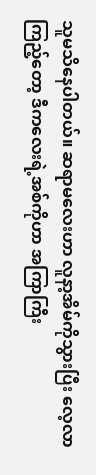သူမသိနေပါတယ်။ ဆရာမလေးဟာ လူနာ့အိမ်ကိုသွားပြီး လေ့လာကြည့်တော့ ဒီကလေးရဲ့အစ်ကိုဟာ အကြာကြီး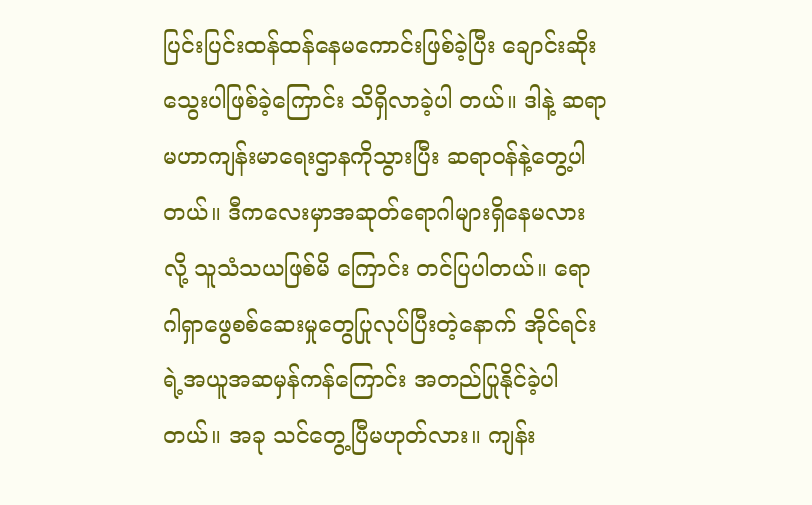ပြင်းပြင်းထန်ထန်နေမကောင်းဖြစ်ခဲ့ပြီး ချောင်းဆိုးသွေးပါဖြစ်ခဲ့ကြောင်း သိရှိလာခဲ့ပါ တယ်။ ဒါနဲ့ ဆရာမဟာကျန်းမာရေးဌာနကိုသွားပြီး ဆရာဝန်နဲ့တွေ့ပါတယ်။ ဒီကလေးမှာအဆုတ်ရောဂါများရှိနေမလားလို့ သူသံသယဖြစ်မိ ကြောင်း တင်ပြပါတယ်။ ရောဂါရှာဖွေစစ်ဆေးမှုတွေပြုလုပ်ပြီးတဲ့နောက် အိုင်ရင်းရဲ့အယူအဆမှန်ကန်ကြောင်း အတည်ပြုနိုင်ခဲ့ပါတယ်။ အခု သင်တွေ့ပြီမဟုတ်လား။ ကျန်း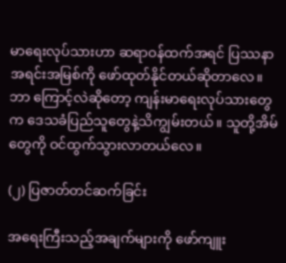မာရေးလုပ်သားဟာ ဆရာဝန်ထက်အရင် ပြဿနာအရင်းအမြစ်ကို ဖော်ထုတ်နိုင်တယ်ဆိုတာလေ။ ဘာ ကြောင့်လဲဆိုတော့ ကျန်းမာရေးလုပ်သားတွေက ဒေသခံပြည်သူတွေနဲ့သိကျွမ်းတယ်။ သူတို့အိမ်တွေကို ဝင်ထွက်သွားလာတယ်လေ။

(၂) ပြဇာတ်တင်ဆက်ခြင်း

အရေးကြီးသည့်အချက်များကို ဖော်ကျူး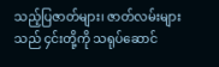သည့်ပြဇာတ်များ၊ ဇာတ်လမ်းများသည် ၄င်းတို့ကို သရုပ်ဆောင်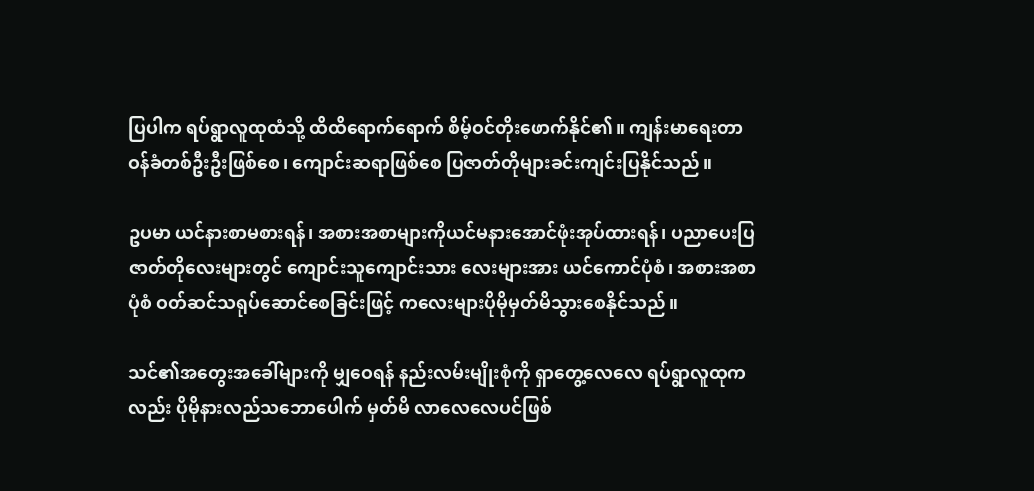ပြပါက ရပ်ရွာလူထုထံသို့ ထိထိရောက်ရောက် စိမ့်ဝင်တိုးဖောက်နိုင်၏။ ကျန်းမာရေးတာဝန်ခံတစ်ဦးဦးဖြစ်စေ၊ ကျောင်းဆရာဖြစ်စေ ပြဇာတ်တိုများခင်းကျင်းပြနိုင်သည်။

ဥပမာ ယင်နားစာမစားရန်၊ အစားအစာများကိုယင်မနားအောင်ဖုံးအုပ်ထားရန်၊ ပညာပေးပြဇာတ်တိုလေးများတွင် ကျောင်းသူကျောင်းသား လေးများအား ယင်ကောင်ပုံစံ၊ အစားအစာပုံစံ ဝတ်ဆင်သရုပ်ဆောင်စေခြင်းဖြင့် ကလေးများပိုမိုမှတ်မိသွားစေနိုင်သည်။

သင်၏အတွေးအခေါ်များကို မျှဝေရန် နည်းလမ်းမျိုးစုံကို ရှာတွေ့လေလေ ရပ်ရွာလူထုကလည်း ပိုမိုနားလည်သဘောပေါက် မှတ်မိ လာလေလေပင်ဖြစ်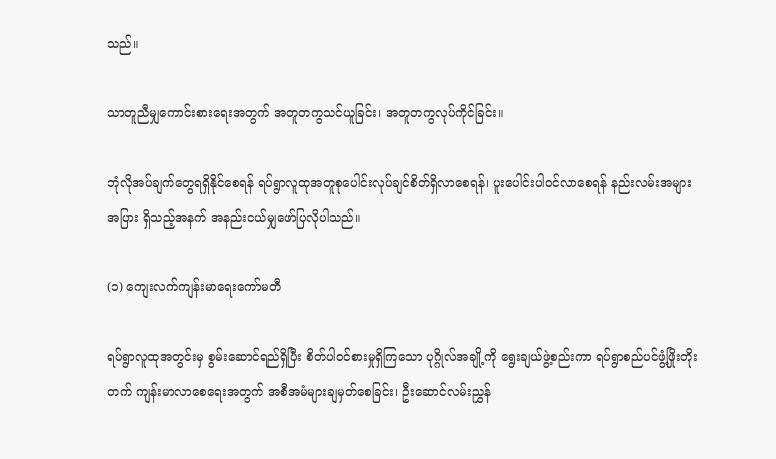သည်။

သာတူညီမျှကောင်းစားရေးအတွက် အတူတကွသင်ယူခြင်း၊ အတူတကွလုပ်ကိုင်ခြင်း။

ဘုံလိုအပ်ချက်တွေရရှိနိုင်စေရန် ရပ်ရွာလူထုအတူစုပေါင်းလုပ်ချင်စိတ်ရှိလာစေရန်၊ ပူးပေါင်းပါဝင်လာစေရန် နည်းလမ်းအများအပြား ရှိသည့်အနက် အနည်းငယ်မျှဖော်ပြလိုပါသည်။

(၁) ကျေးလက်ကျန်းမာရေးကော်မတီ

ရပ်ရွာလူထုအတွင်းမှ စွမ်းဆောင်ရည်ရှိပြီး စိတ်ပါဝင်စားမှုရှိကြသော ပုဂ္ဂိုလ်အချို့ကို ရွေးချယ်ဖွဲ့စည်းကာ ရပ်ရွာစည်ပင်ဖွံ့ဖြိုးတိုး တက် ကျန်းမာလာစေရေးအတွက် အစီအမံများချမှတ်စေခြင်း၊ ဦးဆောင်လမ်းညွှန်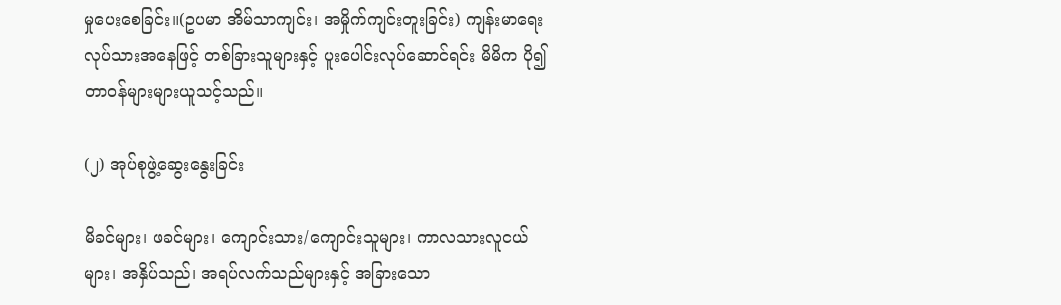မှုပေးစေခြင်း။(ဥပမာ အိမ်သာကျင်း၊ အမှိုက်ကျင်းတူးခြင်း) ကျန်းမာရေးလုပ်သားအနေဖြင့် တစ်ခြားသူများနှင့် ပူးပေါင်းလုပ်ဆောင်ရင်း မိမိက ပို၍ တာဝန်များများယူသင့်သည်။

(၂) အုပ်စုဖွဲ့ဆွေးနွေးခြင်း

မိခင်များ၊ ဖခင်များ၊ ကျောင်းသား/ကျောင်းသူများ၊ ကာလသားလူငယ်များ၊ အနှိပ်သည်၊ အရပ်လက်သည်များနှင့် အခြားသော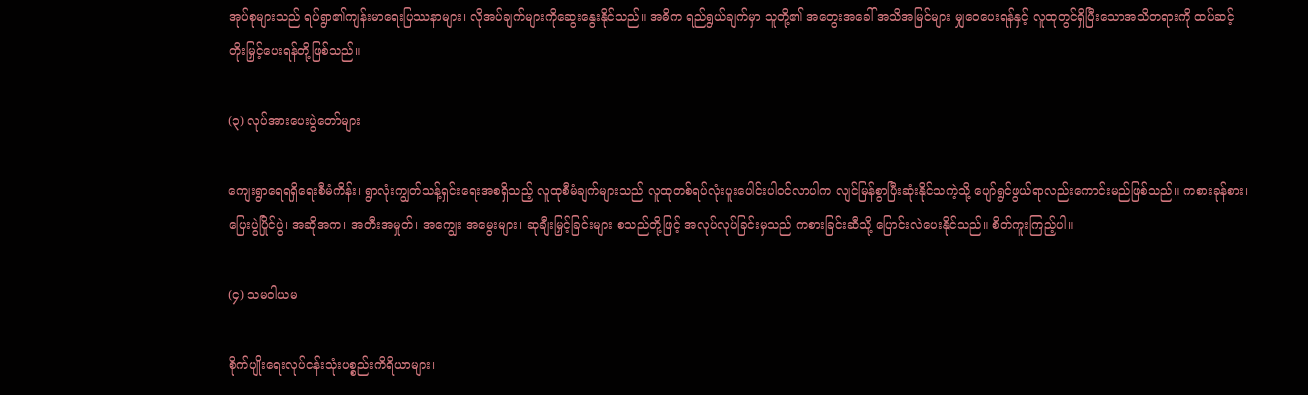အုပ်စုများသည် ရပ်ရွာ၏ကျန်းမာရေးပြဿနာများ၊ လိုအပ်ချက်များကိုဆွေးနွေးနိုင်သည်။ အဓိက ရည်ရွယ်ချက်မှာ သူတို့၏ အတွေးအခေါ် အသိအမြင်များ မျှဝေပေးရန်နှင့် လူထုတွင်ရှိပြီးသောအသိတရားကို ထပ်ဆင့်တိုးမြှင့်ပေးရန်တို့ဖြစ်သည်။

(၃) လုပ်အားပေးပွဲတော်များ

ကျေးရွာရေရရှိရေးစီမံကိန်း၊ ရွာလုံးကျွတ်သန့်ရှင်းရေးအစရှိသည့် လူထုစီမံချက်များသည် လူထုတစ်ရပ်လုံးပူးပေါင်းပါဝင်လာပါက လျင်မြန်စွာပြီးဆုံးနိုင်သကဲ့သို့ ပျော်ရွင်ဖွယ်ရာလည်းကောင်းမည်ဖြစ်သည်။ ကစားခုန်စား၊ ပြေးပွဲပြိုင်ပွဲ၊ အဆိုအက၊ အတီးအမှုတ်၊ အကျွေး အမွေးများ၊ ဆုချီးမြှင့်ခြင်းများ စသည်တို့ဖြင့် အလုပ်လုပ်ခြင်းမှသည် ကစားခြင်းဆီသို့ ပြောင်းလဲပေးနိုင်သည်။ စိတ်ကူးကြည့်ပါ။

(၄) သမဝါယမ

စိုက်ပျိုးရေးလုပ်ငန်းသုံးပစ္စည်းကိရိယာများ၊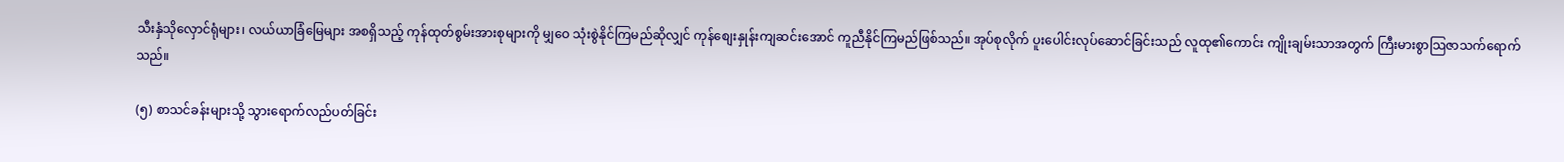သီးနှံသိုလှောင်ရုံများ၊ လယ်ယာခြံမြေများ အစရှိသည့် ကုန်ထုတ်စွမ်းအားစုများကို မျှဝေ သုံးစွဲနိုင်ကြမည်ဆိုလျှင် ကုန်စျေးနှုန်းကျဆင်းအောင် ကူညီနိုင်ကြမည်ဖြစ်သည်။ အုပ်စုလိုက် ပူးပေါင်းလုပ်ဆောင်ခြင်းသည် လူထု၏ကောင်း ကျိုးချမ်းသာအတွက် ကြီးမားစွာသြဇာသက်ရောက်သည်။

(၅) စာသင်ခန်းများသို့ သွားရောက်လည်ပတ်ခြင်း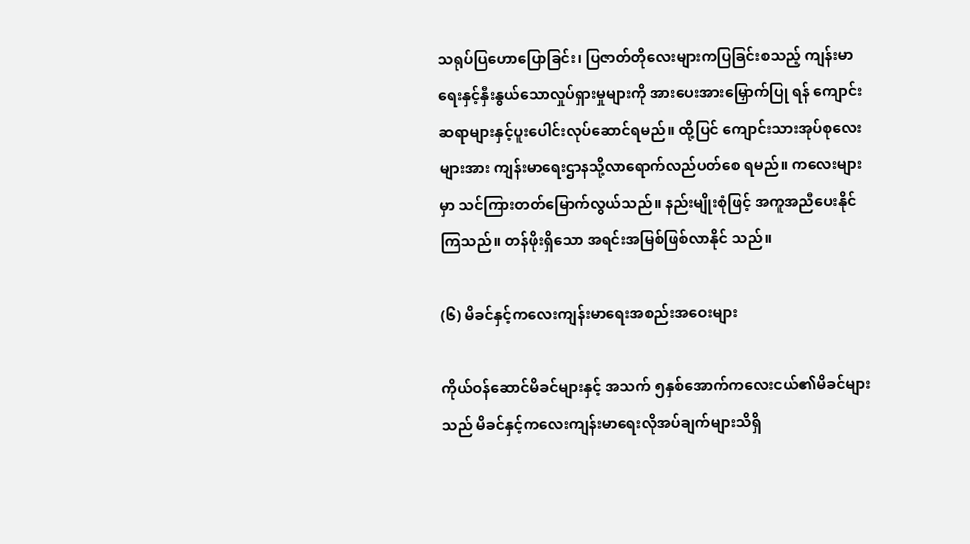သရုပ်ပြဟောပြောခြင်း၊ ပြဇာတ်တိုလေးများကပြခြင်းစသည့် ကျန်းမာရေးနှင့်နှီးနွယ်သောလှုပ်ရှားမှုများကို အားပေးအားမြှောက်ပြု ရန် ကျောင်းဆရာများနှင့်ပူးပေါင်းလုပ်ဆောင်ရမည်။ ထို့ပြင် ကျောင်းသားအုပ်စုလေးများအား ကျန်းမာရေးဌာနသို့လာရောက်လည်ပတ်စေ ရမည်။ ကလေးများမှာ သင်ကြားတတ်မြောက်လွယ်သည်။ နည်းမျိုးစုံဖြင့် အကူအညီပေးနိုင်ကြသည်။ တန်ဖိုးရှိသော အရင်းအမြစ်ဖြစ်လာနိုင် သည်။

(၆) မိခင်နှင့်ကလေးကျန်းမာရေးအစည်းအဝေးများ

ကိုယ်ဝန်ဆောင်မိခင်များနှင့် အသက် ၅နှစ်အောက်ကလေးငယ်၏မိခင်များသည် မိခင်နှင့်ကလေးကျန်းမာရေးလိုအပ်ချက်များသိရှိ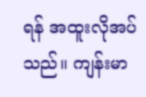ရန် အထူးလိုအပ်သည်။ ကျန်းမာ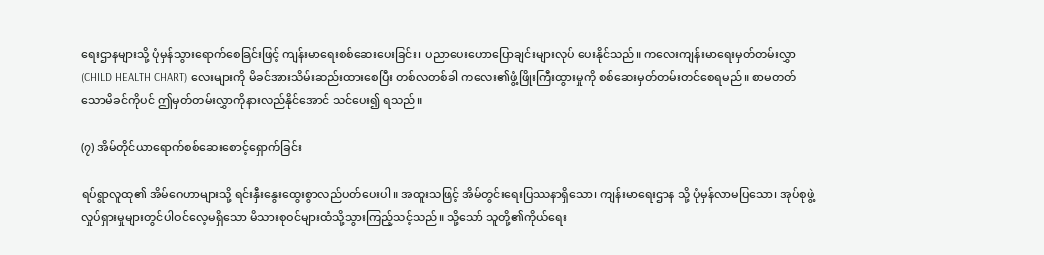ရေးဌာနများသို့ ပုံမှန်သွားရောက်စေခြင်းဖြင့် ကျန်းမာရေးစစ်ဆေးပေးခြင်း၊ ပညာပေးဟောပြောချင်းများလုပ် ပေးနိုင်သည်။ ကလေးကျန်းမာရေးမှတ်တမ်းလွှာ (CHILD HEALTH CHART) လေးများကို မိခင်အားသိမ်းဆည်းထားစေပြီး တစ်လတစ်ခါ ကလေး၏ဖွံ့ဖြိုးကြီးထွားမှုကို စစ်ဆေးမှတ်တမ်းတင်စေရမည်။ စာမတတ်သောမိခင်ကိုပင် ဤမှတ်တမ်းလွှာကိုနားလည်နိုင်အောင် သင်ပေး၍ ရသည်။

(၇) အိမ်တိုင်ယာရောက်စစ်ဆေးစောင့်ရှောက်ခြင်း

ရပ်ရွာလူထု၏ အိမ်ဂေဟာများသို့ ရင်းနှီးနွေးထွေးစွာလည်ပတ်ပေးပါ။ အထူးသဖြင့် အိမ်တွင်းရေးပြဿနာရှိသော၊ ကျန်းမာရေးဌာန သို့ ပုံမှန်လာမပြသော၊ အုပ်စုဖွဲ့လှုပ်ရှားမှုများတွင်ပါဝင်လေ့မရှိသော မိသားစုဝင်များထံသို့သွားကြည့်သင့်သည်။ သို့သော် သူတို့၏ကိုယ်ရေး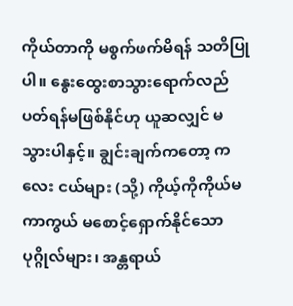ကိုယ်တာကို မစွက်ဖက်မိရန် သတိပြုပါ။ နွေးထွေးစာသွားရောက်လည်ပတ်ရန်မဖြစ်နိုင်ဟု ယူဆလျှင် မသွားပါနှင့်။ ချွင်းချက်ကတော့ ကလေး ငယ်များ (သို့) ကိုယ့်ကိုကိုယ်မကာကွယ် မစောင့်ရှောက်နိုင်သောပုဂ္ဂိုလ်များ၊ အန္တရာယ်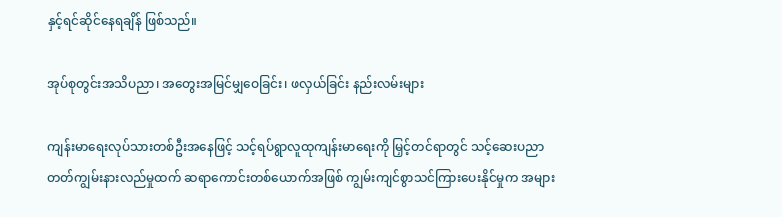နှင့်ရင်ဆိုင်နေရချိန် ဖြစ်သည်။

အုပ်စုတွင်းအသိပညာ၊ အတွေးအမြင်မျှဝေခြင်း၊ ဖလှယ်ခြင်း နည်းလမ်းများ

ကျန်းမာရေးလုပ်သားတစ်ဦးအနေဖြင့် သင့်ရပ်ရွာလူထုကျန်းမာရေးကို မြှင့်တင်ရာတွင် သင့်ဆေးပညာတတ်ကျွမ်းနားလည်မှုထက် ဆရာကောင်းတစ်ယောက်အဖြစ် ကျွမ်းကျင်စွာသင်ကြားပေးနိုင်မှုက အများ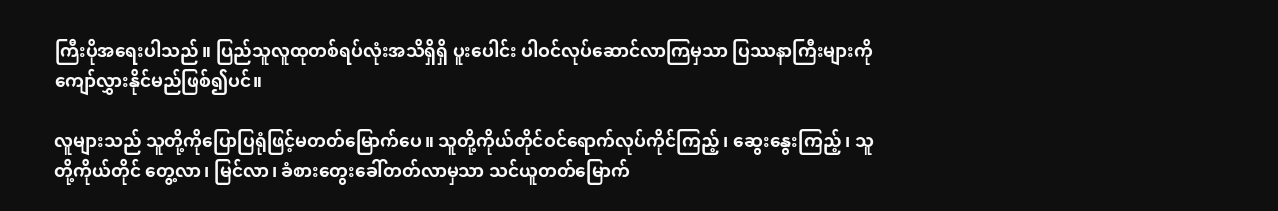ကြီးပိုအရေးပါသည်။ ပြည်သူလူထုတစ်ရပ်လုံးအသိရှိရှိ ပူးပေါင်း ပါဝင်လုပ်ဆောင်လာကြမှသာ ပြဿနာကြီးများကိုကျော်လွှားနိုင်မည်ဖြစ်၍ပင်။

လူများသည် သူတို့ကိုပြောပြရုံဖြင့်မတတ်မြောက်ပေ။ သူတို့ကိုယ်တိုင်ဝင်ရောက်လုပ်ကိုင်ကြည့်၊ ဆွေးနွေးကြည့်၊ သူတို့ကိုယ်တိုင် တွေ့လာ၊ မြင်လာ၊ ခံစားတွေးခေါ်တတ်လာမှသာ သင်ယူတတ်မြောက်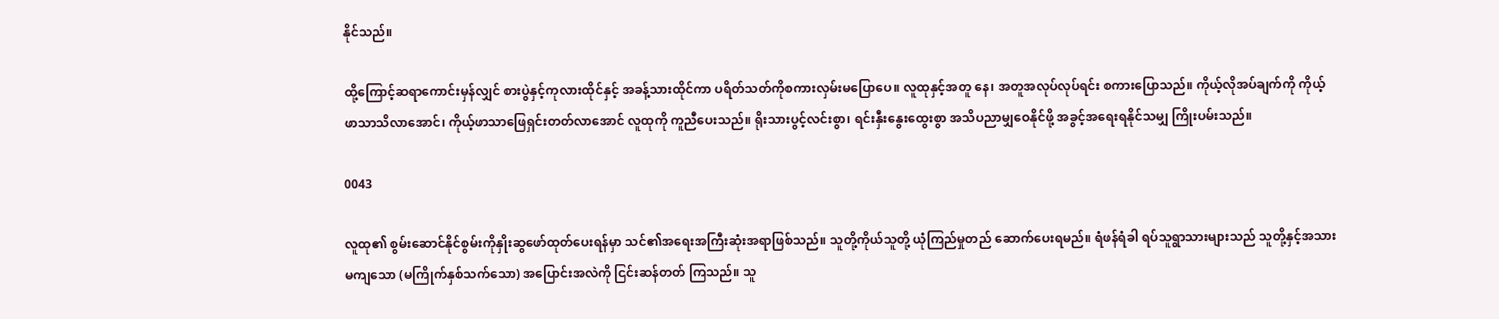နိုင်သည်။

ထို့ကြောင့်ဆရာကောင်းမှန်လျှင် စားပွဲနှင့်ကုလားထိုင်နှင့် အခန့်သားထိုင်ကာ ပရိတ်သတ်ကိုစကားလှမ်းမပြောပေ။ လူထုနှင့်အတူ နေ၊ အတူအလုပ်လုပ်ရင်း စကားပြောသည်။ ကိုယ့်လိုအပ်ချက်ကို ကိုယ့်ဖာသာသိလာအောင်၊ ကိုယ့်ဖာသာဖြေရှင်းတတ်လာအောင် လူထုကို ကူညီပေးသည်။ ရိုးသားပွင့်လင်းစွာ၊ ရင်းနှီးနွေးထွေးစွာ အသိပညာမျှဝေနိုင်ဖို့ အခွင့်အရေးရနိုင်သမျှ ကြိုးပမ်းသည်။

0043

လူထု၏ စွမ်းဆောင်နိုင်စွမ်းကိုနှိုးဆွဖော်ထုတ်ပေးရန်မှာ သင်၏အရေးအကြီးဆုံးအရာဖြစ်သည်။ သူတို့ကိုယ်သူတို့ ယုံကြည်မှုတည် ဆောက်ပေးရမည်။ ရံဖန်ရံခါ ရပ်သူရွာသားများသည် သူတို့နှင့်အသားမကျသော (မကြိုက်နှစ်သက်သော) အပြောင်းအလဲကို ငြင်းဆန်တတ် ကြသည်။ သူ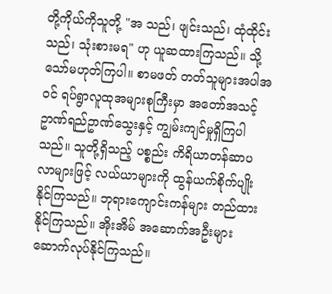တို့ကိုယ်ကိုသူတို့ "အ သည်၊ ဖျင်းသည်၊ ထုံထိုင်းသည်၊ သုံးစားမရ" ဟု ယူဆထားကြသည်။ သို့သော်မဟုတ်ကြပါ။ စာမဖတ် တတ်သူများအပါအဝင် ရပ်ရွာလူထုအများစုကြီးမှာ အတော်အသင့် ဥာဏ်ရည်ဥာဏ်သွေးနှင့် ကျွမ်းကျင်မှုရှိကြပါသည်။ သူတို့ရှိသည့် ပစ္စည်း ကိရိယာတန်ဆာပလာများဖြင့် လယ်ယာများကို ထွန်ယက်စိုက်ပျိုးနိုင်ကြသည်။ ဘုရားကျောင်းကန်များ တည်ထားနိုင်ကြသည်။ အိုးအိမ် အဆောက်အဦးများ ဆောက်လုပ်နိုင်ကြသည်။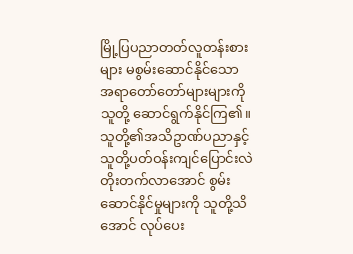မြို့ပြပညာတတ်လူတန်းစားများ မစွမ်းဆောင်နိုင်သော အရာတော်တော်များများကို သူတို့ ဆောင်ရွက်နိုင်ကြ၏။သူတို့၏အသိဥာဏ်ပညာနှင့် သူတို့ပတ်ဝန်းကျင်ပြောင်းလဲတိုးတက်လာအောင် စွမ်းဆောင်နိုင်မှုများကို သူတို့သိအောင် လုပ်ပေး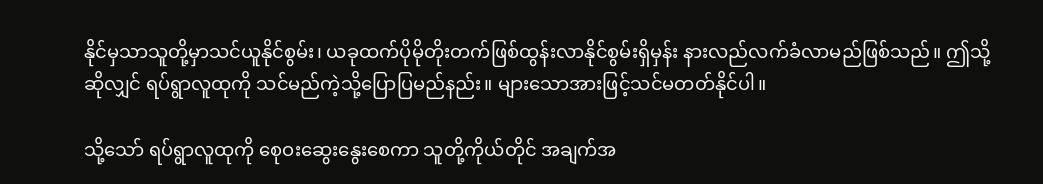နိုင်မှသာသူတို့မှာသင်ယူနိုင်စွမ်း၊ ယခုထက်ပိုမိုတိုးတက်ဖြစ်ထွန်းလာနိုင်စွမ်းရှိမှန်း နားလည်လက်ခံလာမည်ဖြစ်သည်။ ဤသို့ဆိုလျှင် ရပ်ရွာလူထုကို သင်မည်ကဲ့သို့ပြောပြမည်နည်း။ များသောအားဖြင့်သင်မတတ်နိုင်ပါ။

သို့သော် ရပ်ရွာလူထုကို စေုဝးဆွေးနွေးစေကာ သူတို့ကိုယ်တိုင် အချက်အ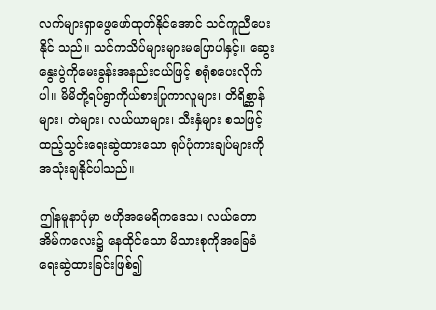လက်များရှာဖွေဖော်ထုတ်နိုင်အောင် သင်ကူညီပေးနိုင် သည်။ သင်ကသိပ်များများမပြောပါနှင့်။ ဆွေးနွေးပွဲကိုမေးခွန်းအနည်းငယ်ဖြင့် စရုံစပေးလိုက်ပါ။ မိမိတို့ရပ်ရွာကိုယ်စားပြုကာလူများ၊ တိရိစ္ဆာန် များ၊ တဲများ၊ လယ်ယာများ၊ သီးနှံများ စသဖြင့် ထည့်သွင်းရေးဆွဲထားသော ရုပ်ပုံကားချပ်များကို အသုံးချနိုင်ပါသည်။

ဤနမူနာပုံမှာ ဗဟိုအမေရိကဒေသ၊ လယ်တောအိမ်ကလေး၌ နေထိုင်သော မိသားစုကိုအခြေခံရေးဆွဲထားခြင်းဖြစ်၍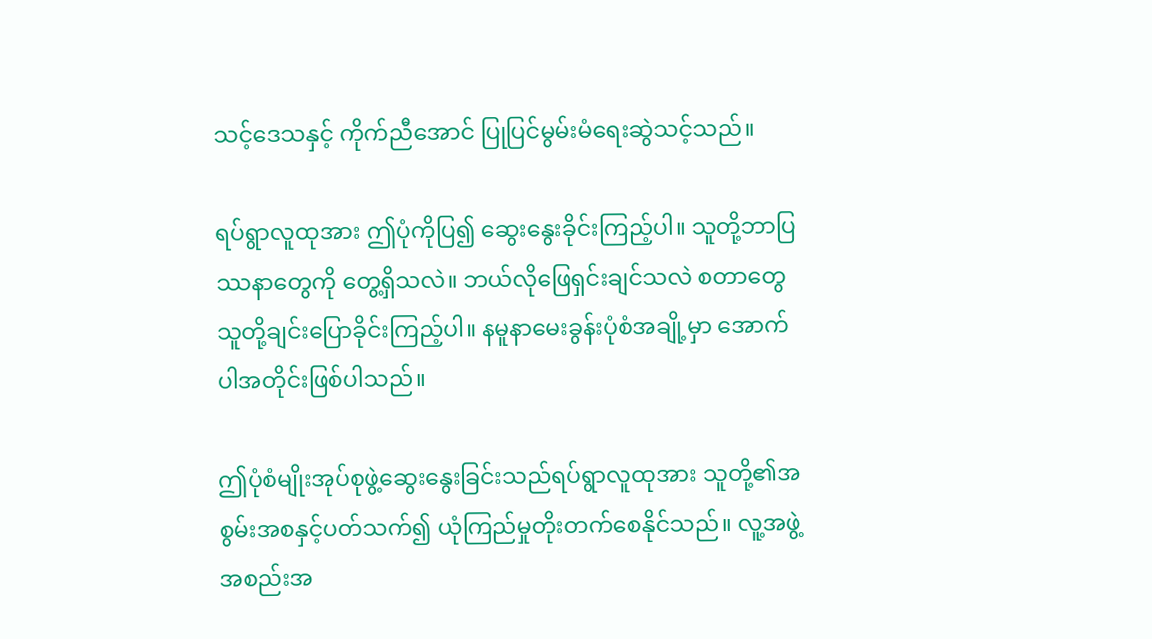သင့်ဒေသနှင့် ကိုက်ညီအောင် ပြုပြင်မွမ်းမံရေးဆွဲသင့်သည်။

ရပ်ရွာလူထုအား ဤပုံကိုပြ၍ ဆွေးနွေးခိုင်းကြည့်ပါ။ သူတို့ဘာပြဿနာတွေကို တွေ့ရှိသလဲ။ ဘယ်လိုဖြေရှင်းချင်သလဲ စတာတွေ သူတို့ချင်းပြောခိုင်းကြည့်ပါ။ နမူနာမေးခွန်းပုံစံအချို့မှာ အောက်ပါအတိုင်းဖြစ်ပါသည်။

ဤပုံစံမျိုးအုပ်စုဖွဲ့ဆွေးနွေးခြင်းသည်ရပ်ရွာလူထုအား သူတို့၏အစွမ်းအစနှင့်ပတ်သက်၍ ယုံကြည်မှုတိုးတက်စေနိုင်သည်။ လူ့အဖွဲ့ အစည်းအ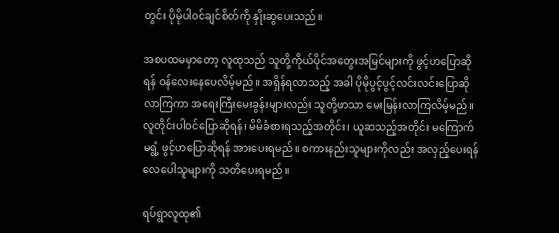တွင်း ပိုမိုပါဝင်ချင်စိတ်ကို နှိုးဆွပေးသည်။

အစပထမမှာတော့ လူထုသည် သူတို့ကိုယ်ပိုင်အတွေးအမြင်များကို ဖွင့်ဟပြောဆိုရန် ဝန်လေးနေပေလိမ့်မည်။ အရှိန်ရလာသည့် အခါ ပိုမိုပွင့်ပွင့်လင်းလင်းပြောဆိုလာကြကာ အရေးကြီးမေးခွန်းများလည်း သူတို့ဖာသာ မေးမြန်းလာကြလိမ့်မည်။ လူတိုင်းပါဝင်ပြောဆိုရန်၊ မိမိခံစားရသည့်အတိုင်း၊ ယူဆသည့်အတိုင်း မကြောက်မရွံ့ ဖွင့်ဟပြောဆိုရန် အားပေးရမည်။ စကားနည်းသူများကိုလည်း အလှည့်ပေးရန် လေပေါသူများကို သတိပေးရမည်။

ရပ်ရွာလူထု၏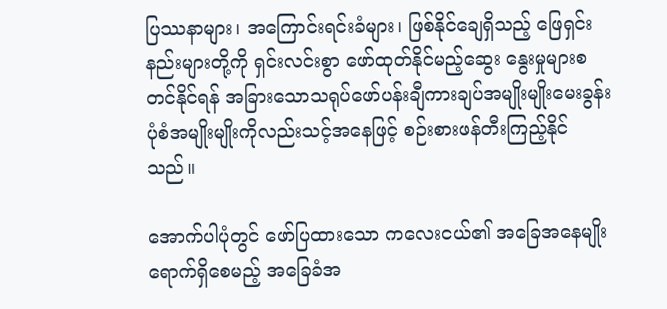ပြဿနာများ၊ အကြောင်းရင်းခံများ၊ ဖြစ်နိုင်ချေရှိသည့် ဖြေရှင်းနည်းများတို့ကို ရှင်းလင်းစွာ ဖော်ထုတ်နိုင်မည့်ဆွေး နွေးမှုများစတင်နိုင်ရန် အခြားသောသရုပ်ဖော်ပန်းချီကားချပ်အမျိုးမျိုးမေးခွန်းပုံစံအမျိုးမျိုးကိုလည်းသင့်အနေဖြင့် စဉ်းစားဖန်တီးကြည့်နိုင်သည်။

အောက်ပါပုံတွင် ဖော်ပြထားသော ကလေးငယ်၏ အခြေအနေမျိုးရောက်ရှိစေမည့် အခြေခံအ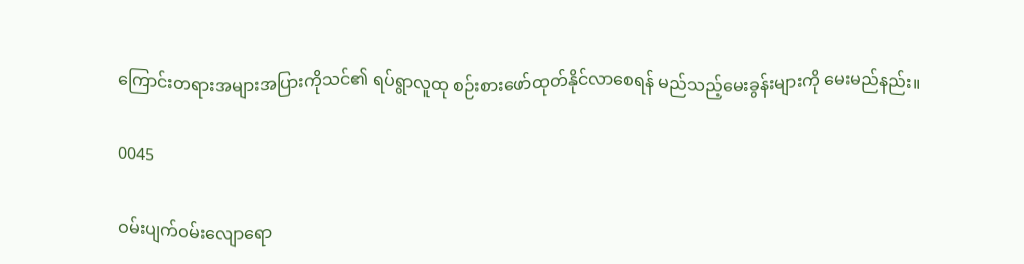ကြောင်းတရားအများအပြားကိုသင်၏ ရပ်ရွာလူထု စဉ်းစားဖော်ထုတ်နိုင်လာစေရန် မည်သည့်မေးခွန်းများကို မေးမည်နည်း။

0045

ဝမ်းပျက်ဝမ်းလျောရော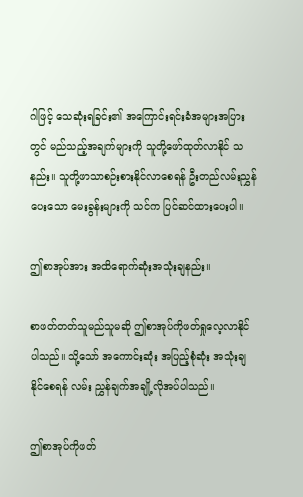ဂါဖြင့် သေဆုံးရခြင်း၏ အကြောင်းရင်းခံအများအပြားတွင် မည်သည့်အချက်များကို သူတို့ဖော်ထုတ်လာနိုင် သနည်း။ သူတို့ဖာသာစဉ်းစားနိုင်လာစေရန် ဦးတည်လမ်းညွှန်ပေးသော မေးခွန်းများကို သင်က ပြင်ဆင်ထားပေးပါ။

ဤစာအုပ်အား အထိရောက်ဆုံးအသုံးချနည်း။

စာဖတ်တတ်သူမည်သူမဆို ဤစာအုပ်ကိုဖတ်ရှုလေ့လာနိုင်ပါသည်။ သို့သော် အကောင်းဆုံး အပြည့်စုံဆုံး အသုံးချနိုင်စေရန် လမ်း ညွှန်ချက်အချို့လိုအပ်ပါသည်။

ဤစာအုပ်ကိုဖတ်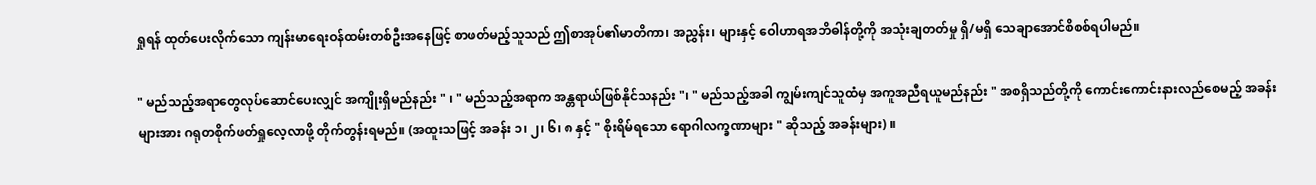ရှုရန် ထုတ်ပေးလိုက်သော ကျန်းမာရေးဝန်ထမ်းတစ်ဦးအနေဖြင့် စာဖတ်မည့်သူသည် ဤစာအုပ်၏မာတိကာ၊ အညွှန်း၊ များနှင့် ဝေါဟာရအဘိဓါန်တို့ကို အသုံးချတတ်မှု ရှိ/မရှိ သေချာအောင်စိစစ်ရပါမည်။

" မည်သည့်အရာတွေလုပ်ဆောင်ပေးလျှင် အကျိုးရှိမည်နည်း " ၊ " မည်သည့်အရာက အန္တရာယ်ဖြစ်နိုင်သနည်း "၊ " မည်သည့်အခါ ကျွမ်းကျင်သူထံမှ အကူအညီရယူမည်နည်း " အစရှိသည်တို့ကို ကောင်းကောင်းနားလည်စေမည့် အခန်းများအား ဂရုတစိုက်ဖတ်ရှုလေ့လာဖို့ တိုက်တွန်းရမည်။ (အထူးသဖြင့် အခန်း ၁၊ ၂၊ ၆၊ ၈ နှင့် " စိုးရိမ်ရသော ရောဂါလက္ခဏာများ " ဆိုသည့် အခန်းများ) ။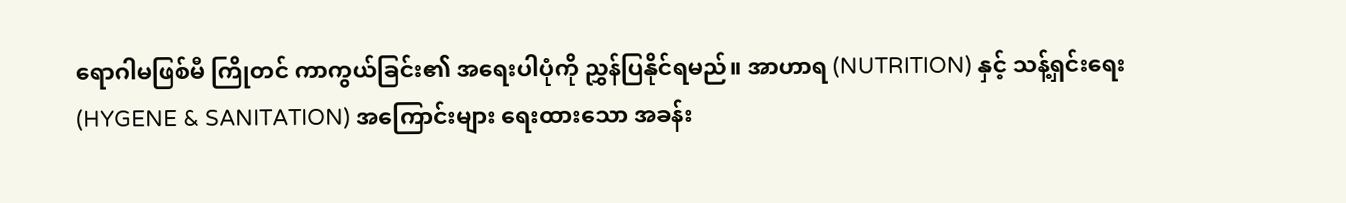ရောဂါမဖြစ်မီ ကြိုတင် ကာကွယ်ခြင်း၏ အရေးပါပုံကို ညွှန်ပြနိုင်ရမည်။ အာဟာရ (NUTRITION) နှင့် သန့်ရှင်းရေး (HYGENE & SANITATION) အကြောင်းများ ရေးထားသော အခန်း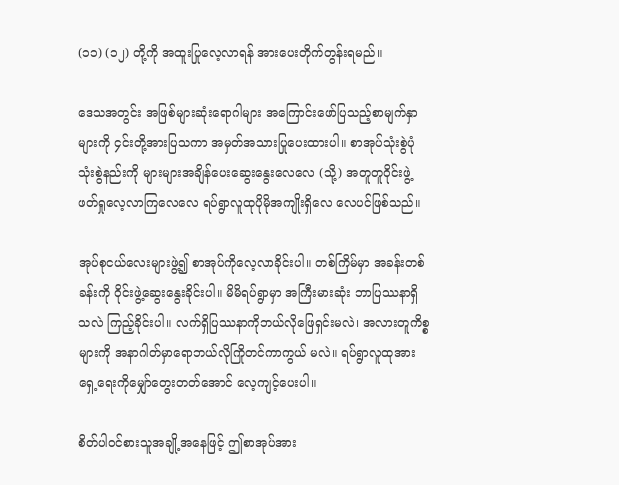(၁၁) (၁၂) တို့ကို အထူးပြုလေ့လာရန် အားပေးတိုက်တွန်းရမည်။

ဒေသအတွင်း အဖြစ်များဆုံးရောဂါများ အကြောင်းဖော်ပြသည့်စာမျက်နှာများကို ၄င်းတို့အားပြသကာ အမှတ်အသားပြုပေးထားပါ။ စာအုပ်သုံးစွဲပုံ သုံးစွဲနည်းကို များများအချိန်ပေးဆွေးနွေးလေလေ (သို့) အတူတူဝိုင်းဖွဲ့ဖတ်ရှုလေ့လာကြလေလေ ရပ်ရွာလူထုပိုမိုအကျိုးရှိလေ လေပင်ဖြစ်သည်။

အုပ်စုငယ်လေးများဖွဲ့၍ စာအုပ်ကိုလေ့လာခိုင်းပါ။ တစ်ကြိမ်မှာ အခန်းတစ်ခန်းကို ဝိုင်းဖွဲ့ဆွေးနွေးခိုင်းပါ။ မိမိရပ်ရွာမှာ အကြီးမားဆုံး ဘာပြဿနာရှိသလဲ ကြည့်ခိုင်းပါ။ လက်ရှိပြဿနာကိုဘယ်လိုဖြေရှင်းမလဲ၊ အလားတူကိစ္စများကို အနာဂါတ်မှာရောဘယ်လိုကြိုတင်ကာကွယ် မလဲ။ ရပ်ရွာလူထုအား ရှေ့ရေးကိုမျှော်တွေးတတ်အောင် လေ့ကျင့်ပေးပါ။

စိတ်ပါဝင်စားသူအချို့အနေဖြင့် ဤစာအုပ်အား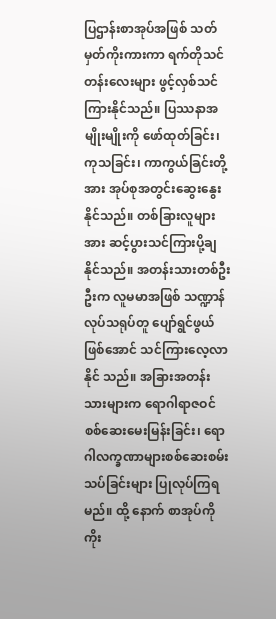ပြဌာန်းစာအုပ်အဖြစ် သတ်မှတ်ကိုးကားကာ ရက်တိုသင်တန်းလေးများ ဖွင့်လှစ်သင် ကြားနိုင်သည်။ ပြဿနာအမျိုးမျိုးကို ဖော်ထုတ်ခြင်း၊ ကုသခြင်း၊ ကာကွယ်ခြင်းတို့အား အုပ်စုအတွင်းဆွေးနွေးနိုင်သည်။ တစ်ခြားလူများအား ဆင့်ပွားသင်ကြားပို့ချနိုင်သည်။ အတန်းသားတစ်ဦးဦးက လူမမာအဖြစ် သဏ္ဍာန်လုပ်သရုပ်တူ ပျော်ရွင်ဖွယ်ဖြစ်အောင် သင်ကြားလေ့လာနိုင် သည်။ အခြားအတန်းသားများက ရောဂါရာဇဝင်စစ်ဆေးမေးမြန်းခြင်း၊ ရောဂါလက္ခဏာများစစ်ဆေးစမ်းသပ်ခြင်းများ ပြုလုပ်ကြရမည်။ ထို့ နောက် စာအုပ်ကို ကိုး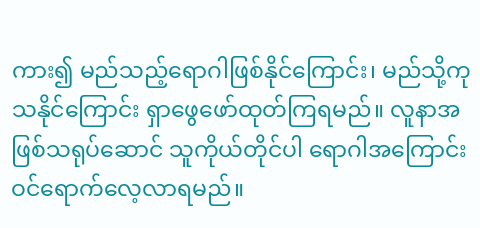ကား၍ မည်သည့်ရောဂါဖြစ်နိုင်ကြောင်း၊ မည်သို့ကုသနိုင်ကြောင်း ရှာဖွေဖော်ထုတ်ကြရမည်။ လူနာအဖြစ်သရုပ်ဆောင် သူကိုယ်တိုင်ပါ ရောဂါအကြောင်းဝင်ရောက်လေ့လာရမည်။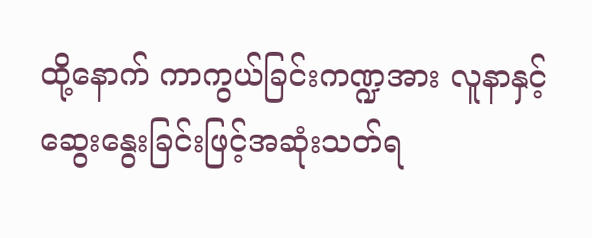ထို့နောက် ကာကွယ်ခြင်းကဏ္ဍအား လူနာနှင့်ဆွေးနွေးခြင်းဖြင့်အဆုံးသတ်ရ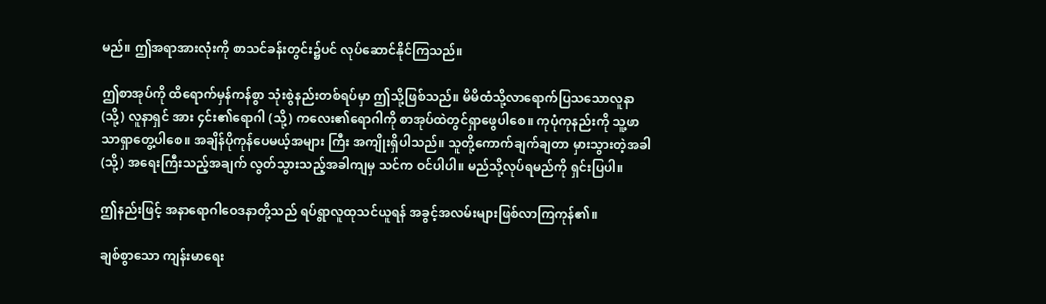မည်။ ဤအရာအားလုံးကို စာသင်ခန်းတွင်း၌ပင် လုပ်ဆောင်နိုင်ကြသည်။

ဤစာအုပ်ကို ထိရောက်မှန်ကန်စွာ သုံးစွဲနည်းတစ်ရပ်မှာ ဤသို့ဖြစ်သည်။ မိမိထံသို့လာရောက်ပြသသောလူနာ (သို့) လူနာရှင် အား ၄င်း၏ရောဂါ (သို့) ကလေး၏ရောဂါကို စာအုပ်ထဲတွင်ရှာဖွေပါစေ။ ကုပုံကုနည်းကို သူ့ဖာသာရှာတွေ့ပါစေ။ အချိန်ပိုကုန်ပေမယ့်အများ ကြီး အကျိုးရှိပါသည်။ သူတို့ကောက်ချက်ချတာ မှားသွားတဲ့အခါ (သို့) အရေးကြီးသည့်အချက် လွတ်သွားသည့်အခါကျမှ သင်က ဝင်ပါပါ။ မည်သို့လုပ်ရမည်ကို ရှင်းပြပါ။

ဤနည်းဖြင့် အနာရောဂါဝေဒနာတို့သည် ရပ်ရွာလူထုသင်ယူရန် အခွင့်အလမ်းများဖြစ်လာကြကုန်၏။

ချစ်စွာသော ကျန်းမာရေး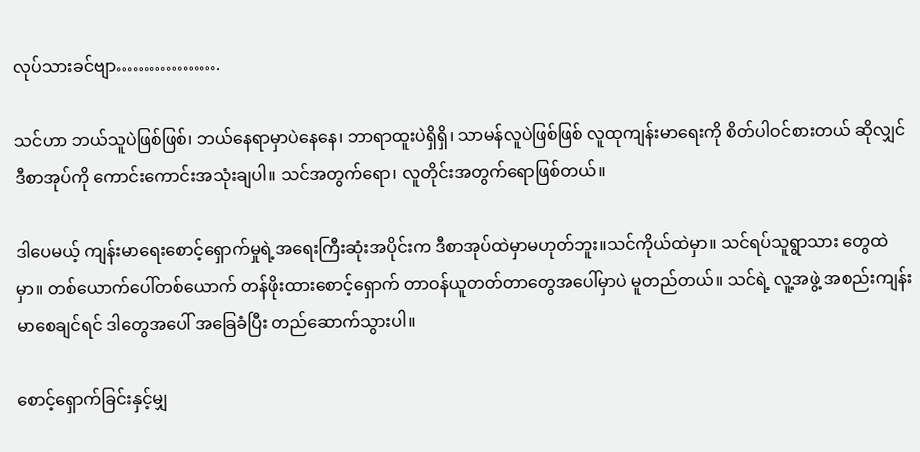လုပ်သားခင်ဗျာ……………….

သင်ဟာ ဘယ်သူပဲဖြစ်ဖြစ်၊ ဘယ်နေရာမှာပဲနေနေ၊ ဘာရာထူးပဲရှိရှိ၊ သာမန်လူပဲဖြစ်ဖြစ် လူထုကျန်းမာရေးကို စိတ်ပါဝင်စားတယ် ဆိုလျှင် ဒီစာအုပ်ကို ကောင်းကောင်းအသုံးချပါ။ သင်အတွက်ရော၊ လူတိုင်းအတွက်ရောဖြစ်တယ်။

ဒါပေမယ့် ကျန်းမာရေးစောင့်ရှောက်မှုရဲ့အရေးကြီးဆုံးအပိုင်းက ဒီစာအုပ်ထဲမှာမဟုတ်ဘူး။သင်ကိုယ်ထဲမှာ။ သင်ရပ်သူရွာသား တွေထဲမှာ။ တစ်ယောက်ပေါ်တစ်ယောက် တန်ဖိုးထားစောင့်ရှောက် တာဝန်ယူတတ်တာတွေအပေါ်မှာပဲ မူတည်တယ်။ သင်ရဲ့ လူ့အဖွဲ့ အစည်းကျန်းမာစေချင်ရင် ဒါတွေအပေါ် အခြေခံပြီး တည်ဆောက်သွားပါ။

စောင့်ရှောက်ခြင်းနှင့်မျှ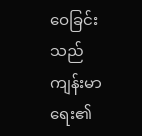ဝေခြင်းသည်ကျန်းမာရေး၏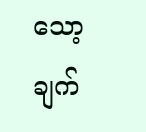သော့ချက်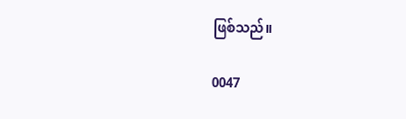ဖြစ်သည်။

0047